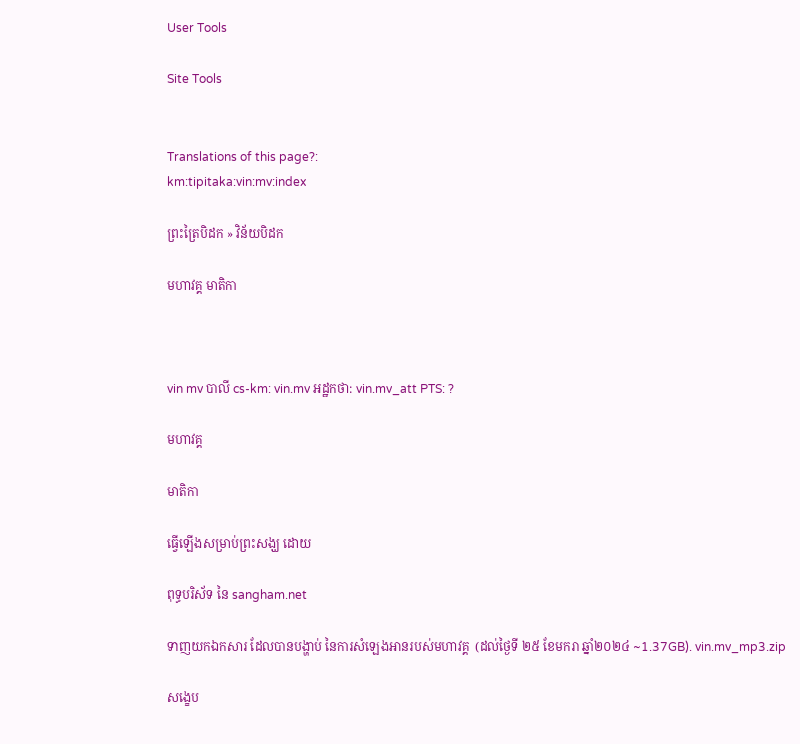User Tools

Site Tools


Translations of this page?:
km:tipitaka:vin:mv:index

ព្រះត្រៃបិដក » វិន័យបិដក

មហាវគ្គ មាតិកា



vin mv បាលី cs-km: vin.mv អដ្ឋកថា: vin.mv_att PTS: ?

មហាវគ្គ

មាតិកា

ធ្វើឡើងសម្រាប់ព្រះសង្ឃ ដោយ

ពុទ្ធបរិស័ទ នៃ sangham.net

ទាញយកឯកសារ ដែលបានបង្ហាប់ នៃការសំឡេងអានរបស់មហាវគ្គ  (ដល់ថ្ងៃទី ២៥ ខែមករា ឆ្នាំ២០២៤ ~1.37GB). vin.mv_mp3.zip

សង្ខេប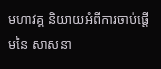មហាវគ្គ និយាយអំពីការចាប់ផ្តើមនៃ សាសនា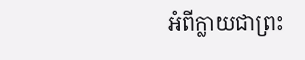អំពីក្លាយជាព្រះ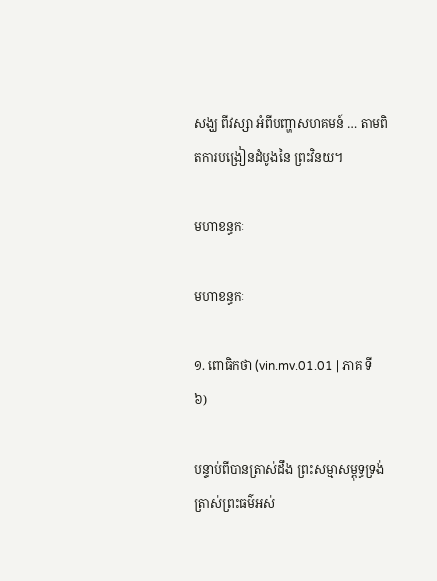សង្ឃ ពីវស្សា អំពីបញ្ហាសហគមន៍ … តាមពិតការបង្រៀនដំបូងនៃ ព្រះវិនយ។

មហាខន្ធកៈ

មហាខន្ធកៈ

១. ពោធិកថា (vin.mv.01.01 | ភាគ ទី៦)

បន្ទាប់ពីបានត្រាស់ដឹង ព្រះសម្មាសម្ពុទ្ធទ្រង់ត្រាស់ព្រះធម៌អស់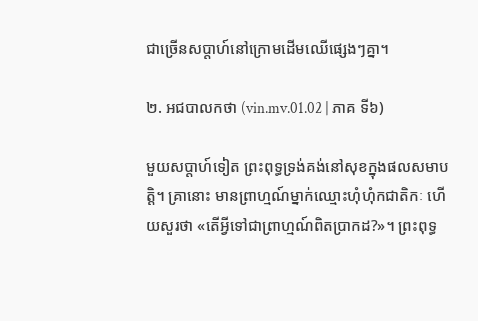ជាច្រើនសប្តាហ៍នៅក្រោមដើមឈើផ្សេងៗគ្នា។

២. អជបាលកថា (vin.mv.01.02 | ភាគ ទី៦)

មួយសប្តាហ៍ទៀត ព្រះពុទ្ធទ្រង់គង់នៅសុខក្នុងផលសមាបត្តិ។ គ្រានោះ មានព្រាហ្មណ៍ម្នាក់ឈ្មោះហុំហុំកជាតិកៈ ហើយសួរថា «តើអ្វីទៅជាព្រាហ្មណ៍ពិតប្រាកដ?»។ ព្រះពុទ្ធ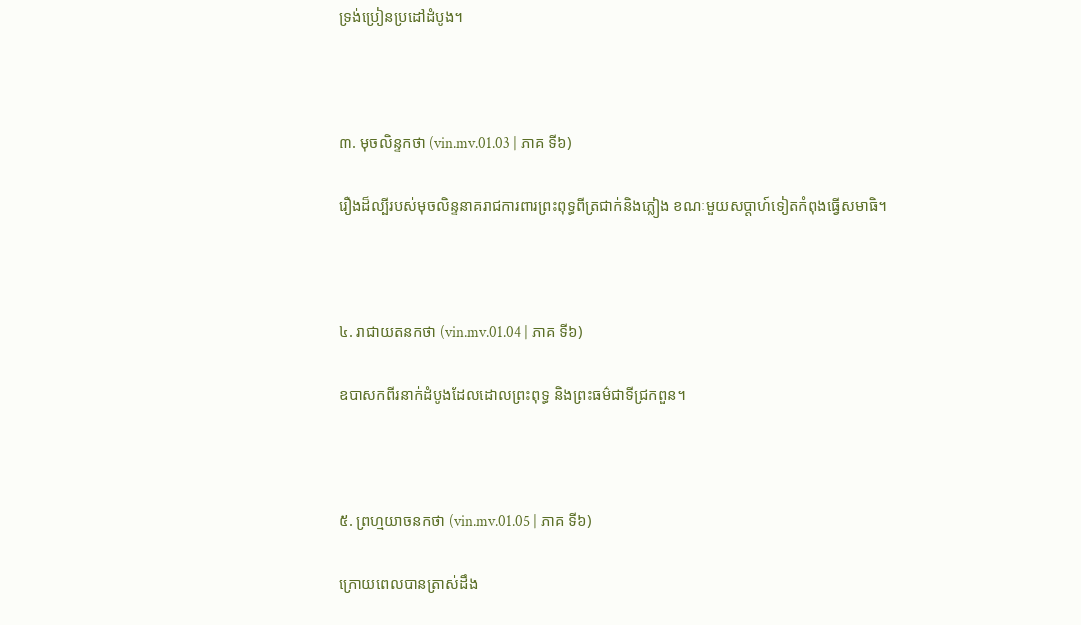ទ្រង់ប្រៀនប្រដៅដំបូង។



៣. មុចលិន្ទកថា (vin.mv.01.03 | ភាគ ទី៦)

រឿងដ៏ល្បីរបស់មុចលិន្ទនាគរាជការពារព្រះពុទ្ធពីត្រជាក់និងភ្លៀង ខណៈមួយសប្តាហ៍ទៀតកំពុងធ្វើសមាធិ។



៤. រាជាយតនកថា (vin.mv.01.04 | ភាគ ទី៦)

ឧបាសកពីរនាក់ដំបូងដែលដោលព្រះពុទ្ធ និងព្រះធម៌ជាទីជ្រកពួន។



៥. ព្រហ្មយាចនកថា (vin.mv.01.05 | ភាគ ទី៦)

ក្រោយពេលបានត្រាស់ដឹង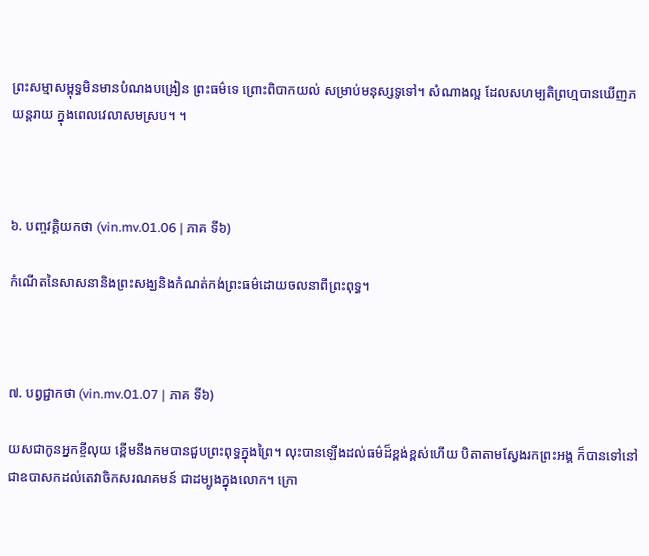ព្រះសម្មាសម្ពុទ្ធមិនមានបំណងបង្រៀន ព្រះធម៌ទេ ព្រោះពិបាកយល់ សម្រាប់មនុស្សទូទៅ។ សំណាងល្អ ដែលសហម្បតិព្រហ្មបានឃើញភយន្តរាយ ក្នុងពេលវេលាសមស្រប។ ។



៦. បញ្ចវគ្គិយកថា (vin.mv.01.06 | ភាគ ទី៦)

កំណើតនៃសាសនានិងព្រះសង្ឃនិងកំណត់កង់ព្រះធម៌ដោយចលនាពីព្រះពុទ្ធ។



៧. បព្វជ្ជាកថា (vin.mv.01.07 | ភាគ ទី៦)

យសជាកូនអ្នកខ្ចីលុយ ខ្ពើមនឹងកមបានជួបព្រះពុទ្ធក្នុងព្រៃ។ លុះបានឡើងដល់ធម៌ដ៏ខ្ពង់ខ្ពស់ហើយ បិតាតាមស្វែងរកព្រះអង្គ ក៏បានទៅនៅ ជាឧបាសកដល់តេវាចិកសរណគមន៍ ជាដម្បូងក្នុងលោក។ ក្រោ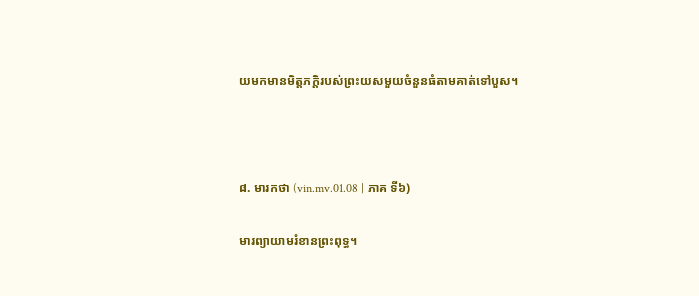យមកមានមិត្តភក្តិរបស់ព្រះយសមួយចំនួនធំតាមគាត់ទៅបួស។



៨. មារកថា (vin.mv.01.08 | ភាគ ទី៦)

មារព្យាយាមរំខានព្រះពុទ្ធ។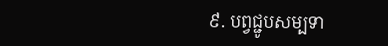៩. បព្វជ្ជូបសម្បទា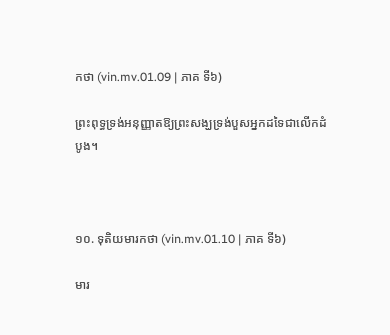កថា (vin.mv.01.09 | ភាគ ទី៦)

ព្រះពុទ្ធទ្រង់អនុញ្ញាតឱ្យព្រះសង្ឃទ្រង់បួសអ្នកដទៃជាលើកដំបូង។



១០. ទុតិយមារកថា (vin.mv.01.10 | ភាគ ទី៦)

មារ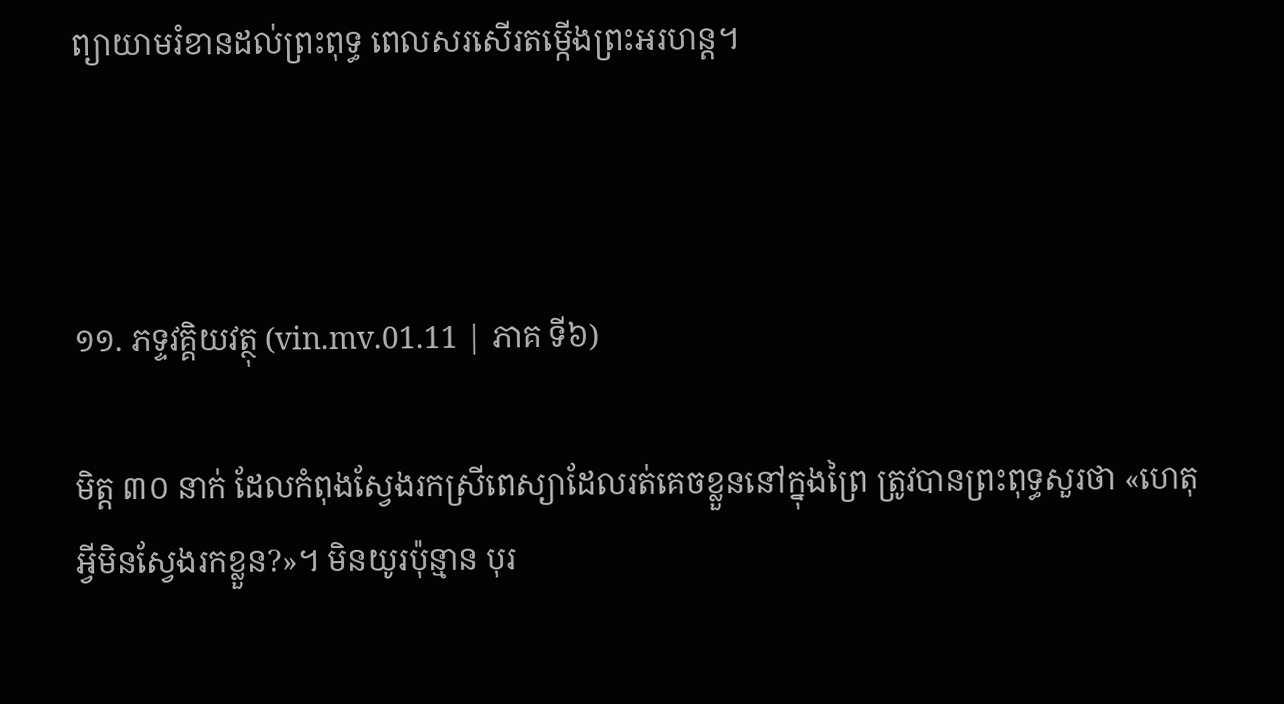ព្យាយាមរំខានដល់ព្រះពុទ្ធ ពេលសរសើរតម្កើងព្រះអរហន្ត។



១១. ភទ្ទវគ្គិយវត្ថុ (vin.mv.01.11 | ភាគ ទី៦)

មិត្ត ៣០ នាក់ ដែលកំពុងស្វែងរកស្រីពេស្យាដែលរត់គេចខ្លួននៅក្នុងព្រៃ ត្រូវបានព្រះពុទ្ធសួរថា «ហេតុអ្វីមិនស្វែងរកខ្លួន?»។ មិនយូរប៉ុន្មាន បុរ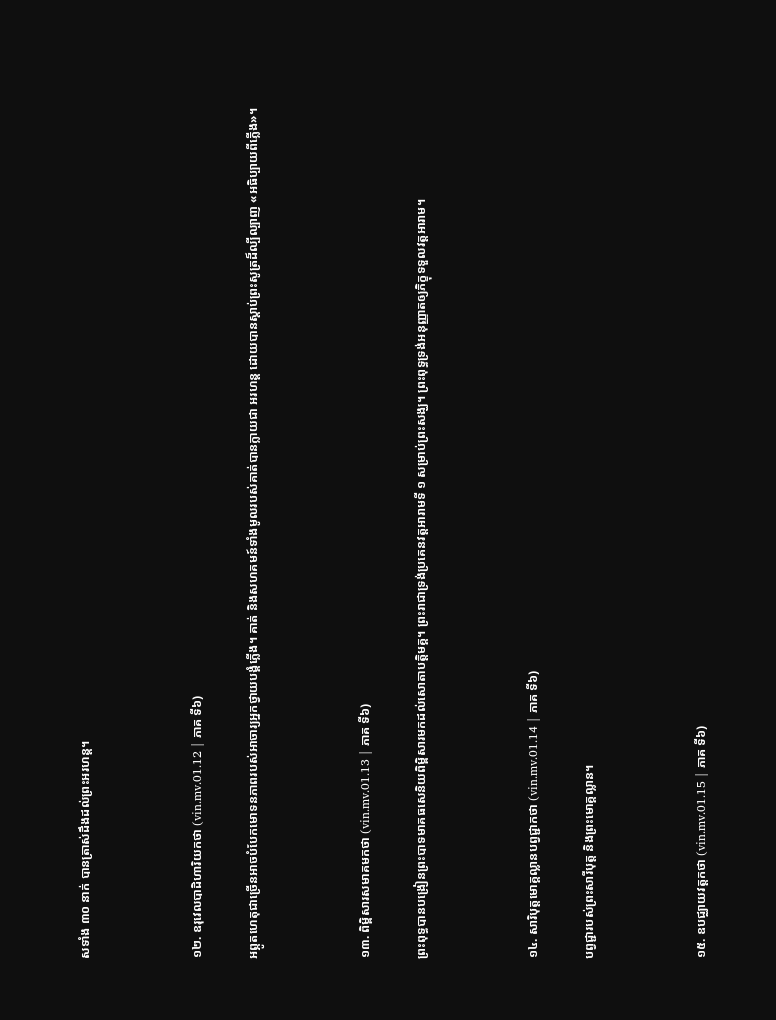សទាំង ៣០ នាក់ បានត្រាស់ដឹងដល់ព្រះអរហន្ត។



១២. ឧរុវេលបាដិហារិយកថា (vin.mv.01.12 | ភាគ ទី៦)

អព្ភូតហេតុជាច្រើនអាចបំបែកមោទនភាពរបស់អាចារ្យអ្នកថ្វាយបង្គំភ្លើង។ គាត់ និងសហគមន៍ទាំងមូលរបស់គាត់បានក្លាយជា អរហន្ត ដោយបានស្តាប់ព្រះសូត្រដ៏ល្បីល្បាញ «អធិប្បាយពីភ្លើង»។



១៣. ពិម្ពិសារសមាគមកថា (vin.mv.01.13 | ភាគ ទី៦)

ព្រះពុទ្ធបានបង្រៀនព្រះបាទមាគធសេនិយពិម្ពិសារមកដល់សោតាបត្តិមគ្គ។ ព្រះរាជាទ្រង់ប្រគេនវត្តអារាមទី ១ សម្រាប់ព្រះសង្ឃ។ ព្រះពុទ្ធទ្រង់អនុញ្ញាតឲ្យភិក្ខុទទួលវត្តអារាម។



១៤. សារិបុត្តមោគ្គល្លានបព្វជ្ជាកថា (vin.mv.01.14 | ភាគ ទី៦)

បព្វជ្ជារបស់ព្រះសារីបុត្ត និងព្រះមោគ្គល្លាន។



១៥. ឧបជ្ឈាយវត្តកថា (vin.mv.01.15 | ភាគ ទី៦)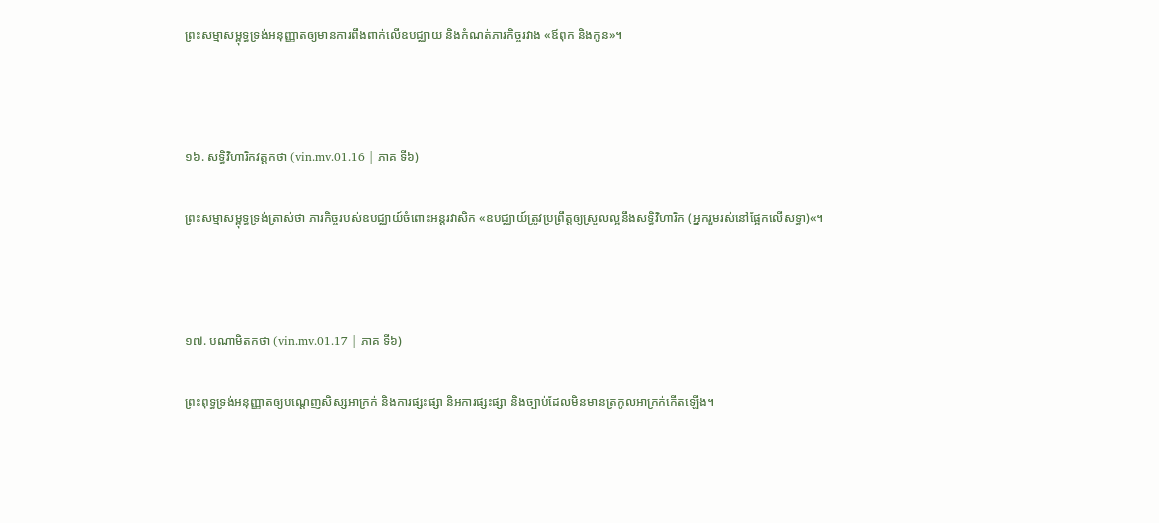ព្រះសម្មាសម្ពុទ្ធទ្រង់អនុញ្ញាតឲ្យមានការពឹងពាក់លើឧបជ្ឈាយ និងកំណត់ភារកិច្ចរវាង «ឪពុក និងកូន»។



១៦. សទ្ធិវិហារិកវត្តកថា (vin.mv.01.16 | ភាគ ទី៦)

ព្រះសម្មាសម្ពុទ្ធទ្រង់ត្រាស់ថា ភារកិច្ចរបស់ឧបជ្ឈាយ៍ចំពោះអន្តរវាសិក «ឧបជ្ឈាយ៍ត្រូវប្រព្រឹត្តឲ្យស្រួលល្អនឹងសទ្ធិវិហារិក (អ្នករួមរស់នៅផ្អែកលើសទ្ធា)«។



១៧. បណាមិតកថា (vin.mv.01.17 | ភាគ ទី៦)

ព្រះពុទ្ធទ្រង់អនុញ្ញាតឲ្យបណ្តេញសិស្សអាក្រក់ និងការផ្សះផ្សា និអការផ្សះផ្សា និងច្បាប់ដែលមិនមានត្រកូលអាក្រក់កើតឡើង។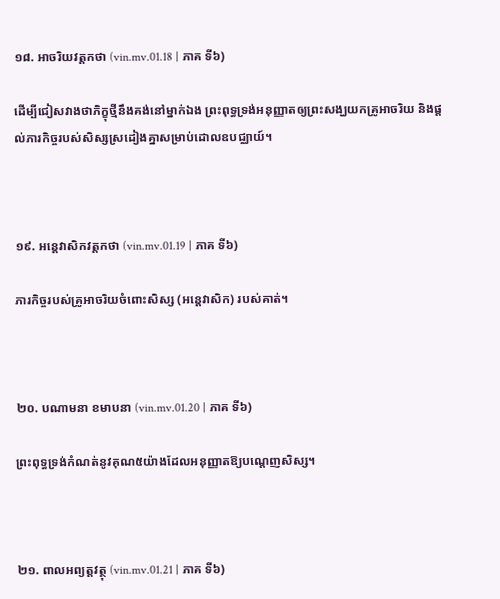១៨. អាចរិយវត្តកថា (vin.mv.01.18 | ភាគ ទី៦)

ដើម្បីជៀសវាងថាភិក្ខុថ្មីនឹងគង់នៅម្នាក់ឯង ព្រះពុទ្ធទ្រង់អនុញ្ញាតឲ្យព្រះសង្ឃយកគ្រូអាចរិយ និងផ្តល់ភារកិច្ចរបស់សិស្សស្រដៀងគ្នាសម្រាប់ដោលឧបជ្ឈាយ៍។



១៩. អន្តេវាសិកវត្តកថា (vin.mv.01.19 | ភាគ ទី៦)

ភារកិច្ចរបស់គ្រូអាចរិយចំពោះសិស្ស (អន្តេវាសិក) របស់គាត់។



២០. បណាមនា ខមាបនា (vin.mv.01.20 | ភាគ ទី៦)

ព្រះពុទ្ធទ្រង់កំណត់នូវគុណ៥យ៉ាងដែលអនុញ្ញាតឱ្យបណ្តេញសិស្ស។



២១. ពាលអព្យត្តវត្ថុ (vin.mv.01.21 | ភាគ ទី៦)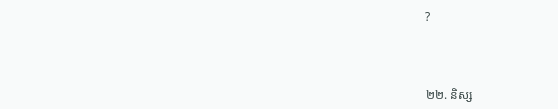?



២២. និស្ស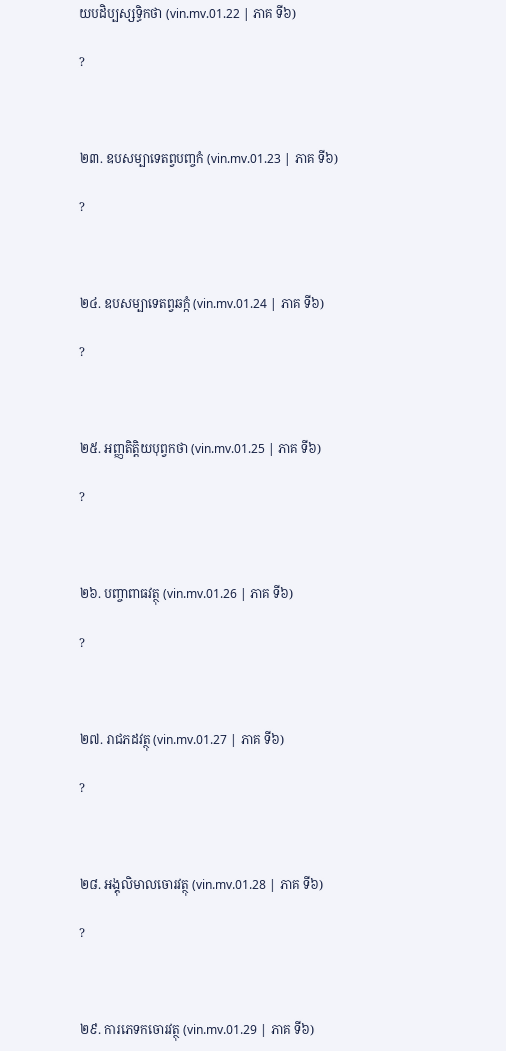យបដិប្បស្សទ្ធិកថា (vin.mv.01.22 | ភាគ ទី៦)

?



២៣. ឧបសម្បាទេតព្វបញ្ចកំ (vin.mv.01.23 | ភាគ ទី៦)

?



២៤. ឧបសម្បាទេតព្វឆក្កំ (vin.mv.01.24 | ភាគ ទី៦)

?



២៥. អញ្ញតិត្តិយបុព្វកថា (vin.mv.01.25 | ភាគ ទី៦)

?



២៦. បញ្ចាពាធវត្ថុ (vin.mv.01.26 | ភាគ ទី៦)

?



២៧. រាជភដវត្ថុ (vin.mv.01.27 | ភាគ ទី៦)

?



២៨. អង្គុលិមាលចោរវត្ថុ (vin.mv.01.28 | ភាគ ទី៦)

?



២៩. ការភេទកចោរវត្ថុ (vin.mv.01.29 | ភាគ ទី៦)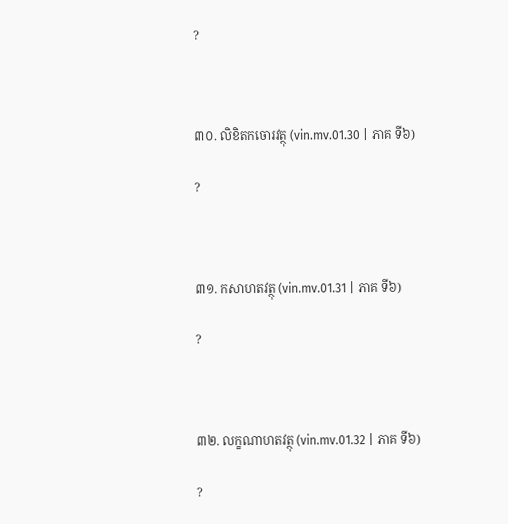?



៣០. លិខិតកចោរវត្ថុ (vin.mv.01.30 | ភាគ ទី៦)

?



៣១. កសាហតវត្ថុ (vin.mv.01.31 | ភាគ ទី៦)

?



៣២. លក្ខណាហតវត្ថុ (vin.mv.01.32 | ភាគ ទី៦)

?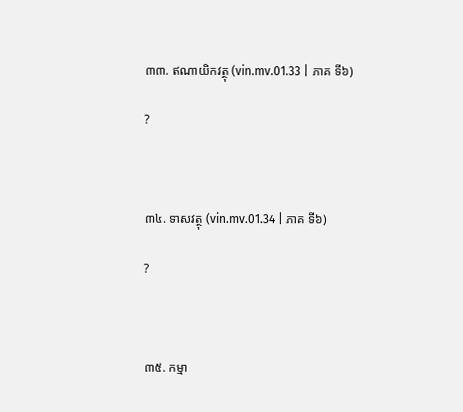៣៣. ឥណាយិកវត្ថុ (vin.mv.01.33 | ភាគ ទី៦)

?



៣៤. ទាសវត្ថុ (vin.mv.01.34 | ភាគ ទី៦)

?



៣៥. កម្មា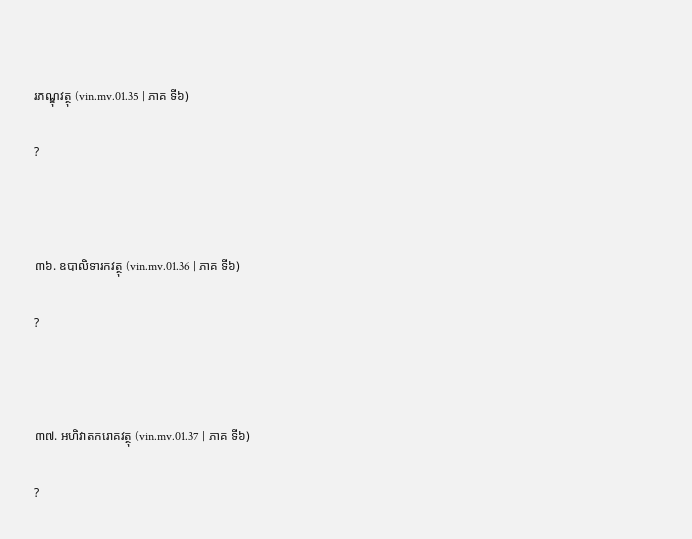រភណ្ឌុវត្ថុ (vin.mv.01.35 | ភាគ ទី៦)

?



៣៦. ឧបាលិទារកវត្ថុ (vin.mv.01.36 | ភាគ ទី៦)

?



៣៧. អហិវាតករោគវត្ថុ (vin.mv.01.37 | ភាគ ទី៦)

?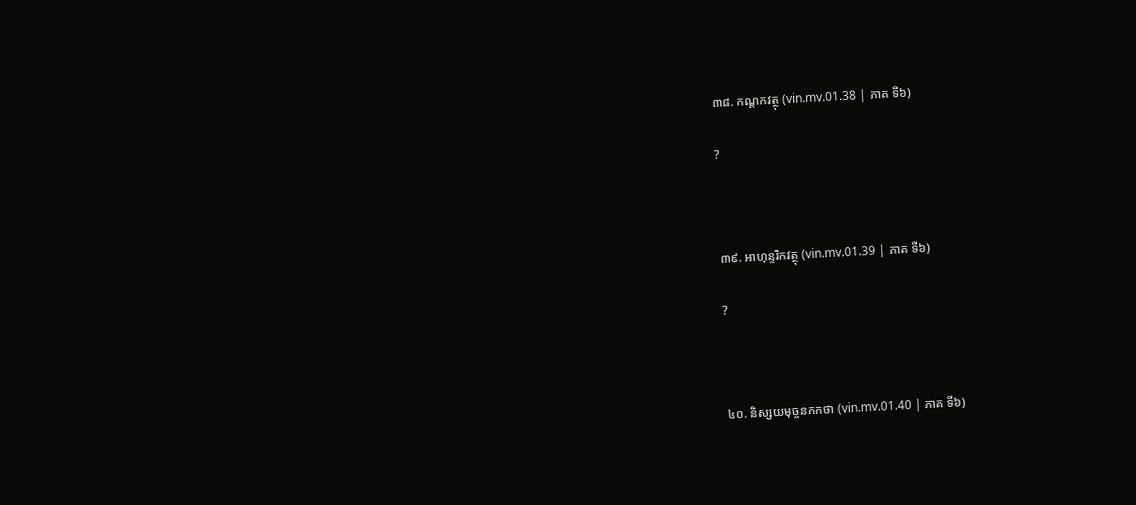៣៨. កណ្ដកវត្ថុ (vin.mv.01.38 | ភាគ ទី៦)

?



៣៩. អាហុន្ទរិកវត្ថុ (vin.mv.01.39 | ភាគ ទី៦)

?



៤០. និស្សយមុច្ចនកកថា (vin.mv.01.40 | ភាគ ទី៦)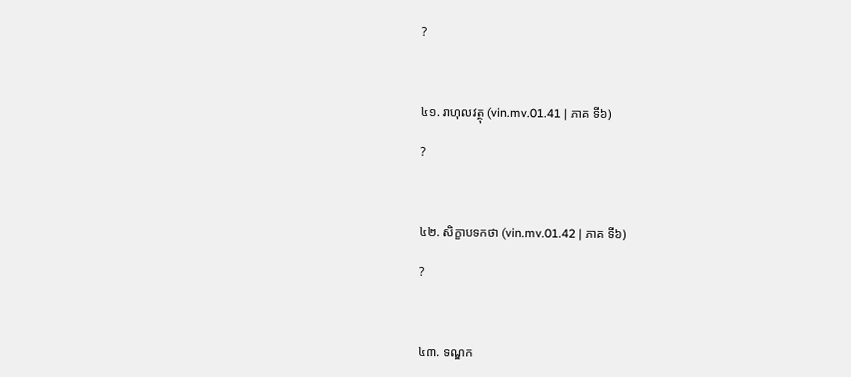?



៤១. រាហុលវត្ថុ (vin.mv.01.41 | ភាគ ទី៦)

?



៤២. សិក្ខាបទកថា (vin.mv.01.42 | ភាគ ទី៦)

?



៤៣. ទណ្ឌក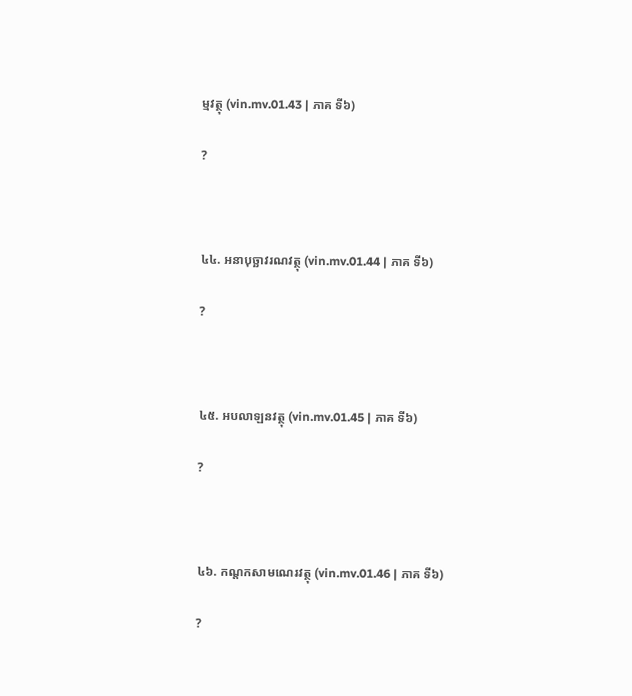ម្មវត្ថុ (vin.mv.01.43 | ភាគ ទី៦)

?



៤៤. អនាបុច្ឆាវរណវត្ថុ (vin.mv.01.44 | ភាគ ទី៦)

?



៤៥. អបលាឡនវត្ថុ (vin.mv.01.45 | ភាគ ទី៦)

?



៤៦. កណ្ដកសាមណេរវត្ថុ (vin.mv.01.46 | ភាគ ទី៦)

?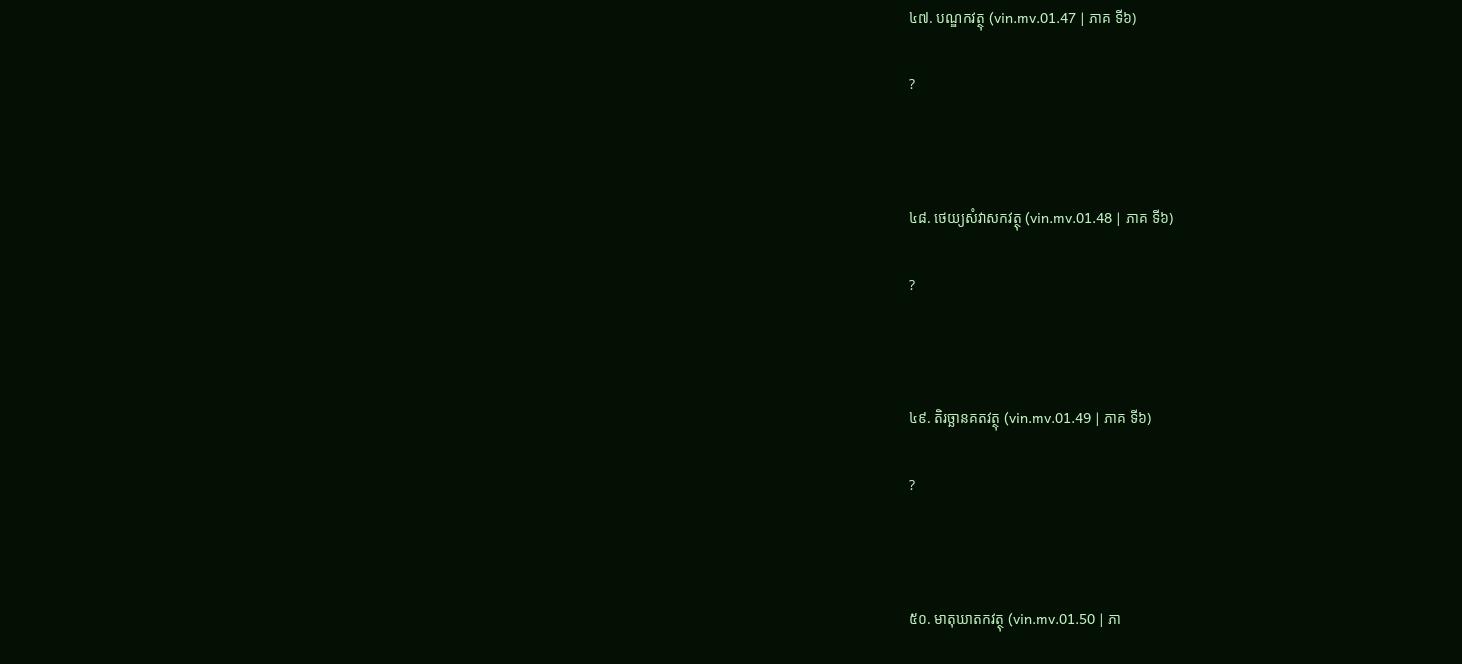៤៧. បណ្ឌកវត្ថុ (vin.mv.01.47 | ភាគ ទី៦)

?



៤៨. ថេយ្យសំវាសកវត្ថុ (vin.mv.01.48 | ភាគ ទី៦)

?



៤៩. តិរច្ឆានគតវត្ថុ (vin.mv.01.49 | ភាគ ទី៦)

?



៥០. មាតុឃាតកវត្ថុ (vin.mv.01.50 | ភា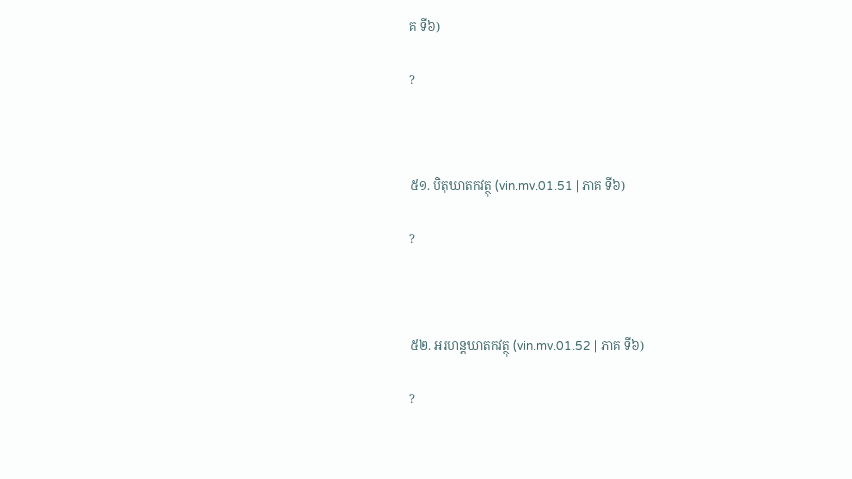គ ទី៦)

?



៥១. បិតុឃាតកវត្ថុ (vin.mv.01.51 | ភាគ ទី៦)

?



៥២. អរហន្តឃាតកវត្ថុ (vin.mv.01.52 | ភាគ ទី៦)

?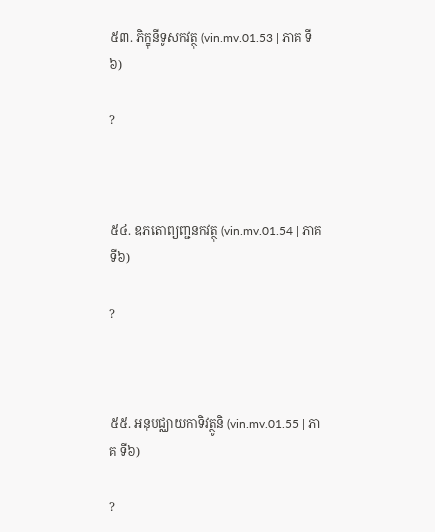៥៣. ភិក្ខុនីទូសកវត្ថុ (vin.mv.01.53 | ភាគ ទី៦)

?



៥៤. ឧភតោព្យញ្ជនកវត្ថុ (vin.mv.01.54 | ភាគ ទី៦)

?



៥៥. អនុបជ្ឈាយកាទិវត្ថូនិ (vin.mv.01.55 | ភាគ ទី៦)

?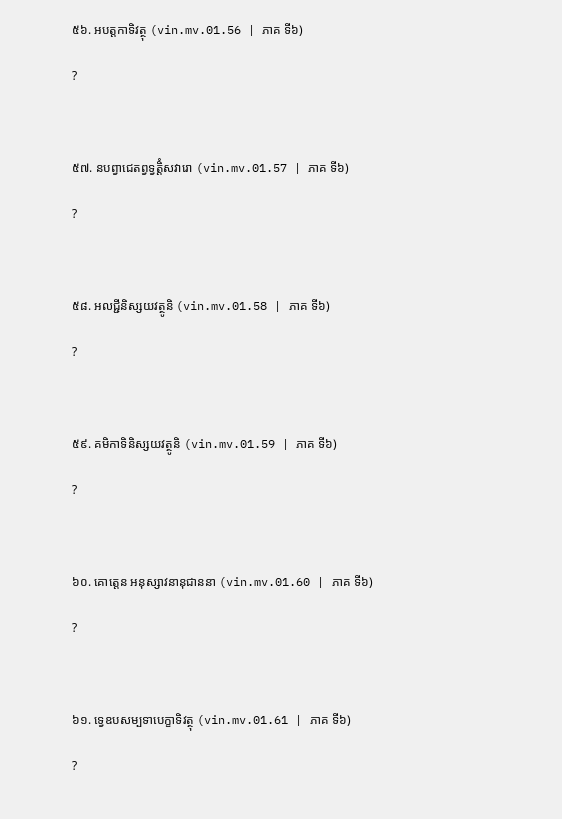៥៦. អបត្តកាទិវត្ថុ (vin.mv.01.56 | ភាគ ទី៦)

?



៥៧. នបព្វាជេតព្វទ្វត្តិំសវារោ (vin.mv.01.57 | ភាគ ទី៦)

?



៥៨. អលជ្ជីនិស្សយវត្ថូនិ (vin.mv.01.58 | ភាគ ទី៦)

?



៥៩. គមិកាទិនិស្សយវត្ថូនិ (vin.mv.01.59 | ភាគ ទី៦)

?



៦០. គោត្តេន អនុស្សាវនានុជាននា (vin.mv.01.60 | ភាគ ទី៦)

?



៦១. ទ្វេឧបសម្បទាបេក្ខាទិវត្ថុ (vin.mv.01.61 | ភាគ ទី៦)

?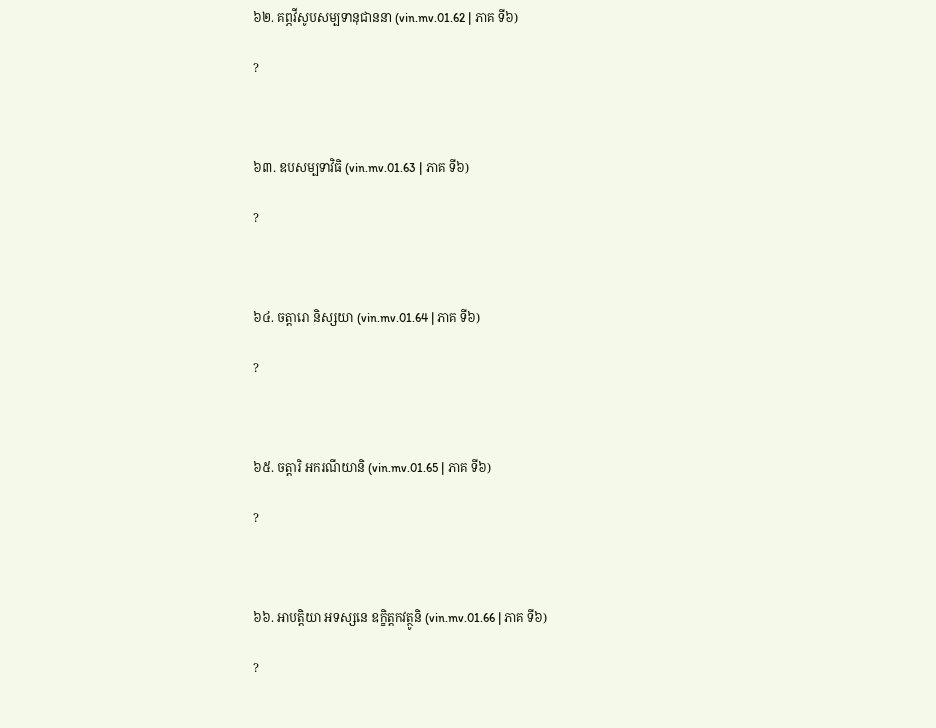៦២. គព្ភវីសូបសម្បទានុជាននា (vin.mv.01.62 | ភាគ ទី៦)

?



៦៣. ឧបសម្បទាវិធិ (vin.mv.01.63 | ភាគ ទី៦)

?



៦៤. ចត្តារោ និស្សយា (vin.mv.01.64 | ភាគ ទី៦)

?



៦៥. ចត្តារិ អករណីយានិ (vin.mv.01.65 | ភាគ ទី៦)

?



៦៦. អាបត្តិយា អទស្សនេ ឧក្ខិត្តកវត្ថូនិ (vin.mv.01.66 | ភាគ ទី៦)

?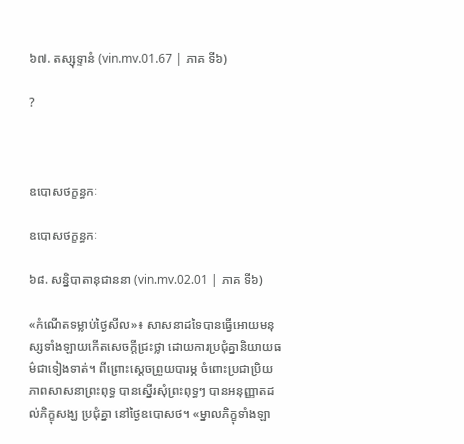៦៧. តស្សុទ្ទានំ (vin.mv.01.67 | ភាគ ទី៦)

?



ឧបោសថក្ខន្ធកៈ

ឧបោសថក្ខន្ធកៈ

៦៨. សន្និបាតានុជាននា (vin.mv.02.01 | ភាគ ទី៦)

«កំណើតទម្លាប់ថ្ងៃសីល»៖ សាសនាដទៃបានធ្វើអោយមនុស្សទាំងឡាយកើតសេចក្ដីជ្រះថ្លា ដោយការប្រជំុគ្នានិយាយធម៌ជាទៀងទាត់។ ពីព្រោះស្ដេចព្រួយបារម្ភ ចំពោះប្រជាប្រិយភាពសាសនាព្រះពុទ្ធ បានស្នើរសំុព្រះពុទ្ធៗ បានអនុញ្ញាតដល់ភិក្ខុសង្ឃ ប្រជុំគ្នា នៅថ្ងៃឧបោសថ។ «ម្នាលភិក្ខុទាំងឡា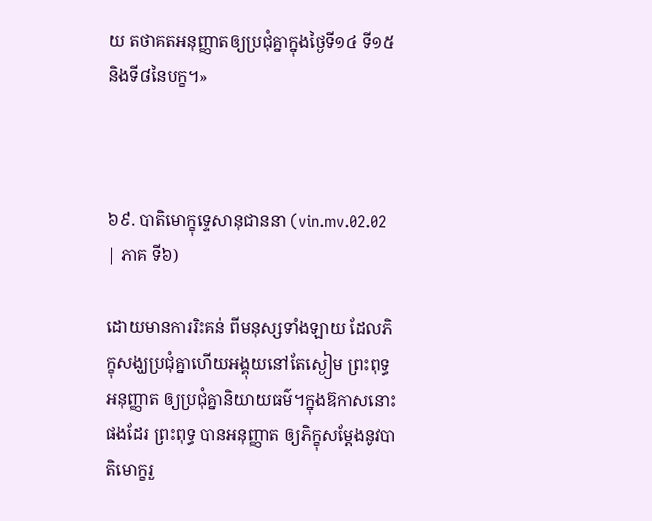យ តថាគតអនុញ្ញាតឲ្យប្រជុំគ្នាក្នុងថ្ងៃទី១៤ ទី១៥ និងទី៨នៃបក្ខ។»



៦៩. បាតិមោក្ខុទ្ទេសានុជាននា (vin.mv.02.02 | ភាគ ទី៦)

ដោយមានការរិះគន់ ពីមនុស្សទាំងឡាយ ដែលភិក្ខុសង្ឃប្រជុំគ្នាហើយអង្គុយនៅតែស្ងៀម ព្រះពុទ្ធអនុញ្ញាត ឲ្យប្រជុំគ្នានិយាយធម៌។ក្នុងឨកាសនោះផងដែរ ព្រះពុទ្ធ បានអនុញ្ញាត ឲ្យភិក្ខុសម្ដែងនូវបាតិមោក្ខរួ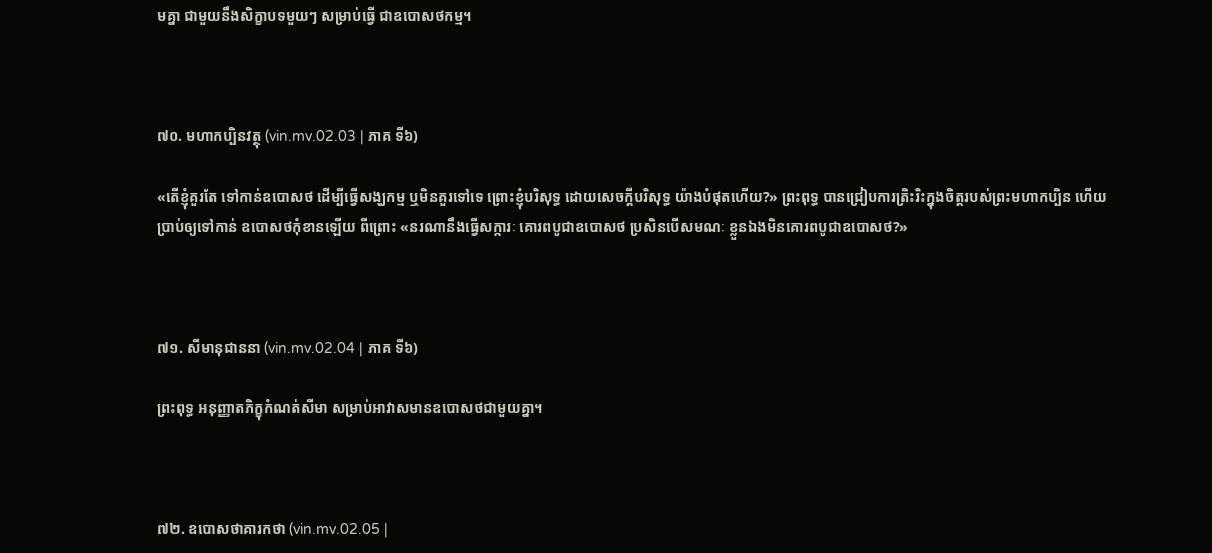មគ្នា ជាមួយនឹងសិក្ខាបទមួយៗ សម្រាប់ធ្វើ ជាឧបោសថកម្ម។



៧០. មហាកប្បិនវត្ថុ (vin.mv.02.03 | ភាគ ទី៦)

«តើខ្ញុំគួរតែ ទៅកាន់ឧបោសថ ដើម្បីធ្វើសង្ឃកម្ម ឬមិនគួរទៅទេ ព្រោះខ្ញុំបរិសុទ្ធ ដោយសេចក្ដីបរិសុទ្ធ យ៉ាងបំផុតហើយ?» ព្រះពុទ្ធ បានជ្រៀបការត្រិះរិះក្នុងចិត្តរបស់ព្រះមហាកប្បិន ហើយប្រាប់ឲ្យទៅកាន់ ឧបោសថកុំខានឡើយ ពីព្រោះ «នរណានឹងធ្វើសក្ការៈ គោរពបូជាឧបោសថ ប្រសិនបើសមណៈ ខ្លួនឯងមិនគោរពបូជាឧបោសថ?»



៧១. សីមានុជាននា (vin.mv.02.04 | ភាគ ទី៦)

ព្រះពុទ្ធ អនុញ្ញាតភិក្ខុកំណត់សីមា សម្រាប់អាវាសមានឧបោសថជាមួយគ្នា។



៧២. ឧបោសថាគារកថា (vin.mv.02.05 |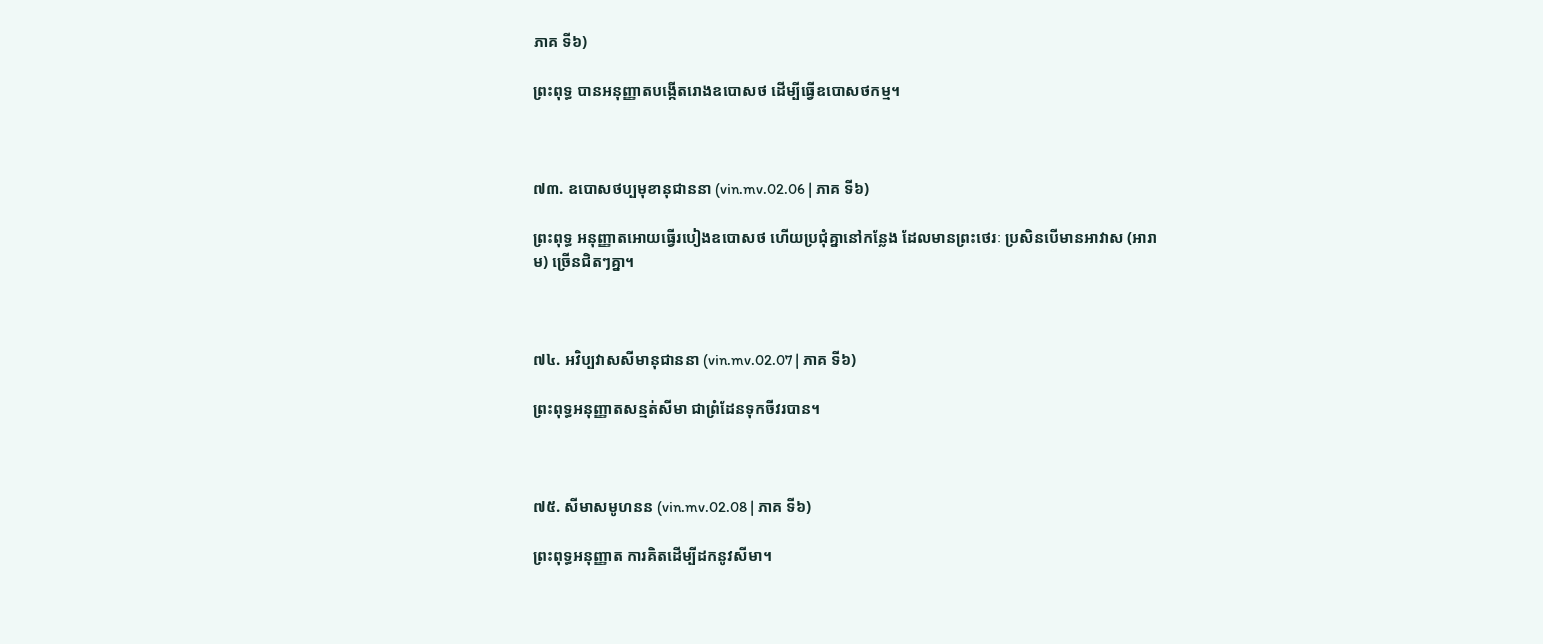ភាគ ទី៦)

ព្រះពុទ្ធ បានអនុញ្ញាតបង្កើតរោងឧបោសថ ដើម្បីធ្វើឧបោសថកម្ម។



៧៣. ឧបោសថប្បមុខានុជាននា (vin.mv.02.06 | ភាគ ទី៦)

ព្រះពុទ្ធ អនុញ្ញាតអោយធ្វើរបៀងឧបោសថ ហើយប្រជំុគ្នានៅកន្លែង ដែលមានព្រះថេរៈ ប្រសិនបើមានអាវាស (អារាម) ច្រើនជិតៗគ្នា។



៧៤. អវិប្បវាសសីមានុជាននា (vin.mv.02.07 | ភាគ ទី៦)

ព្រះពុទ្ធអនុញ្ញាតសន្មត់សីមា ជាព្រំដែនទុកចីវរបាន។



៧៥. សីមាសមូហនន (vin.mv.02.08 | ភាគ ទី៦)

ព្រះពុទ្ធអនុញ្ញាត ការគិតដើម្បីដកនូវសីមា។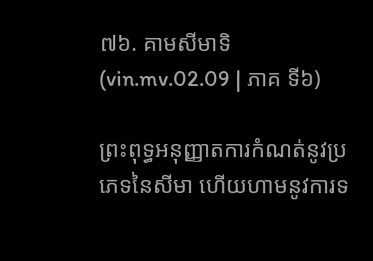៧៦. គាមសីមាទិ (vin.mv.02.09 | ភាគ ទី៦)

ព្រះពុទ្ធអនុញ្ញាតការកំណត់នូវប្រភេទនៃសីមា ហើយហាមនូវការទ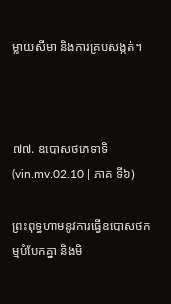ម្លាយសីមា និងការគ្របសង្កត់។



៧៧. ឧបោសថភេទាទិ (vin.mv.02.10 | ភាគ ទី៦)

ព្រះពុទ្ធហាមនូវការធ្វើឧបោសថកម្មបំបែកគ្នា និងមិ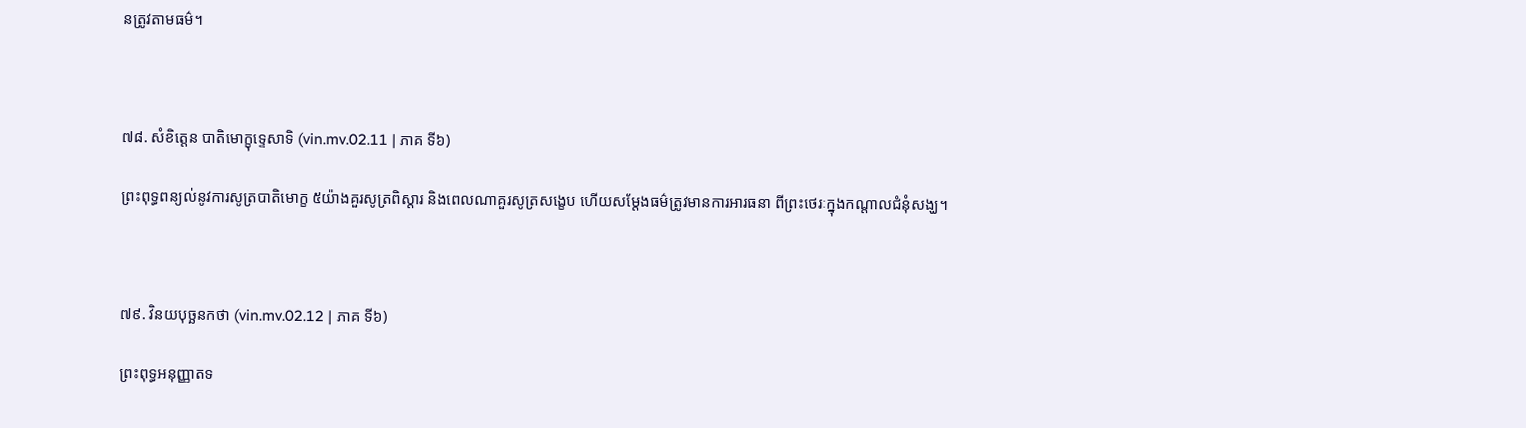នត្រូវតាមធម៌។



៧៨. សំខិត្តេន បាតិមោក្ខុទ្ទេសាទិ (vin.mv.02.11 | ភាគ ទី៦)

ព្រះពុទ្ធពន្យល់នូវការសូត្របាតិមោក្ខ ៥យ៉ាងគួរសូត្រពិស្ដារ និងពេលណាគួរសូត្រសង្ខេប ហើយសម្ដែងធម៌ត្រូវមានការអារធនា ពីព្រះថេរៈក្នុងកណ្ដាលជំនំុសង្ឃ។



៧៩. វិនយបុច្ឆនកថា (vin.mv.02.12 | ភាគ ទី៦)

ព្រះពុទ្ធអនុញ្ញាតទ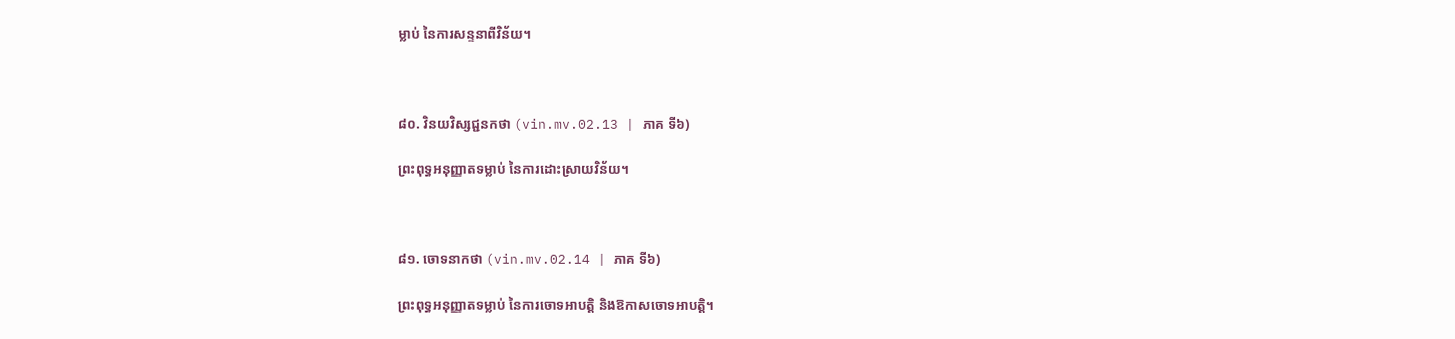ម្លាប់ នៃការសន្ទនាពីវិន័យ។



៨០. វិនយវិស្សជ្ជនកថា (vin.mv.02.13 | ភាគ ទី៦)

ព្រះពុទ្ធអនុញ្ញាតទម្លាប់ នៃការដោះស្រាយវិន័យ។



៨១. ចោទនាកថា (vin.mv.02.14 | ភាគ ទី៦)

ព្រះពុទ្ធអនុញ្ញាតទម្លាប់ នៃការចោទអាបត្តិ និងឱកាសចោទអាបត្តិ។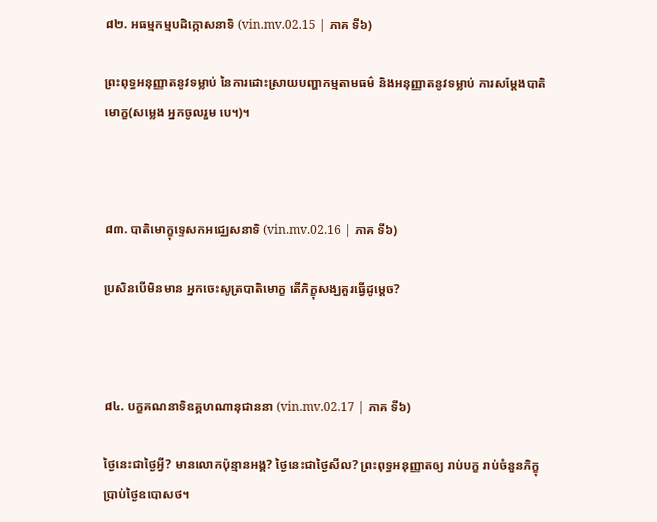៨២. អធម្មកម្មបដិក្កោសនាទិ (vin.mv.02.15 | ភាគ ទី៦)

ព្រះពុទ្ធអនុញ្ញាតនូវទម្លាប់ នៃការដោះស្រាយបញ្ហាកម្មតាមធម៌ និងអនុញ្ញាតនូវទម្លាប់ ការសម្ដែងបាតិមោក្ខ(សម្លេង អ្នកចូលរួម បេ។)។



៨៣. បាតិមោក្ខុទ្ទេសកអជ្ឈេសនាទិ (vin.mv.02.16 | ភាគ ទី៦)

ប្រសិនបើមិនមាន អ្នកចេះសូត្របាតិមោក្ខ តើភិក្ខុសង្ឃគួរធ្វើដូម្ដេច?



៨៤. បក្ខគណនាទិឧគ្គហណានុជាននា (vin.mv.02.17 | ភាគ ទី៦)

ថ្ងៃនេះជាថ្ងៃអ្វី? មានលោកប៉ុន្មានអង្គ? ថ្ងៃនេះជាថ្ងៃសីល? ព្រះពុទ្ធអនុញ្ញាតឲ្យ រាប់បក្ខ រាប់ចំនួនភិក្ខុ ប្រាប់ថ្ងៃឧបោសថ។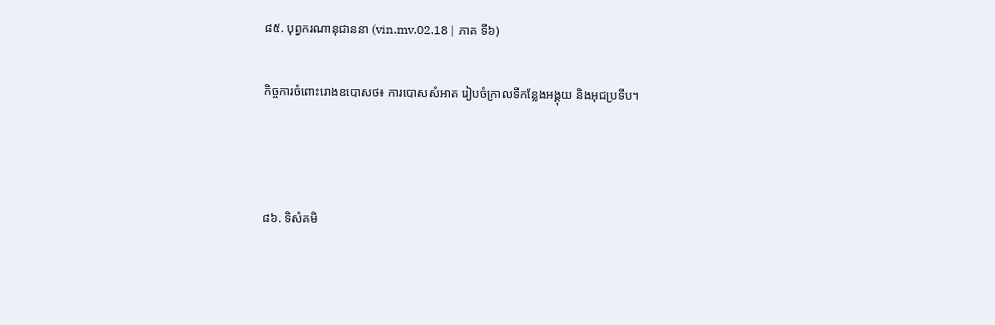៨៥. បុព្វករណានុជាននា (vin.mv.02.18 | ភាគ ទី៦)

កិច្ចការចំពោះរោងឧបោសថ៖ ការបោសសំអាត រៀបចំក្រាលទីកន្លែងអង្គុយ និងអុជប្រទីប។



៨៦. ទិសំគមិ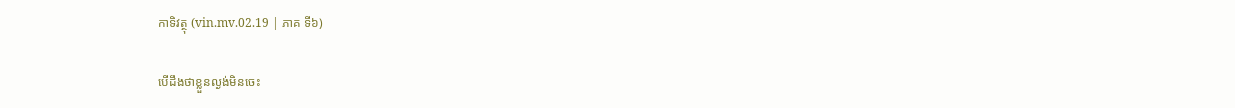កាទិវត្ថុ (vin.mv.02.19 | ភាគ ទី៦)

បើដឹងថាខ្លួនល្ងង់មិនចេះ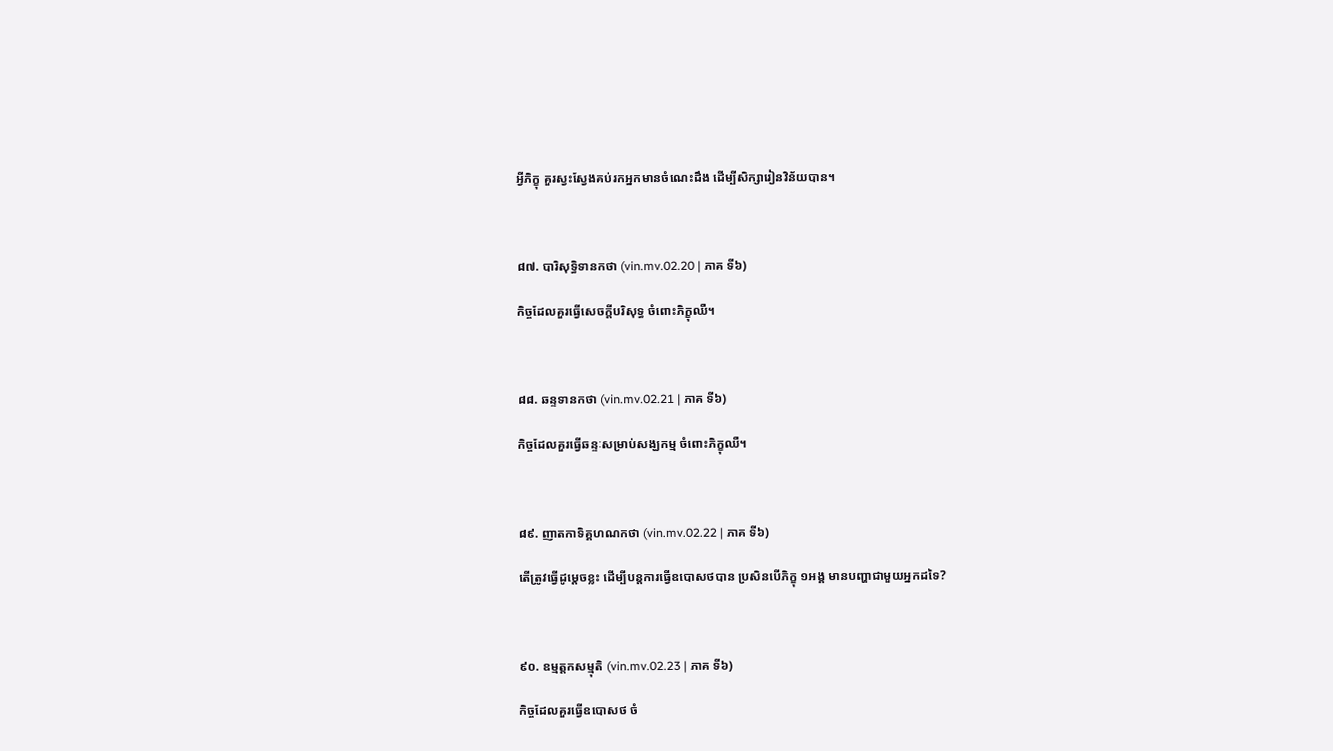អ្វីភិក្ខុ គួរស្វះស្វែងគប់រកអ្នកមានចំណេះដឹង ដើម្បីសិក្សារៀនវិន័យបាន។



៨៧. បារិសុទ្ធិទានកថា (vin.mv.02.20 | ភាគ ទី៦)

កិច្ចដែលគួរធ្វើសេចក្ដីបរិសុទ្ធ ចំពោះភិក្ខុឈឺ។



៨៨. ឆន្ទទានកថា (vin.mv.02.21 | ភាគ ទី៦)

កិច្ចដែលគួរធ្វើឆន្ទៈសម្រាប់សង្ឃកម្ម ចំពោះភិក្ខុឈឺ។



៨៩. ញាតកាទិគ្គហណកថា (vin.mv.02.22 | ភាគ ទី៦)

តើត្រូវធ្វើដូម្ដេចខ្លះ ដើម្បីបន្តការធ្វើឧបោសថបាន ប្រសិនបើភិក្ខុ ១អង្គ មានបញ្ហាជាមួយអ្នកដទៃ?



៩០. ឧម្មត្តកសម្មុតិ (vin.mv.02.23 | ភាគ ទី៦)

កិច្ចដែលគួរធ្វើឧបោសថ ចំ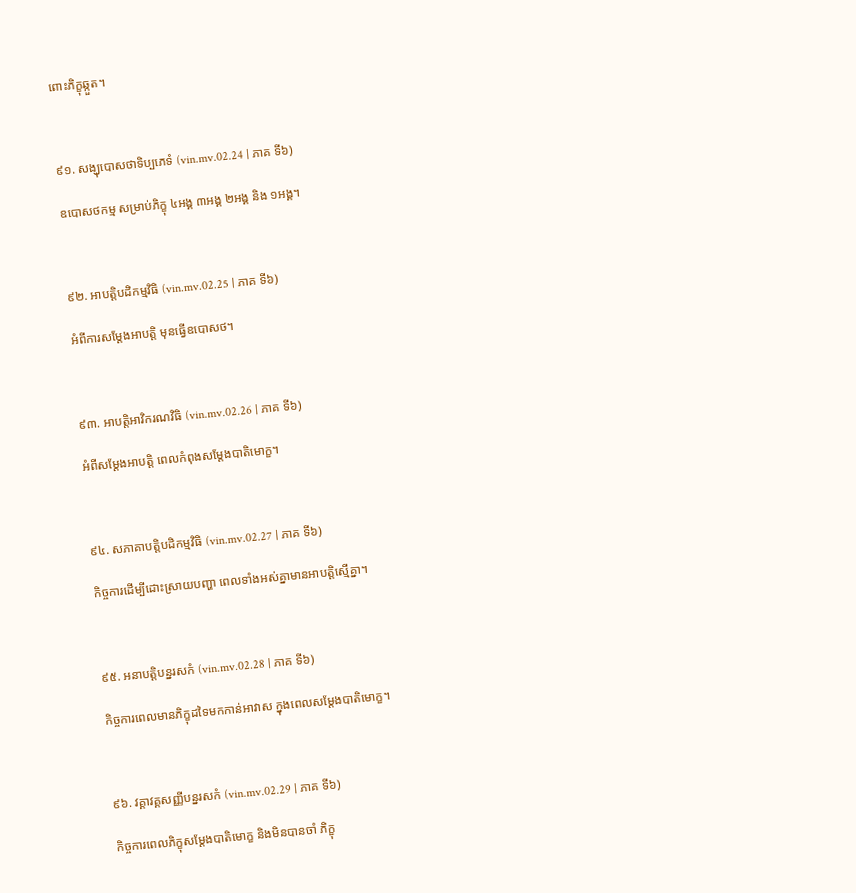ពោះភិក្ខុឆ្កួត។



៩១. សង្ឃុបោសថាទិប្បភេទំ (vin.mv.02.24 | ភាគ ទី៦)

ឧបោសថកម្ម សម្រាប់ភិក្ខុ ៤អង្គ ៣អង្គ ២អង្គ និង ១អង្គ។



៩២. អាបត្តិបដិកម្មវិធិ (vin.mv.02.25 | ភាគ ទី៦)

អំពីការសម្ដែងអាបត្តិ មុនធ្វើឧបោសថ។



៩៣. អាបត្តិអាវិករណវិធិ (vin.mv.02.26 | ភាគ ទី៦)

អំពីសម្ដែងអាបត្តិ ពេលកំពុងសម្ដែងបាតិមោក្ខ។



៩៤. សភាគាបត្តិបដិកម្មវិធិ (vin.mv.02.27 | ភាគ ទី៦)

កិច្ចការដើម្បីដោះស្រាយបញ្ហា ពេលទាំងអស់គ្នាមានអាបត្តិស្មើគ្នា។



៩៥. អនាបត្តិបន្នរសកំ (vin.mv.02.28 | ភាគ ទី៦)

កិច្ចការពេលមានភិក្ខុដទៃមកកាន់អាវាស ក្នុងពេលសម្ដែងបាតិមោក្ខ។



៩៦. វគ្គាវគ្គសញ្ញីបន្នរសកំ (vin.mv.02.29 | ភាគ ទី៦)

កិច្ចការពេលភិក្ខុសម្ដែងបាតិមោក្ខ និងមិនបានចាំ ភិក្ខុ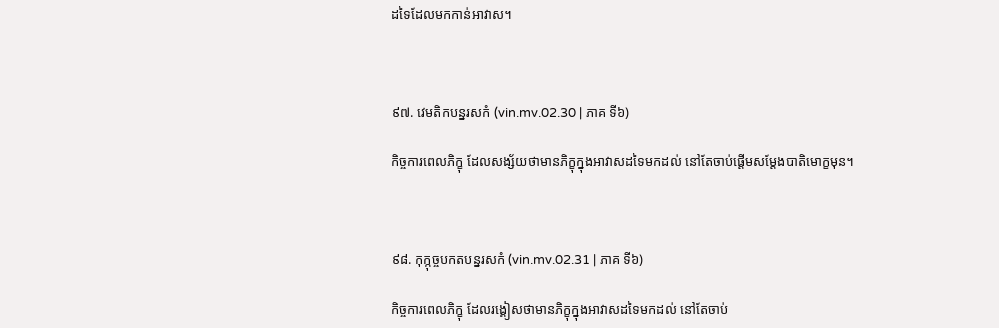ដទៃដែលមកកាន់អាវាស។



៩៧. វេមតិកបន្នរសកំ (vin.mv.02.30 | ភាគ ទី៦)

កិច្ចការពេលភិក្ខុ ដែលសង្ស័យថាមានភិក្ខុក្នុងអាវាសដទៃមកដល់ នៅតែចាប់ផ្ដើមសម្ដែងបាតិមោក្ខមុន។



៩៨. កុក្កុច្ចបកតបន្នរសកំ (vin.mv.02.31 | ភាគ ទី៦)

កិច្ចការពេលភិក្ខុ ដែលរង្គៀសថាមានភិក្ខុក្នុងអាវាសដទៃមកដល់ នៅតែចាប់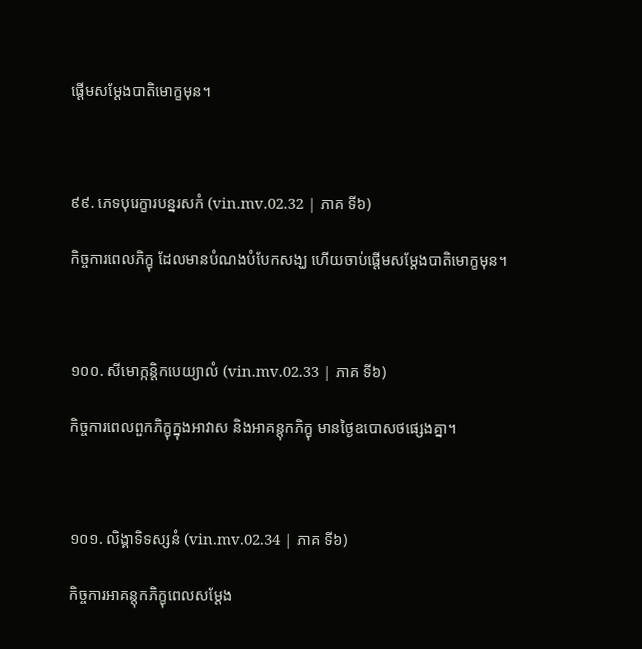ផ្ដើមសម្ដែងបាតិមោក្ខមុន។



៩៩. ភេទបុរេក្ខារបន្នរសកំ (vin.mv.02.32 | ភាគ ទី៦)

កិច្ចការពេលភិក្ខុ ដែលមានបំណងបំបែកសង្ឃ ហើយចាប់ផ្ដើមសម្ដែងបាតិមោក្ខមុន។



១០០. សីមោក្កន្តិកបេយ្យាលំ (vin.mv.02.33 | ភាគ ទី៦)

កិច្ចការពេលពួកភិក្ខុក្នុងអាវាស និងអាគន្តុកភិក្ខុ មានថ្ងៃឧបោសថផ្សេងគ្នា។



១០១. លិង្គាទិទស្សនំ (vin.mv.02.34 | ភាគ ទី៦)

កិច្ចការអាគន្តុកភិក្ខុពេលសម្ដែង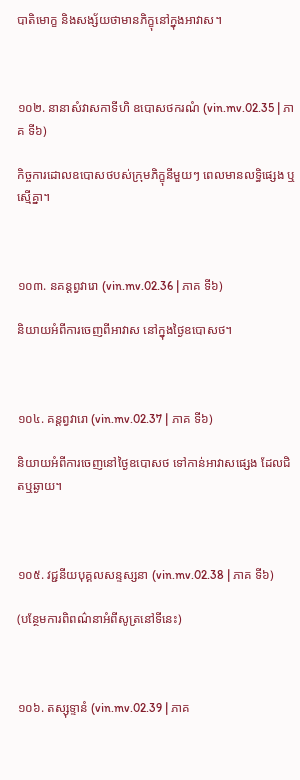បាតិមោក្ខ និងសង្ស័យថាមានភិក្ខុនៅក្នុងអាវាស។



១០២. នានាសំវាសកាទីហិ ឧបោសថករណំ (vin.mv.02.35 | ភាគ ទី៦)

កិច្ចការដោលឧបោសថបស់ក្រុមភិក្ខុនីមួយៗ ពេលមានលទ្ធិផ្សេង ឬស្មើគ្នា។



១០៣. នគន្តព្វវារោ (vin.mv.02.36 | ភាគ ទី៦)

និយាយអំពីការចេញពីអាវាស នៅក្នុងថ្ងៃឧបោសថ។



១០៤. គន្តព្វវារោ (vin.mv.02.37 | ភាគ ទី៦)

និយាយអំពីការចេញនៅថ្ងៃឧបោសថ ទៅកាន់អាវាសផ្សេង ដែលជិតឬឆ្ងាយ។



១០៥. វជ្ជនីយបុគ្គលសន្ទស្សនា (vin.mv.02.38 | ភាគ ទី៦)

(បន្ថែមការពិពណ៌នាអំពីសូត្រនៅទីនេះ)



១០៦. តស្សុទ្ទានំ (vin.mv.02.39 | ភាគ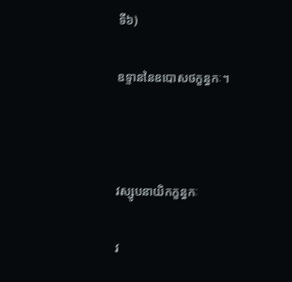ទី៦)

ឧទ្ទាននៃឧបោសថក្ខន្ធកៈ។



វស្សូបនាយិកក្ខន្ធកៈ

វ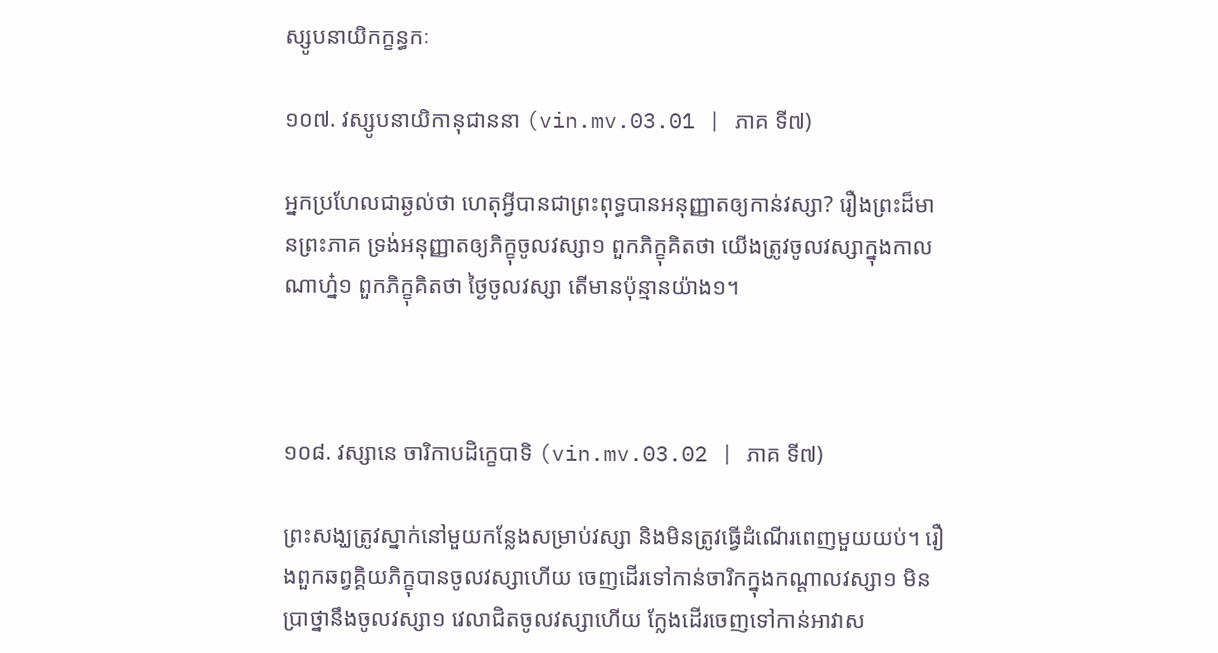ស្សូបនាយិកក្ខន្ធកៈ

១០៧. វស្សូបនាយិកានុជាននា (vin.mv.03.01 | ភាគ ទី៧)

អ្នកប្រហែលជាឆ្ងល់ថា ហេតុអ្វីបានជាព្រះពុទ្ធបានអនុញ្ញាតឲ្យកាន់វស្សា? រឿងព្រះដ៏មានព្រះភាគ ទ្រង់អនុញ្ញាតឲ្យភិក្ខុចូលវស្សា១ ពួកភិក្ខុគិតថា យើងត្រូវចូលវស្សាក្នុងកាលណាហ្ន៎១ ពួកភិក្ខុគិតថា ថ្ងៃចូលវស្សា តើមានប៉ុន្មានយ៉ាង១។



១០៨. វស្សានេ ចារិកាបដិក្ខេបាទិ (vin.mv.03.02 | ភាគ ទី៧)

ព្រះសង្ឃត្រូវស្នាក់នៅមួយកន្លែងសម្រាប់វស្សា និងមិនត្រូវធ្វើដំណើរពេញមួយយប់។ រឿងពួកឆព្វគ្គិយភិក្ខុបានចូលវស្សាហើយ ចេញដើរទៅកាន់ចារិកក្នុងកណ្តាលវស្សា១ មិនប្រាថ្នានឹងចូលវស្សា១ វេលាជិតចូលវស្សាហើយ ក្លែងដើរចេញទៅកាន់អាវាស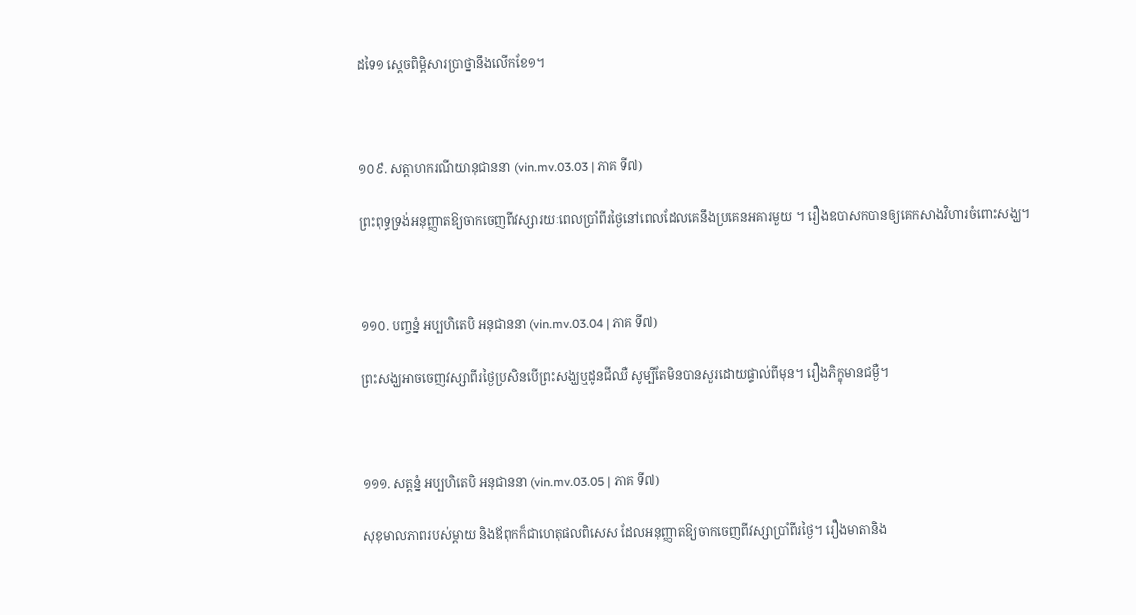ដទៃ១ ស្តេចពិម្ពិសារប្រាថ្នានឹងលើកខែ១។



១០៩. សត្តាហករណីយានុជាននា (vin.mv.03.03 | ភាគ ទី៧)

ព្រះពុទ្ធទ្រង់អនុញ្ញាតឱ្យចាកចេញពីវស្សារយៈពេលប្រាំពីរថ្ងៃនៅពេលដែលគេនឹងប្រគេនអគារមួយ ។ រឿងឧបាសកបានឲ្យគេកសាងវិហារចំពោះសង្ឃ។



១១០. បញ្ចន្នំ អប្បហិតេបិ អនុជាននា (vin.mv.03.04 | ភាគ ទី៧)

ព្រះសង្ឃអាចចេញវស្សាពីរថ្ងៃប្រសិនបើព្រះសង្ឃឬដូនជីឈឺ សូម្បីតែមិនបានសួរដោយផ្ទាល់ពីមុន។ រឿងភិក្ខុមានជម្ងឺ។



១១១. សត្តន្នំ អប្បហិតេបិ អនុជាននា (vin.mv.03.05 | ភាគ ទី៧)

សុខុមាលភាពរបស់ម្តាយ និងឪពុកក៏ជាហេតុផលពិសេស ដែលអនុញ្ញាតឱ្យចាកចេញពីវស្សាប្រាំពីរថ្ងៃ។ រឿងមាតានិង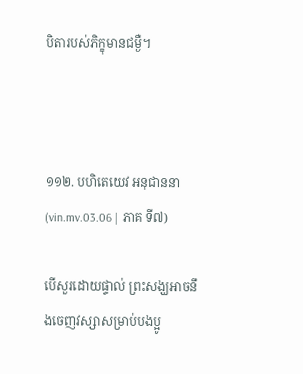បិតារបស់ភិក្ខុមានជម្ងឺ។



១១២. បហិតេយេវ អនុជាននា (vin.mv.03.06 | ភាគ ទី៧)

បើសួរដោយផ្ទាល់ ព្រះសង្ឃអាចនឹងចេញវស្សាសម្រាប់បងប្អូ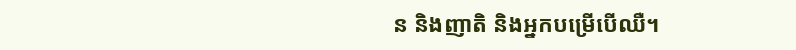ន និងញាតិ និងអ្នកបម្រើបើឈឺ។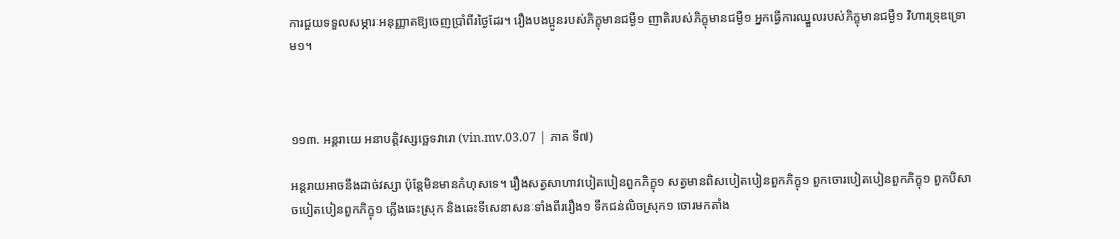ការជួយទទួលសម្ភារៈអនុញ្ញាតឱ្យចេញប្រាំពីរថ្ងៃដែរ។ រឿងបងប្អូនរបស់ភិក្ខុមានជម្ងឺ១ ញាតិរបស់ភិក្ខុមានជម្ងឺ១ អ្នកធ្វើការឈ្នួលរបស់ភិក្ខុមានជម្ងឺ១ វិហារទ្រុឌទ្រោម១។



១១៣. អន្តរាយេ អនាបត្តិវស្សច្ឆេទវារោ (vin.mv.03.07 | ភាគ ទី៧)

អន្តរាយអាចនឹងដាច់វស្សា ប៉ុន្តែមិនមានកំហុសទេ។ រឿងសត្វសាហាវបៀតបៀនពួកភិក្ខុ១ សត្វមានពិសបៀតបៀនពួកភិក្ខុ១ ពួកចោរបៀតបៀនពួកភិក្ខុ១ ពួកបិសាចបៀតបៀនពួកភិក្ខុ១ ភ្លើងឆេះស្រុក និងឆេះទីសេនាសនៈទាំងពីររឿង១ ទឹកជន់លិចស្រុក១ ចោរមកតាំង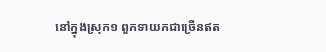នៅក្នុងស្រុក១ ពួកទាយកជាច្រើនឥត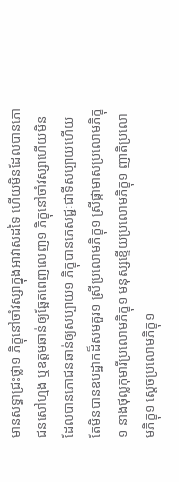មានសទ្ធាជ្រះថ្លា១ ភិក្ខុនៅចាំវស្សាក្នុងអាវាសដទៃ ហើយមិនដែលបានភោជនសៅហ្មង ឬឧត្តមឆាន់ឲ្យឆ្អែតពេញលេញ១ ភិក្ខុនៅចាំវស្សាហើយមិនដែលបានភោជនឆាន់ឲ្យសប្បាយ១ ភិក្ខុបានភេសជ្ជៈជាទីសប្បាយហើយ តែមិនបានឧបដ្ឋាកដ៏សមគួរ១ ស្រីប្រលោមភិក្ខុ១ ស្រីផ្កាមាសប្រលោមភិក្ខុ១ នាងថុល្លកុមារីប្រលោមភិក្ខុ១ មនុស្សខ្ទើយប្រលោមភិក្ខុ១ ញាតិប្រលោមភិក្ខុ១ ស្តេចប្រលោមភិក្ខុ១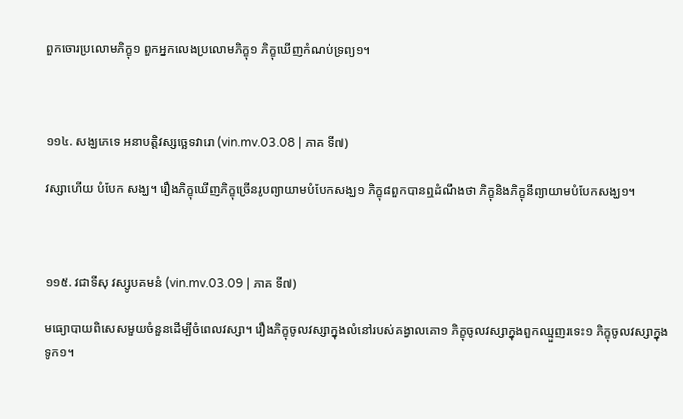ពួកចោរប្រលោមភិក្ខុ១ ពួកអ្នកលេងប្រលោមភិក្ខុ១ ភិក្ខុឃើញកំណប់ទ្រព្យ១។



១១៤. សង្ឃភេទេ អនាបត្តិវស្សច្ឆេទវារោ (vin.mv.03.08 | ភាគ ទី៧)

វស្សាហើយ បំបែក សង្ឃ។ រឿងភិក្ខុឃើញភិក្ខុច្រើនរូបព្យាយាមបំបែកសង្ឃ១ ភិក្ខុ៨ពួកបានឮដំណឹងថា ភិក្ខុនិងភិក្ខុនីព្យាយាមបំបែកសង្ឃ១។



១១៥. វជាទីសុ វស្សូបគមនំ (vin.mv.03.09 | ភាគ ទី៧)

មធ្យោបាយពិសេសមួយចំនួនដើម្បីចំពេលវស្សា។ រឿងភិក្ខុចូលវស្សាក្នុងលំនៅរបស់គង្វាលគោ១ ភិក្ខុចូលវស្សាក្នុងពួកឈ្មួញរទេះ១ ភិក្ខុចូលវស្សាក្នុងទូក១។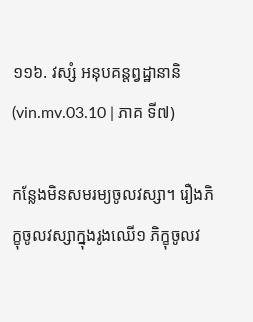១១៦. វស្សំ អនុបគន្តព្វដ្ឋានានិ (vin.mv.03.10 | ភាគ ទី៧)

កន្លែងមិនសមរម្យចូលវស្សា។ រឿងភិក្ខុចូលវស្សាក្នុងរូងឈើ១ ភិក្ខុចូលវ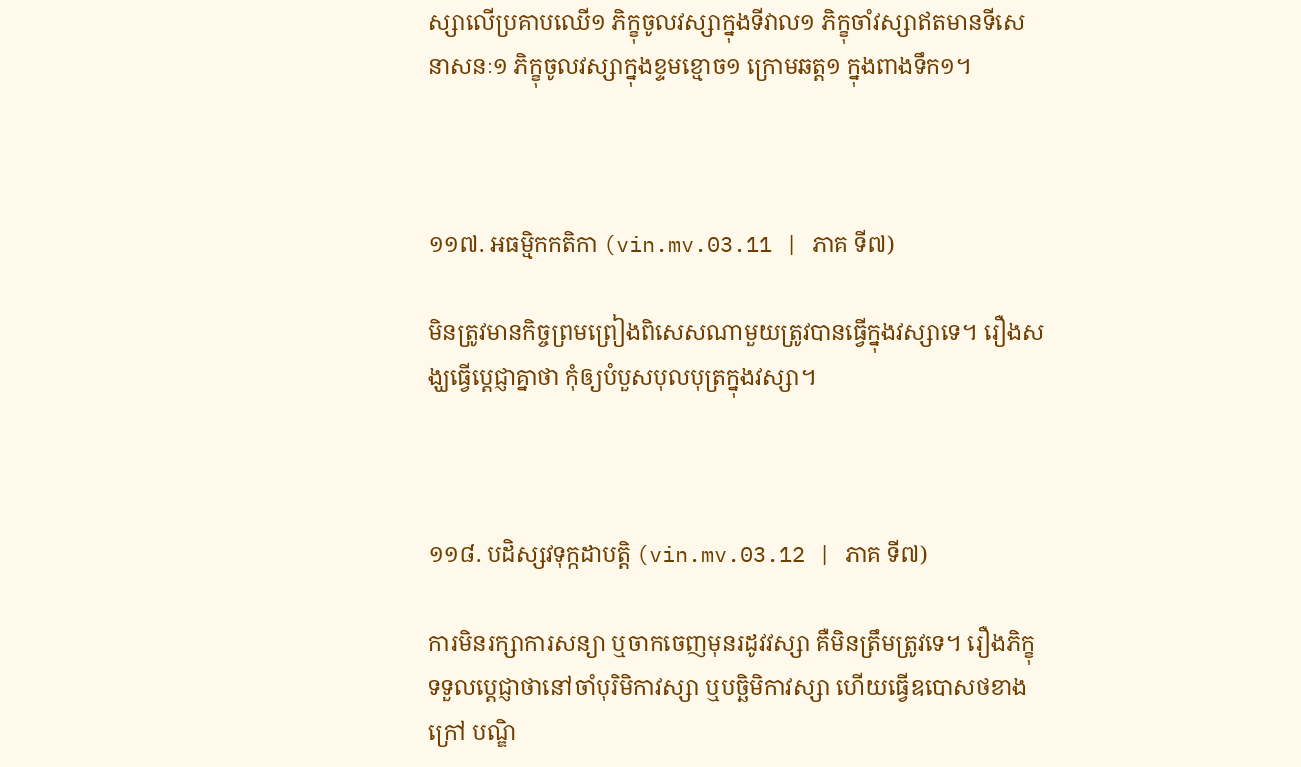ស្សាលើប្រគាបឈើ១ ភិក្ខុចូលវស្សាក្នុងទីវាល១ ភិក្ខុចាំវស្សាឥតមានទីសេនាសនៈ១ ភិក្ខុចូលវស្សាក្នុងខ្ទមខ្មោច១ ក្រោមឆត្ត១ ក្នុងពាងទឹក១។



១១៧. អធម្មិកកតិកា (vin.mv.03.11 | ភាគ ទី៧)

មិនត្រូវមានកិច្ចព្រមព្រៀងពិសេសណាមួយត្រូវបានធ្វើក្នុងវស្សាទេ។ រឿងសង្ឃធ្វើប្តេជ្ញាគ្នាថា កុំឲ្យបំបួសបុលបុត្រក្នុងវស្សា។



១១៨. បដិស្សវទុក្កដាបត្តិ (vin.mv.03.12 | ភាគ ទី៧)

ការមិនរក្សាការសន្យា ឬចាកចេញមុនរដូវវស្សា គឺមិនត្រឹមត្រូវទេ។ រឿងភិក្ខុទទួលប្តេជ្ញាថានៅចាំបុរិមិកាវស្សា ឬបច្ឆិមិកាវស្សា ហើយធ្វើឧបោសថខាងក្រៅ បណ្ឌិ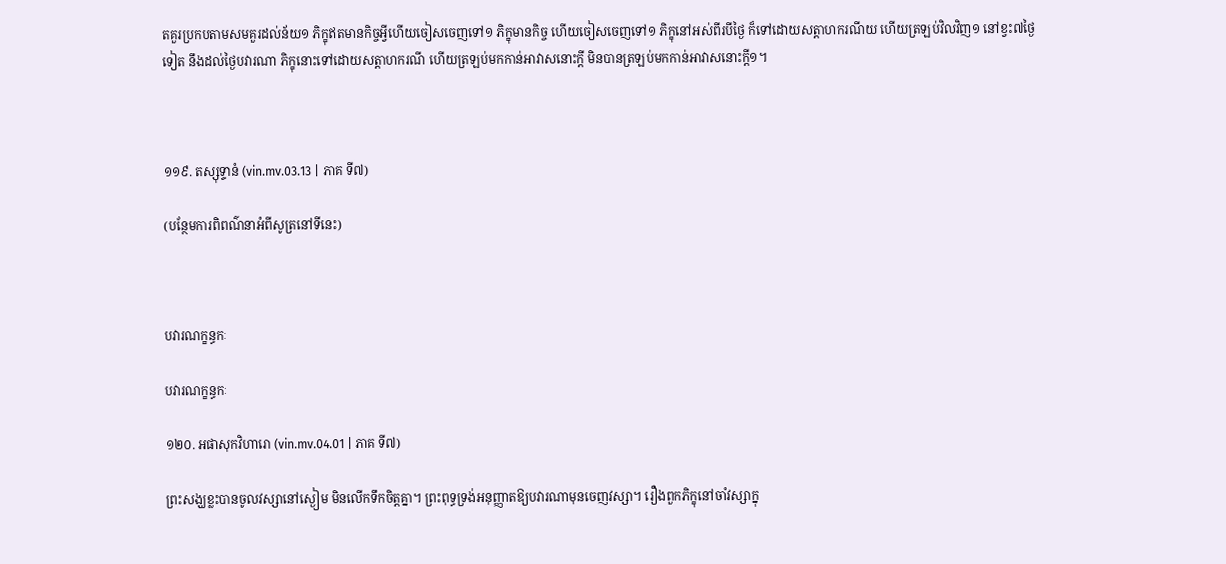តគួរប្រកបតាមសមគួរដល់ន័យ១ ភិក្ខុឥតមានកិច្ចអ្វីហើយចៀសចេញទៅ១ ភិក្ខុមានកិច្ច ហើយចៀសចេញទៅ១ ភិក្ខុនៅអស់ពីរបីថ្ងៃ ក៏ទៅដោយសត្តាហករណីយ ហើយត្រឡប់វិលវិញ១ នៅខ្វះ៧ថ្ងៃទៀត នឹងដល់ថ្ងៃបវារណា ភិក្ខុនោះទៅដោយសត្តាហករណី ហើយត្រឡប់មកកាន់អាវាសនោះក្តី មិនបានត្រឡប់មកកាន់អាវាសនោះក្តី១។



១១៩. តស្សុទ្ទានំ (vin.mv.03.13 | ភាគ ទី៧)

(បន្ថែមការពិពណ៌នាអំពីសូត្រនៅទីនេះ)



បវារណក្ខន្ធកៈ

បវារណក្ខន្ធកៈ

១២០. អផាសុកវិហារោ (vin.mv.04.01 | ភាគ ទី៧)

ព្រះសង្ឃខ្លះបានចូលវស្សានៅស្ងៀម មិនលើកទឹកចិត្តគ្នា។ ព្រះពុទ្ធទ្រង់អនុញ្ញាតឱ្យបវារណាមុនចេញវស្សា។ រឿងពួកភិក្ខុនៅចាំវស្សាក្នុ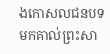ងកោសលជនបទ មកគាល់ព្រះសា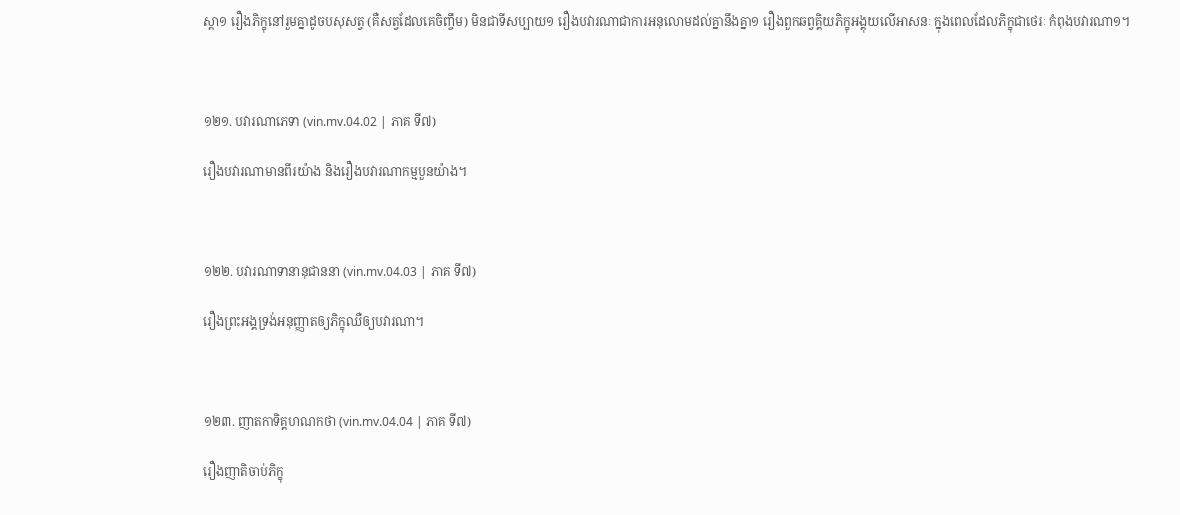ស្តា១ រឿងភិក្ខុនៅរួមគ្នាដូចបសុសត្វ (គឺសត្វដែលគេចិញ្ចឹម) មិនជាទីសប្បាយ១ រឿងបវារណាជាការអនុលោមដល់គ្នានឹងគ្នា១ រឿងពួកឆព្វគ្គិយភិក្ខុអង្គុយលើអាសនៈ ក្នុងពេលដែលភិក្ខុជាថេរៈ កំពុងបវារណា១។



១២១. បវារណាភេទា (vin.mv.04.02 | ភាគ ទី៧)

រឿងបវារណាមានពីរយ៉ាង និងរឿងបវារណាកម្មបួនយ៉ាង។



១២២. បវារណាទានានុជាននា (vin.mv.04.03 | ភាគ ទី៧)

រឿងព្រះអង្គទ្រង់អនុញ្ញាតឲ្យភិក្ខុឈឺឲ្យបវារណា។



១២៣. ញាតកាទិគ្គហណកថា (vin.mv.04.04 | ភាគ ទី៧)

រឿងញាតិចាប់ភិក្ខុ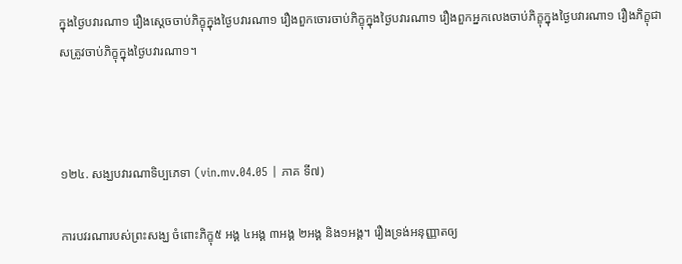ក្នុងថ្ងៃបវារណា១ រឿងស្តេចចាប់ភិក្ខុក្នុងថ្ងៃបវារណា១ រឿងពួកចោរចាប់ភិក្ខុក្នុងថ្ងៃបវារណា១ រឿងពួកអ្នកលេងចាប់ភិក្ខុក្នុងថ្ងៃបវារណា១ រឿងភិក្ខុជាសត្រូវចាប់ភិក្ខុក្នុងថ្ងៃបវារណា១។



១២៤. សង្ឃបវារណាទិប្បភេទា (vin.mv.04.05 | ភាគ ទី៧)

ការបវរណារបស់ព្រះសង្ឃ ចំពោះភិក្ខុ៥ អង្គ ៤អង្គ ៣អង្គ ២អង្គ និង១អង្គ។ រឿងទ្រង់អនុញ្ញាតឲ្យ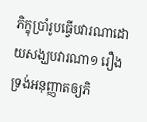ភិក្ខុប្រាំរូបធ្វើបវារណាដោយសង្ឃបវារណា១ រឿងទ្រង់អនុញ្ញាតឲ្យភិ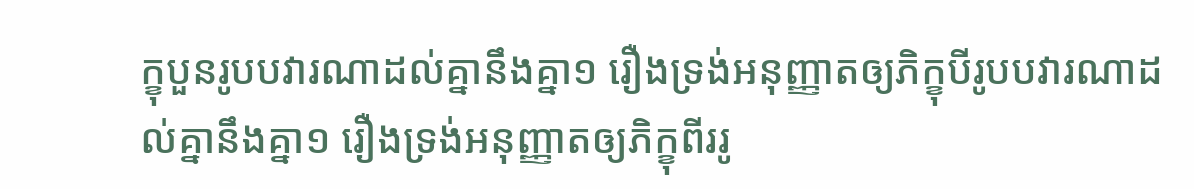ក្ខុបួនរូបបវារណាដល់គ្នានឹងគ្នា១ រឿងទ្រង់អនុញ្ញាតឲ្យភិក្ខុបីរូបបវារណាដល់គ្នានឹងគ្នា១ រឿងទ្រង់អនុញ្ញាតឲ្យភិក្ខុពីររូ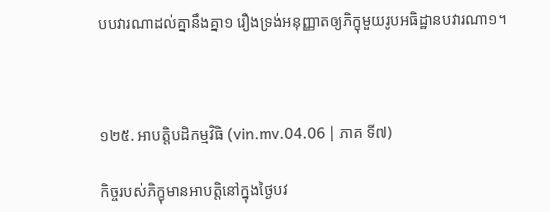បបវារណាដល់គ្នានឹងគ្នា១ រឿងទ្រង់អនុញ្ញាតឲ្យភិក្ខុមួយរូបអធិដ្ឋានបវារណា១។



១២៥. អាបត្តិបដិកម្មវិធិ (vin.mv.04.06 | ភាគ ទី៧)

កិច្ចរបស់ភិក្ខុមានអាបត្តិនៅក្នុងថ្ងៃបវ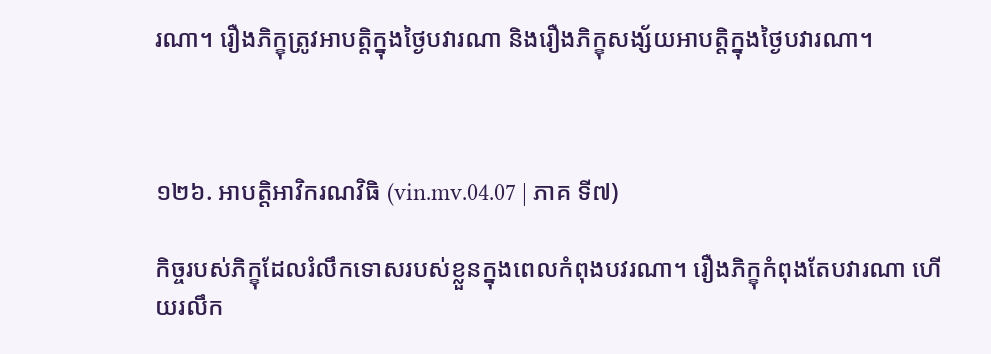រណា។ រឿងភិក្ខុត្រូវអាបត្តិក្នុងថ្ងៃបវារណា និងរឿងភិក្ខុសង្ស័យអាបត្តិក្នុងថ្ងៃបវារណា។



១២៦. អាបត្តិអាវិករណវិធិ (vin.mv.04.07 | ភាគ ទី៧)

កិច្ចរបស់ភិក្ខុដែលរំលឹកទោសរបស់ខ្លួនក្នុងពេលកំពុងបវរណា។ រឿងភិក្ខុកំពុងតែបវារណា ហើយរលឹក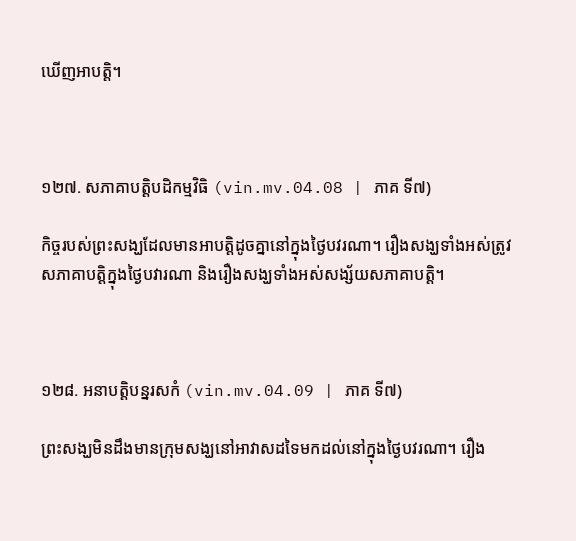ឃើញអាបត្តិ។



១២៧. សភាគាបត្តិបដិកម្មវិធិ (vin.mv.04.08 | ភាគ ទី៧)

កិច្ចរបស់ព្រះសង្ឃដែលមានអាបត្តិដូចគ្នានៅក្នុងថ្ងៃបវរណា។ រឿងសង្ឃទាំងអស់ត្រូវសភាគាបត្តិក្នុងថ្ងៃបវារណា និងរឿងសង្ឃទាំងអស់សង្ស័យសភាគាបត្តិ។



១២៨. អនាបត្តិបន្នរសកំ (vin.mv.04.09 | ភាគ ទី៧)

ព្រះសង្ឃមិនដឹងមានក្រុមសង្ឃនៅអាវាសដទៃមកដល់នៅក្នុងថ្ងៃបវរណា។ រឿង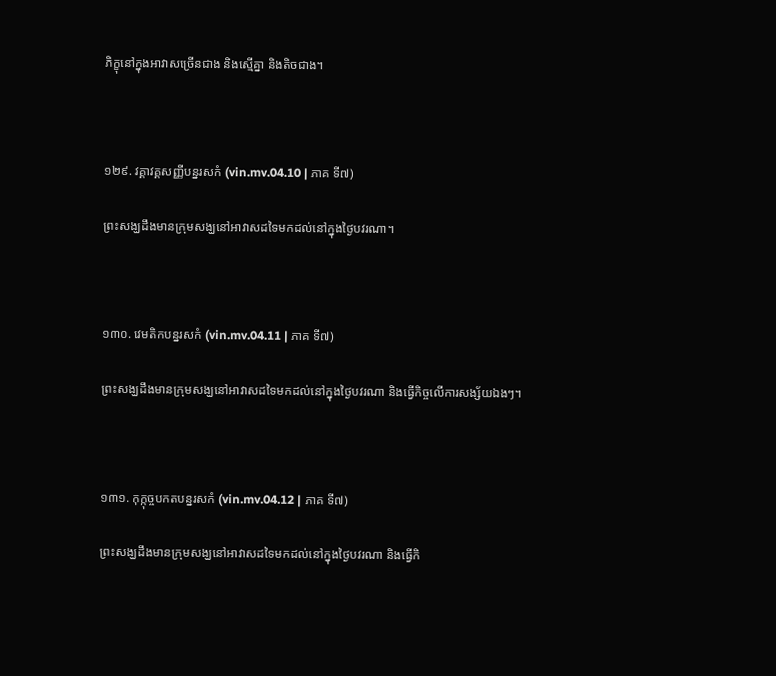ភិក្ខុនៅក្នុងអាវាសច្រើនជាង និងស្មើគ្នា និងតិចជាង។



១២៩. វគ្គាវគ្គសញ្ញីបន្នរសកំ (vin.mv.04.10 | ភាគ ទី៧)

ព្រះសង្ឃដឹងមានក្រុមសង្ឃនៅអាវាសដទៃមកដល់នៅក្នុងថ្ងៃបវរណា។



១៣០. វេមតិកបន្នរសកំ (vin.mv.04.11 | ភាគ ទី៧)

ព្រះសង្ឃដឹងមានក្រុមសង្ឃនៅអាវាសដទៃមកដល់នៅក្នុងថ្ងៃបវរណា និងធ្វើកិច្ចលើការសង្ស័យឯងៗ។



១៣១. កុក្កុច្ចបកតបន្នរសកំ (vin.mv.04.12 | ភាគ ទី៧)

ព្រះសង្ឃដឹងមានក្រុមសង្ឃនៅអាវាសដទៃមកដល់នៅក្នុងថ្ងៃបវរណា និងធ្វើកិ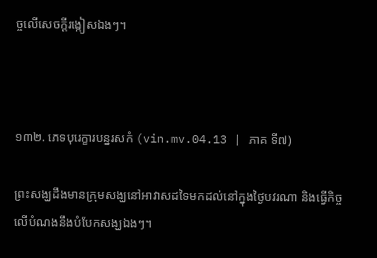ច្ចលើសេចក្តីរង្កៀសឯងៗ។



១៣២. ភេទបុរេក្ខារបន្នរសកំ (vin.mv.04.13 | ភាគ ទី៧)

ព្រះសង្ឃដឹងមានក្រុមសង្ឃនៅអាវាសដទៃមកដល់នៅក្នុងថ្ងៃបវរណា និងធ្វើកិច្ចលើបំណងនឹងបំបែកសង្ឃឯងៗ។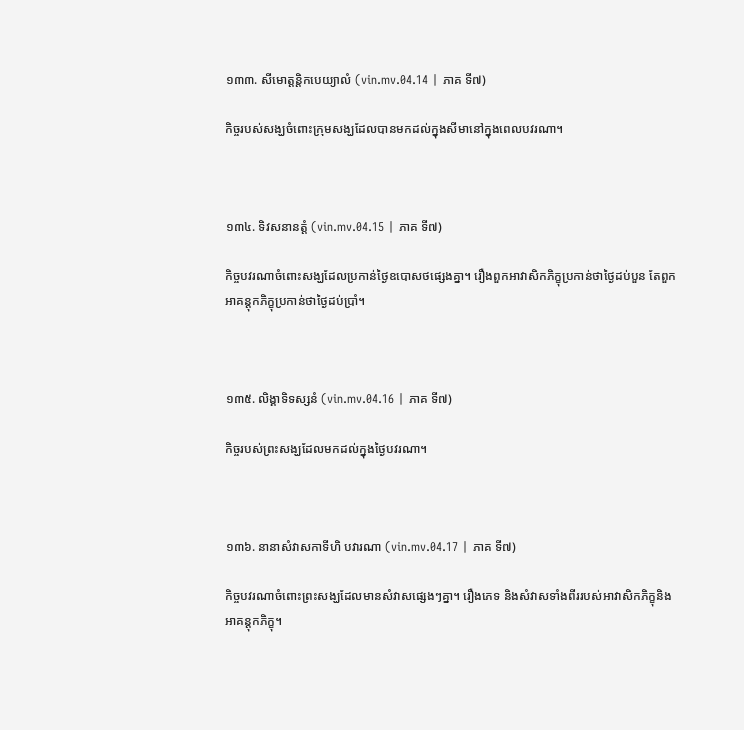១៣៣. សីមោត្តន្តិកបេយ្យាលំ (vin.mv.04.14 | ភាគ ទី៧)

កិច្ចរបស់សង្ឃចំពោះក្រុមសង្ឃដែលបានមកដល់ក្នុងសីមានៅក្នុងពេលបវរណា។



១៣៤. ទិវសនានត្តំ (vin.mv.04.15 | ភាគ ទី៧)

កិច្ចបវរណាចំពោះសង្ឃដែលប្រកាន់ថ្ងៃឧបោសថផ្សេងគ្នា។ រឿងពួកអាវាសិកភិក្ខុប្រកាន់ថាថ្ងៃដប់បួន តែពួកអាគន្តុកភិក្ខុប្រកាន់ថាថ្ងៃដប់ប្រាំ។



១៣៥. លិង្គាទិទស្សនំ (vin.mv.04.16 | ភាគ ទី៧)

កិច្ចរបស់ព្រះសង្ឃដែលមកដល់ក្នុងថ្ងៃបវរណា។



១៣៦. នានាសំវាសកាទីហិ បវារណា (vin.mv.04.17 | ភាគ ទី៧)

កិច្ចបវរណាចំពោះព្រះសង្ឃដែលមានសំវាសផ្សេងៗគ្នា។ រឿងភេទ និងសំវាសទាំងពីររបស់អាវាសិកភិក្ខុនិងអាគន្តុកភិក្ខុ។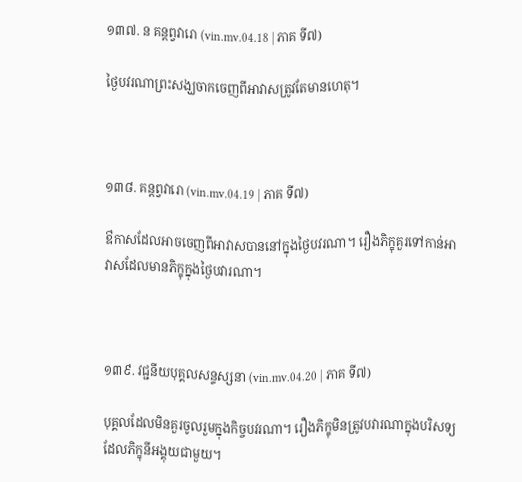១៣៧. ន គន្តព្វវារោ (vin.mv.04.18 | ភាគ ទី៧)

ថ្ងៃបវរណាព្រះសង្ឃចាកចេញពីអាវាសត្រូវតែមានហេតុ។



១៣៨. គន្តព្វវារោ (vin.mv.04.19 | ភាគ ទី៧)

ឳកាសដែលអាចចេញពីអាវាសបាននៅក្នុងថ្ងៃបវរណា។ រឿងភិក្ខុគួរទៅកាន់អាវាសដែលមានភិក្ខុក្នុងថ្ងៃបវារណា។



១៣៩. វជ្ជនីយបុគ្គលសន្ទស្សនា (vin.mv.04.20 | ភាគ ទី៧)

បុគ្គលដែលមិនគួរចូលរួមក្នុងកិច្ចបវរណា។ រឿងភិក្ខុមិនត្រូវបវារណាក្នុងបរិសទ្យដែលភិក្ខុនីអង្គុយជាមួយ។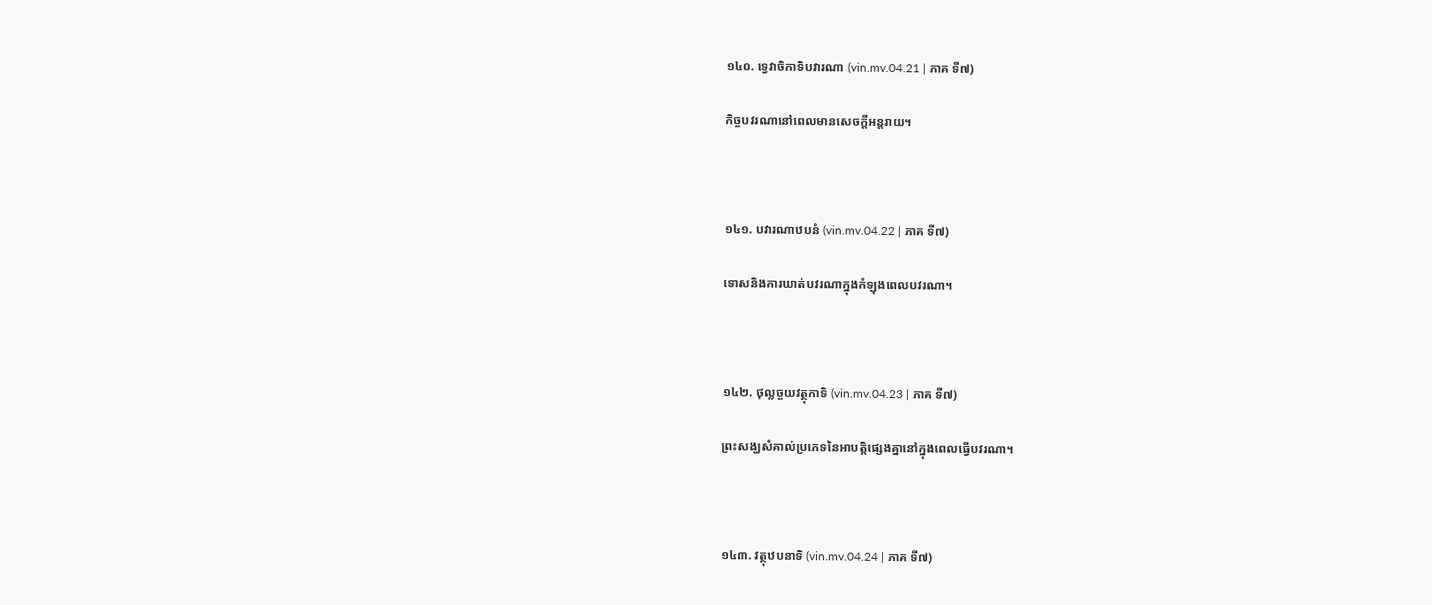១៤០. ទ្វេវាចិកាទិបវារណា (vin.mv.04.21 | ភាគ ទី៧)

កិច្ចបវរណានៅពេលមានសេចក្ដីអន្តរាយ។



១៤១. បវារណាឋបនំ (vin.mv.04.22 | ភាគ ទី៧)

ទោសនិងការឃាត់បវរណាក្នុងកំឡុងពេលបវរណា។



១៤២. ថុល្លច្ចយវត្ថុកាទិ (vin.mv.04.23 | ភាគ ទី៧)

ព្រះសង្ឃសំគាល់ប្រភេទនៃអាបត្តិផ្សេងគ្នានៅក្នុងពេលធ្វើបវរណា។



១៤៣. វត្ថុឋបនាទិ (vin.mv.04.24 | ភាគ ទី៧)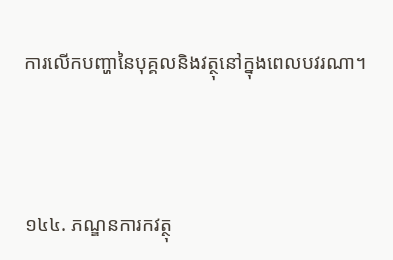ការលើកបញ្ហានៃបុគ្គលនិងវត្ថុនៅក្នុងពេលបវរណា។



១៤៤. ភណ្ឌនការកវត្ថុ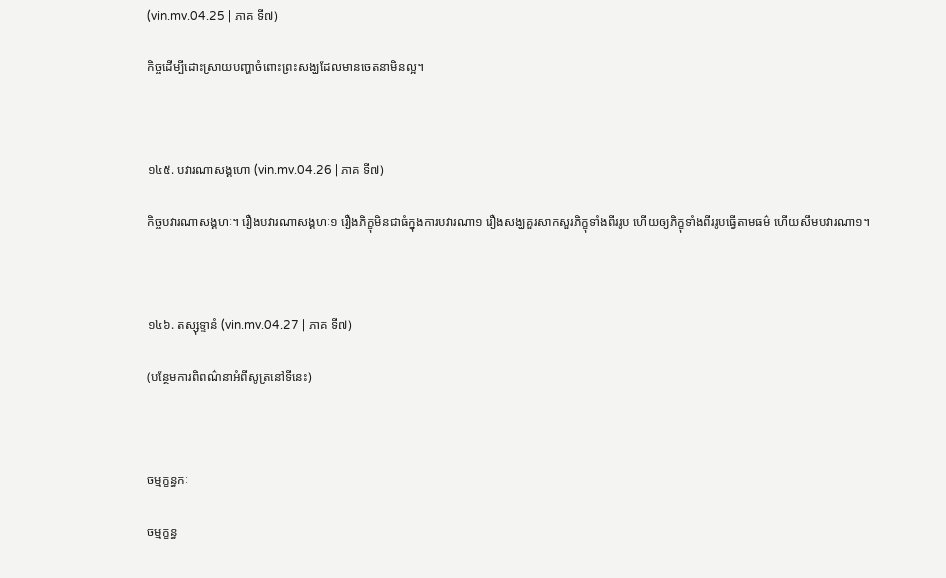(vin.mv.04.25 | ភាគ ទី៧)

កិច្ចដើម្បីដោះស្រាយបញ្ហាចំពោះព្រះសង្ឃដែលមានចេតនាមិនល្អ។



១៤៥. បវារណាសង្គហោ (vin.mv.04.26 | ភាគ ទី៧)

កិច្ចបវារណាសង្គហៈ។ រឿងបវារណាសង្គហៈ១ រឿងភិក្ខុមិនជាធំក្នុងការបវារណា១ រឿងសង្ឃគួរសាកសួរភិក្ខុទាំងពីររូប ហើយឲ្យភិក្ខុទាំងពីររូបធ្វើតាមធម៌ ហើយសឹមបវារណា១។



១៤៦. តស្សុទ្ទានំ (vin.mv.04.27 | ភាគ ទី៧)

(បន្ថែមការពិពណ៌នាអំពីសូត្រនៅទីនេះ)



ចម្មក្ខន្ធកៈ

ចម្មក្ខន្ធ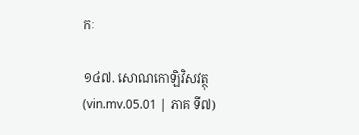កៈ

១៤៧. សោណកោឡិវិសវត្ថុ (vin.mv.05.01 | ភាគ ទី៧)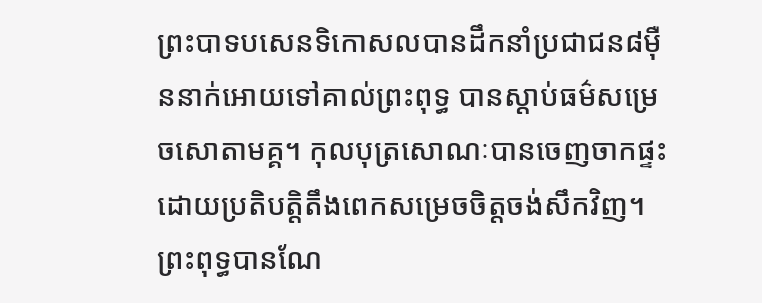ព្រះបាទបសេនទិកោសលបានដឹកនាំប្រជាជន៨មុឺននាក់អោយទៅគាល់ព្រះពុទ្ធ បានស្តាប់ធម៌សម្រេចសោតាមគ្គ។ កុលបុត្រសោណៈបានចេញចាកផ្ទះដោយប្រតិបត្តិតឹងពេកសម្រេចចិត្តចង់សឹកវិញ។ព្រះពុទ្ធបានណែ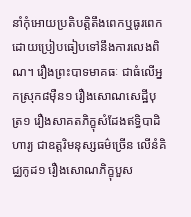នាំកុំអោយប្រតិបត្តិតឹងពេកឬធូរពេកដោយប្រៀបធៀបទៅនឹងការលេងពិណ។ រឿងព្រះបាទមាគធៈ ជាធំលើអ្នកស្រុក៨ម៉ឺន១ រឿងសោណសេដ្ឋីបុត្រ១ រឿងសាគតភិក្ខុសំដែងឥទ្ធិបាដិហារ្យ ជាឧត្តរិមនុស្សធម៌ច្រើន លើនំគិជ្ឈកូដ១ រឿងសោណភិក្ខុបួស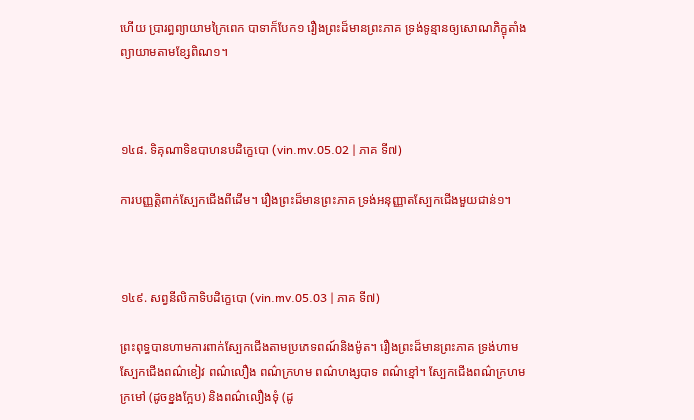ហើយ ប្រារព្ធព្យាយាមក្រៃពេក បាទាក៏បែក១ រឿងព្រះដ៏មានព្រះភាគ ទ្រង់ទូន្មានឲ្យសោណភិក្ខុតាំងព្យាយាមតាមខ្សែពិណ១។



១៤៨. ទិគុណាទិឧបាហនបដិក្ខេបោ (vin.mv.05.02 | ភាគ ទី៧)

ការបញ្ញត្តិពាក់ស្បែកជើងពីដើម។ រឿងព្រះដ៏មានព្រះភាគ ទ្រង់អនុញ្ញាតស្បែកជើងមួយជាន់១។



១៤៩. សព្វនីលិកាទិបដិក្ខេបោ (vin.mv.05.03 | ភាគ ទី៧)

ព្រះពុទ្ធបានហាមការពាក់ស្បែកជើងតាមប្រភេទពណ៍និងម៉ូត។ រឿងព្រះដ៏មានព្រះភាគ ទ្រង់ហាមស្បែកជើងពណ៌ខៀវ ពណ៌លឿង ពណ៌ក្រហម ពណ៌ហង្សបាទ ពណ៌ខ្មៅ។ ស្បែកជើងពណ៌ក្រហមក្រមៅ (ដូចខ្នងក្អែប) និងពណ៌លឿងទុំ (ដូ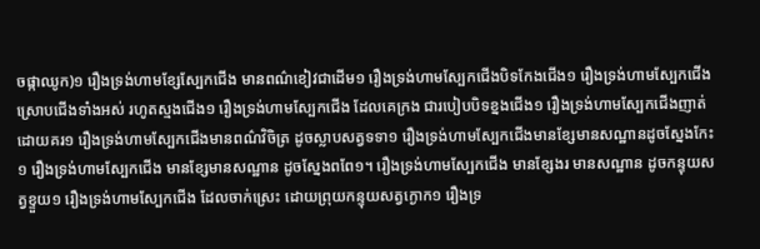ចផ្កាឈូក)១ រឿងទ្រង់ហាមខ្សែស្បែកជើង មានពណ៌ខៀវជាដើម១ រឿងទ្រង់ហាមស្បែកជើងបិទកែងជើង១ រឿងទ្រង់ហាមស្បែកជើង ស្រោបជើងទាំងអស់ រហូតស្មងជើង១ រឿងទ្រង់ហាមស្បែកជើង ដែលគេក្រង ជារបៀបបិទខ្នងជើង១ រឿងទ្រង់ហាមស្បែកជើងញាត់ដោយគរ១ រឿងទ្រង់ហាមស្បែកជើងមានពណ៌វិចិត្រ ដូចស្លាបសត្វទទា១ រឿងទ្រង់ហាមស្បែកជើងមានខ្សែមានសណ្ឋានដូចស្នែងកែះ១ រឿងទ្រង់ហាមស្បែកជើង មានខ្សែមានសណ្ឋាន ដូចស្នែងពពែ១។ រឿងទ្រង់ហាមស្បែកជើង មានខ្សែងរ មានសណ្ឋាន ដូចកន្ទុយសត្វខ្ទួយ១ រឿងទ្រង់ហាមស្បែកជើង ដែលចាក់ស្រេះ ដោយព្រុយកន្ទុយសត្វក្ងោក១ រឿងទ្រ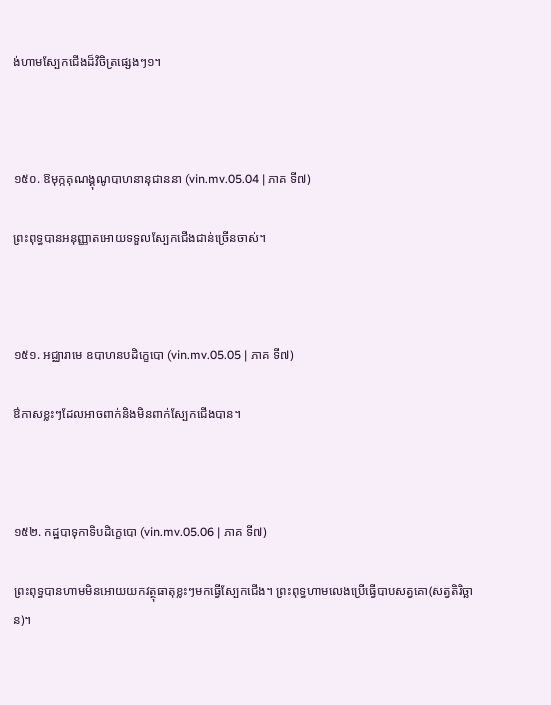ង់ហាមស្បែកជើងដ៏វិចិត្រផ្សេងៗ១។



១៥០. ឱមុក្កគុណង្គុណូបាហនានុជាននា (vin.mv.05.04 | ភាគ ទី៧)

ព្រះពុទ្ធបានអនុញ្ញាតអោយទទួលស្បែកជើងជាន់ច្រើនចាស់។



១៥១. អជ្ឈារាមេ ឧបាហនបដិក្ខេបោ (vin.mv.05.05 | ភាគ ទី៧)

ឳកាសខ្លះៗដែលអាចពាក់និងមិនពាក់ស្បែកជើងបាន។



១៥២. កដ្ឋបាទុកាទិបដិក្ខេបោ (vin.mv.05.06 | ភាគ ទី៧)

ព្រះពុទ្ធបានហាមមិនអោយយកវត្ថុធាតុខ្លះៗមកធ្វើស្បែកជើង។ ព្រះពុទ្ធហាមលេងប្រើធ្វើបាបសត្វគោ(សត្វតិរិច្ឆាន)។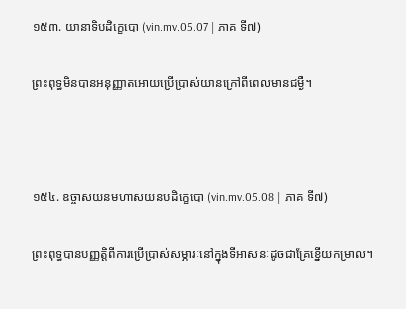១៥៣. យានាទិបដិក្ខេបោ (vin.mv.05.07 | ភាគ ទី៧)

ព្រះពុទ្ធមិនបានអនុញ្ញាតអោយប្រើប្រាស់យានក្រៅពីពេលមានជម្ងឺ។



១៥៤. ឧច្ចាសយនមហាសយនបដិក្ខេបោ (vin.mv.05.08 | ភាគ ទី៧)

ព្រះពុទ្ធបានបញ្ញត្តិពីការប្រើប្រាស់សម្ភារៈនៅក្នុងទីអាសនៈដូចជាគ្រែខ្នើយកម្រាល។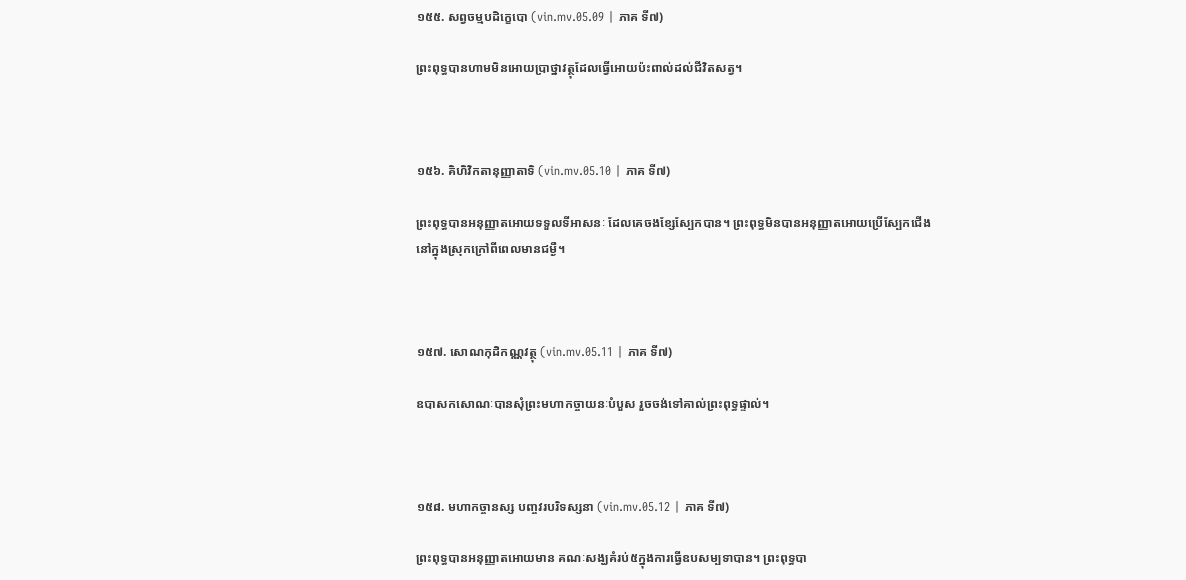១៥៥. សព្វចម្មបដិក្ខេបោ (vin.mv.05.09 | ភាគ ទី៧)

ព្រះពុទ្ធបានហាមមិនអោយប្រាថ្នាវត្ថុដែលធ្វើអោយប៉ះពាល់ដល់ជីវិតសត្វ។



១៥៦. គិហិវិកតានុញ្ញាតាទិ (vin.mv.05.10 | ភាគ ទី៧)

ព្រះពុទ្ធបានអនុញ្ញាតអោយទទួលទីអាសនៈ ដែលគេចងខ្សែស្បែកបាន។ ព្រះពុទ្ធមិនបានអនុញ្ញាតអោយប្រើស្បែកជើង នៅក្នុងស្រុកក្រៅពីពេលមានជម្ងឺ។



១៥៧. សោណកុដិកណ្ណវត្ថុ (vin.mv.05.11 | ភាគ ទី៧)

ឧបាសកសោណៈបានសុំព្រះមហាកច្ចាយនៈបំបួស រួចចង់ទៅគាល់ព្រះពុទ្ធផ្ទាល់។



១៥៨. មហាកច្ចានស្ស បញ្ចវរបរិទស្សនា (vin.mv.05.12 | ភាគ ទី៧)

ព្រះពុទ្ធបានអនុញ្ញាតអោយមាន គណៈសង្ឃគំរប់៥ក្នុងការធ្វើឧបសម្បទាបាន។ ព្រះពុទ្ធបា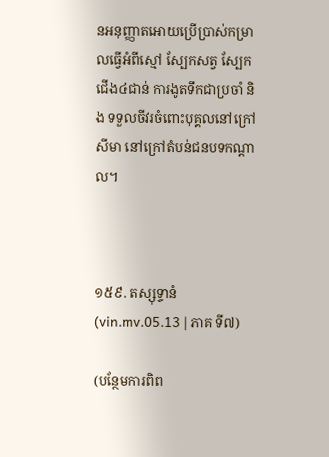នអនុញ្ញាតអោយប្រើប្រាស់កម្រាលធ្វើអំពីស្មៅ ស្បែកសត្វ ស្បែកជើង៤ជាន់ ការងូតទឹកជាប្រចាំ និង ទទួលចីវរចំពោះបុគ្គលនៅក្រៅសីមា នៅក្រៅតំបន់ជនបទកណ្តាល។



១៥៩. តស្សុទ្ទានំ (vin.mv.05.13 | ភាគ ទី៧)

(បន្ថែមការពិព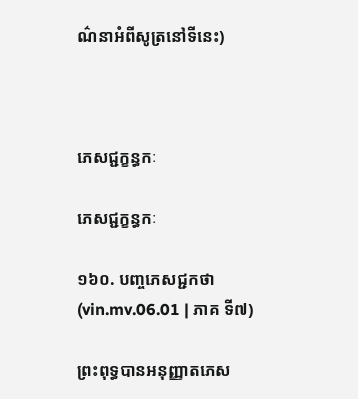ណ៌នាអំពីសូត្រនៅទីនេះ)



ភេសជ្ជក្ខន្ធកៈ

ភេសជ្ជក្ខន្ធកៈ

១៦០. បញ្ចភេសជ្ជកថា (vin.mv.06.01 | ភាគ ទី៧)

ព្រះពុទ្ធបានអនុញ្ញាតភេស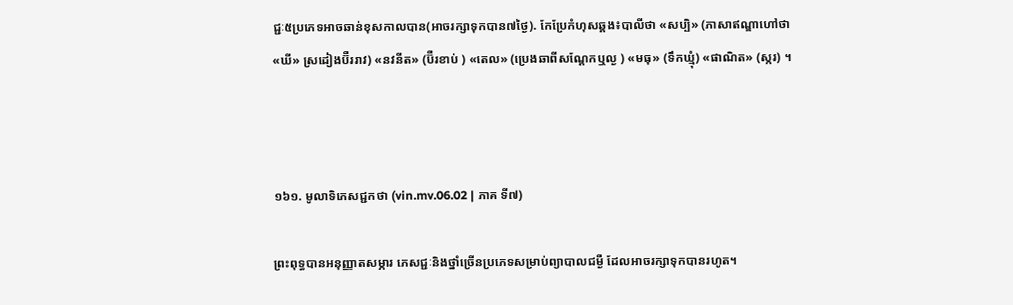ជ្ជៈ៥ប្រភេទអាចឆាន់ខុសកាលបាន(អាចរក្សាទុកបាន៧ថ្ងៃ). កែប្រែកំហុសឆ្គង៖បាលីថា «សប្បិ» (ភាសាឥណ្ឌាហៅថា «ឃី» ស្រដៀងប៊ឺររាវ) «នវនីត» (ប៊ឺរខាប់ ) «តេល» (ប្រេងឆាពីសណ្តែកឬល្ង ) «មធុ» (ទឹកឃ្មំុ) «ផាណិត» (ស្ករ) ។



១៦១. មូលាទិភេសជ្ជកថា (vin.mv.06.02 | ភាគ ទី៧)

ព្រះពុទ្ធបានអនុញ្ញាតសម្ភារ ភេសជ្ជៈនិងថ្នាំច្រើនប្រភេទសម្រាប់ព្យាបាលជម្ងឺ ដែលអាចរក្សាទុកបានរហូត។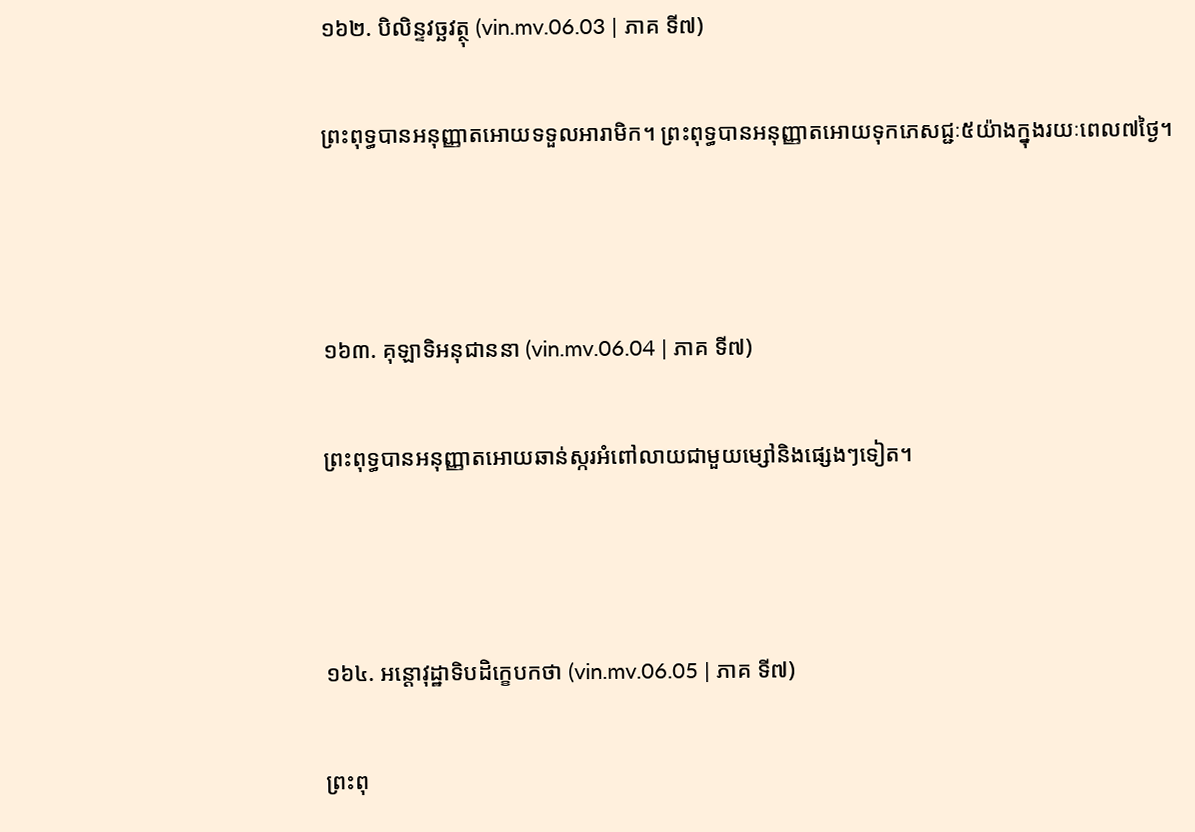១៦២. បិលិន្ទវច្ឆវត្ថុ (vin.mv.06.03 | ភាគ ទី៧)

ព្រះពុទ្ធបានអនុញ្ញាតអោយទទួលអារាមិក។ ព្រះពុទ្ធបានអនុញ្ញាតអោយទុកភេសជ្ជៈ៥យ៉ាងក្នុងរយៈពេល៧ថ្ងៃ។



១៦៣. គុឡាទិអនុជាននា (vin.mv.06.04 | ភាគ ទី៧)

ព្រះពុទ្ធបានអនុញ្ញាតអោយឆាន់ស្ករអំពៅលាយជាមួយម្សៅនិងផ្សេងៗទៀត។



១៦៤. អន្តោវុដ្ឋាទិបដិក្ខេបកថា (vin.mv.06.05 | ភាគ ទី៧)

ព្រះពុ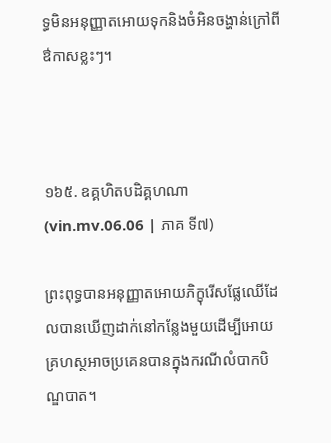ទ្ធមិនអនុញ្ញាតអោយទុកនិងចំអិនចង្ហាន់ក្រៅពីឳកាសខ្លះៗ។



១៦៥. ឧគ្គហិតបដិគ្គហណា (vin.mv.06.06 | ភាគ ទី៧)

ព្រះពុទ្ធបានអនុញ្ញាតអោយភិក្ខុរើសផ្លែឈើដែលបានឃើញដាក់នៅកន្លែងមួយដើម្បីអោយគ្រហស្ថអាចប្រគេនបានក្នុងករណីលំបាកបិណ្ឌបាត។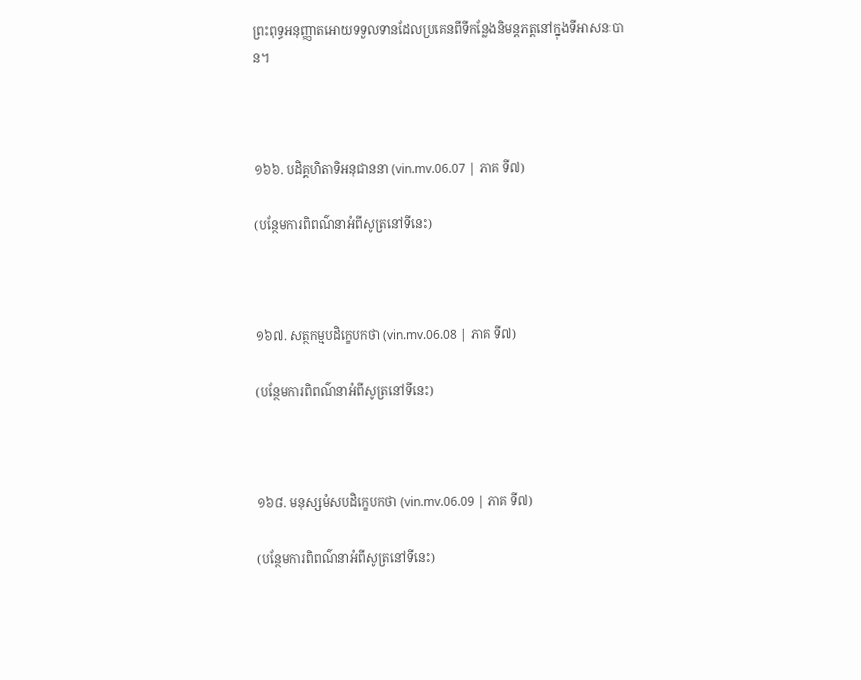ព្រះពុទ្ធអនុញ្ញាតអោយទទួលទានដែលប្រគេនពីទីកន្លែងនិមន្តភត្តនៅក្នុងទីអាសនៈបាន។



១៦៦. បដិគ្គហិតាទិអនុជាននា (vin.mv.06.07 | ភាគ ទី៧)

(បន្ថែមការពិពណ៌នាអំពីសូត្រនៅទីនេះ)



១៦៧. សត្ថកម្មបដិក្ខេបកថា (vin.mv.06.08 | ភាគ ទី៧)

(បន្ថែមការពិពណ៌នាអំពីសូត្រនៅទីនេះ)



១៦៨. មនុស្សមំសបដិក្ខេបកថា (vin.mv.06.09 | ភាគ ទី៧)

(បន្ថែមការពិពណ៌នាអំពីសូត្រនៅទីនេះ)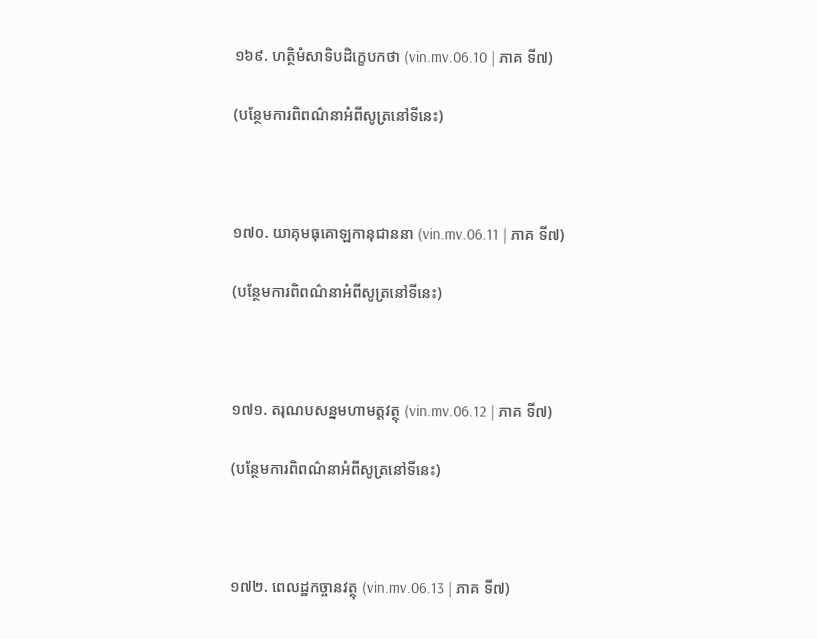១៦៩. ហត្ថិមំសាទិបដិក្ខេបកថា (vin.mv.06.10 | ភាគ ទី៧)

(បន្ថែមការពិពណ៌នាអំពីសូត្រនៅទីនេះ)



១៧០. យាគុមធុគោឡកានុជាននា (vin.mv.06.11 | ភាគ ទី៧)

(បន្ថែមការពិពណ៌នាអំពីសូត្រនៅទីនេះ)



១៧១. តរុណបសន្នមហាមត្តវត្ថុ (vin.mv.06.12 | ភាគ ទី៧)

(បន្ថែមការពិពណ៌នាអំពីសូត្រនៅទីនេះ)



១៧២. ពេលដ្ឋកច្ចានវត្ថុ (vin.mv.06.13 | ភាគ ទី៧)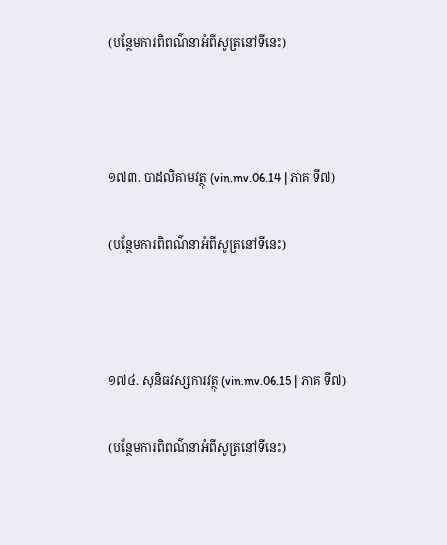(បន្ថែមការពិពណ៌នាអំពីសូត្រនៅទីនេះ)



១៧៣. បាដលិគាមវត្ថុ (vin.mv.06.14 | ភាគ ទី៧)

(បន្ថែមការពិពណ៌នាអំពីសូត្រនៅទីនេះ)



១៧៤. សុនិធវស្សការវត្ថុ (vin.mv.06.15 | ភាគ ទី៧)

(បន្ថែមការពិពណ៌នាអំពីសូត្រនៅទីនេះ)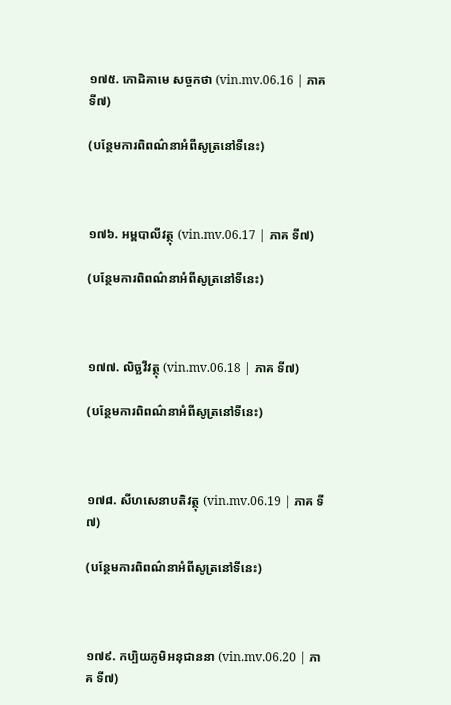១៧៥. កោដិគាមេ សច្ចកថា (vin.mv.06.16 | ភាគ ទី៧)

(បន្ថែមការពិពណ៌នាអំពីសូត្រនៅទីនេះ)



១៧៦. អម្ពបាលីវត្ថុ (vin.mv.06.17 | ភាគ ទី៧)

(បន្ថែមការពិពណ៌នាអំពីសូត្រនៅទីនេះ)



១៧៧. លិច្ឆវីវត្ថុ (vin.mv.06.18 | ភាគ ទី៧)

(បន្ថែមការពិពណ៌នាអំពីសូត្រនៅទីនេះ)



១៧៨. សីហសេនាបតិវត្ថុ (vin.mv.06.19 | ភាគ ទី៧)

(បន្ថែមការពិពណ៌នាអំពីសូត្រនៅទីនេះ)



១៧៩. កប្បិយភូមិអនុជាននា (vin.mv.06.20 | ភាគ ទី៧)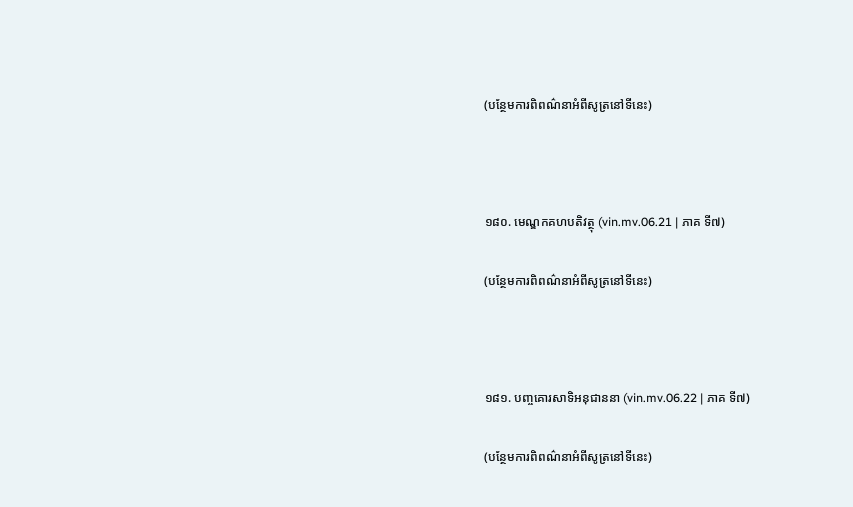(បន្ថែមការពិពណ៌នាអំពីសូត្រនៅទីនេះ)



១៨០. មេណ្ឌកគហបតិវត្ថុ (vin.mv.06.21 | ភាគ ទី៧)

(បន្ថែមការពិពណ៌នាអំពីសូត្រនៅទីនេះ)



១៨១. បញ្ចគោរសាទិអនុជាននា (vin.mv.06.22 | ភាគ ទី៧)

(បន្ថែមការពិពណ៌នាអំពីសូត្រនៅទីនេះ)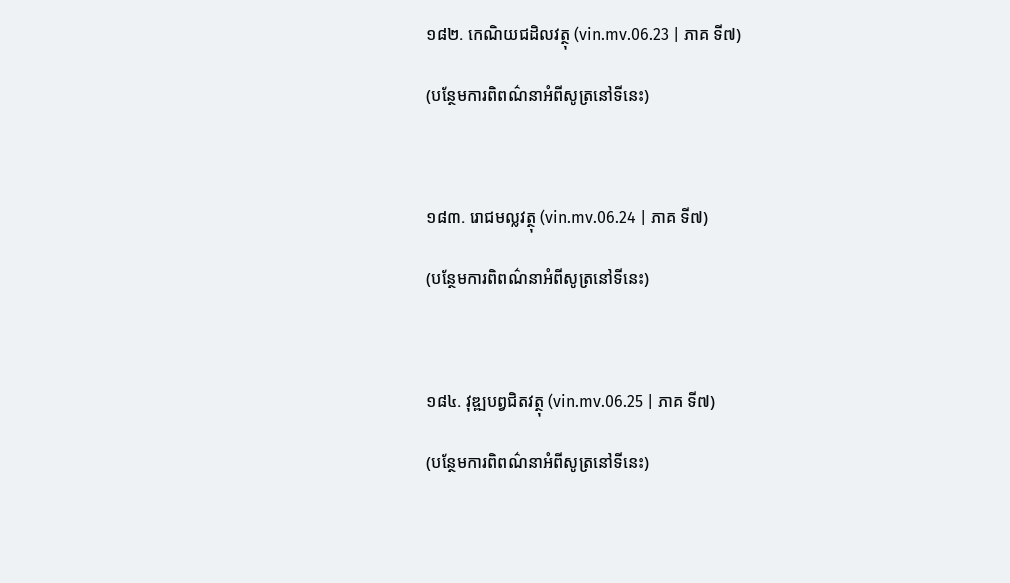១៨២. កេណិយជដិលវត្ថុ (vin.mv.06.23 | ភាគ ទី៧)

(បន្ថែមការពិពណ៌នាអំពីសូត្រនៅទីនេះ)



១៨៣. រោជមល្លវត្ថុ (vin.mv.06.24 | ភាគ ទី៧)

(បន្ថែមការពិពណ៌នាអំពីសូត្រនៅទីនេះ)



១៨៤. វុឌ្ឍបព្វជិតវត្ថុ (vin.mv.06.25 | ភាគ ទី៧)

(បន្ថែមការពិពណ៌នាអំពីសូត្រនៅទីនេះ)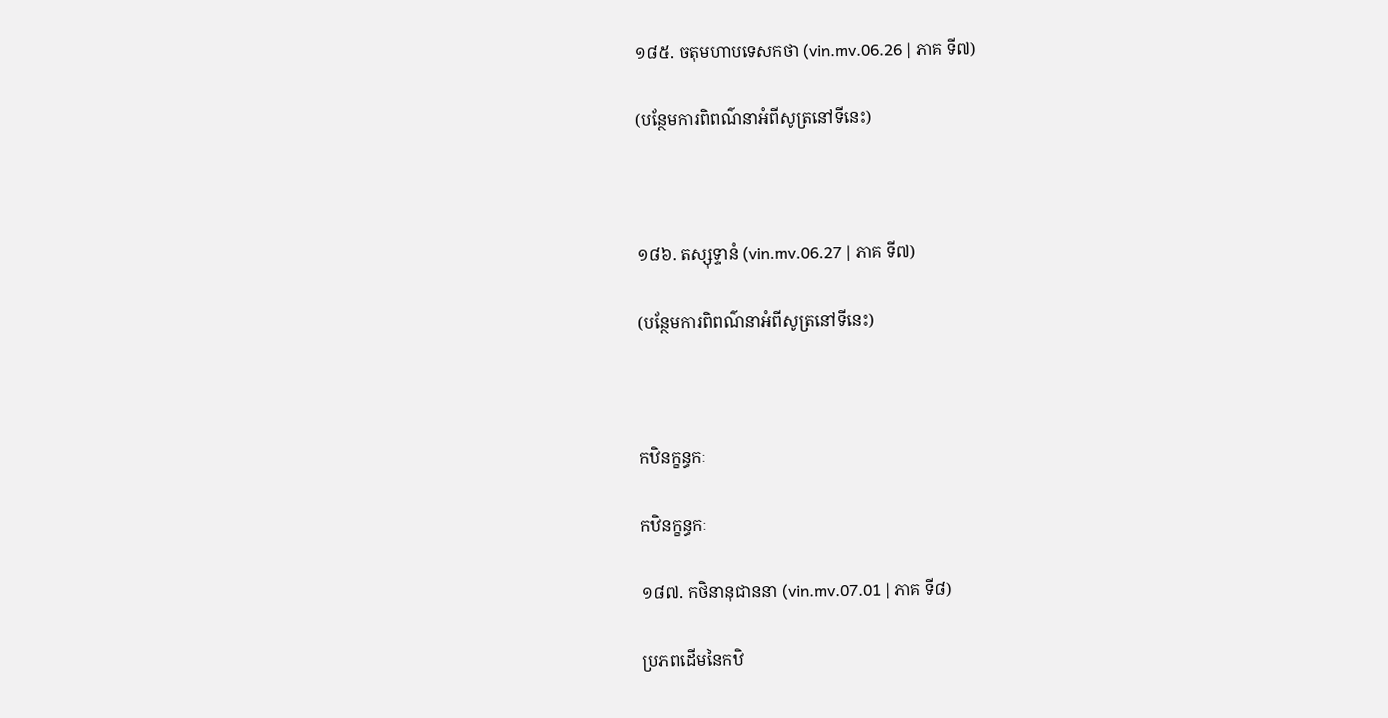១៨៥. ចតុមហាបទេសកថា (vin.mv.06.26 | ភាគ ទី៧)

(បន្ថែមការពិពណ៌នាអំពីសូត្រនៅទីនេះ)



១៨៦. តស្សុទ្ទានំ (vin.mv.06.27 | ភាគ ទី៧)

(បន្ថែមការពិពណ៌នាអំពីសូត្រនៅទីនេះ)



កឋិនក្ខន្ធកៈ

កឋិនក្ខន្ធកៈ

១៨៧. កថិនានុជាននា (vin.mv.07.01 | ភាគ ទី៨)

ប្រភពដើមនៃកឋិ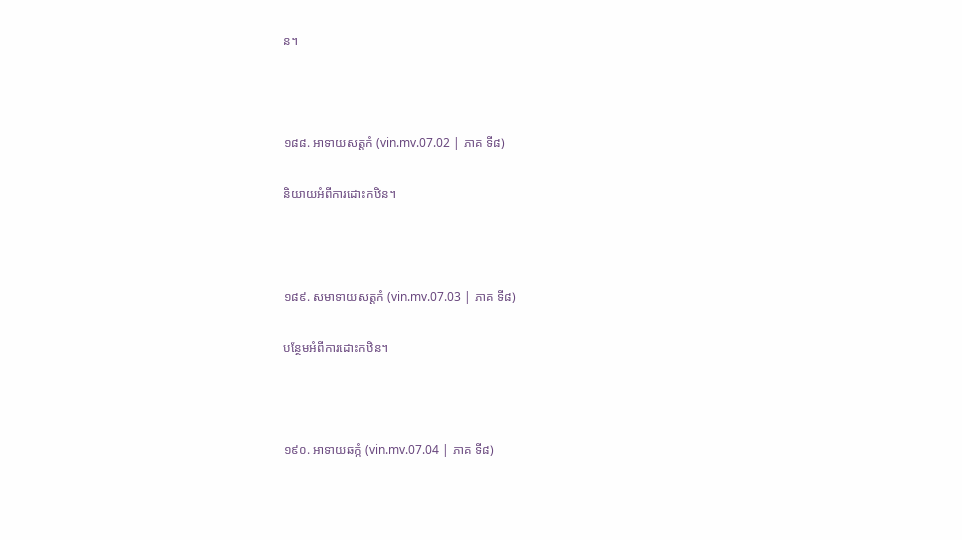ន។



១៨៨. អាទាយសត្តកំ (vin.mv.07.02 | ភាគ ទី៨)

និយាយអំពីការដោះកឋិន។



១៨៩. សមាទាយសត្តកំ (vin.mv.07.03 | ភាគ ទី៨)

បន្ថែមអំពីការដោះកឋិន។



១៩០. អាទាយឆក្កំ (vin.mv.07.04 | ភាគ ទី៨)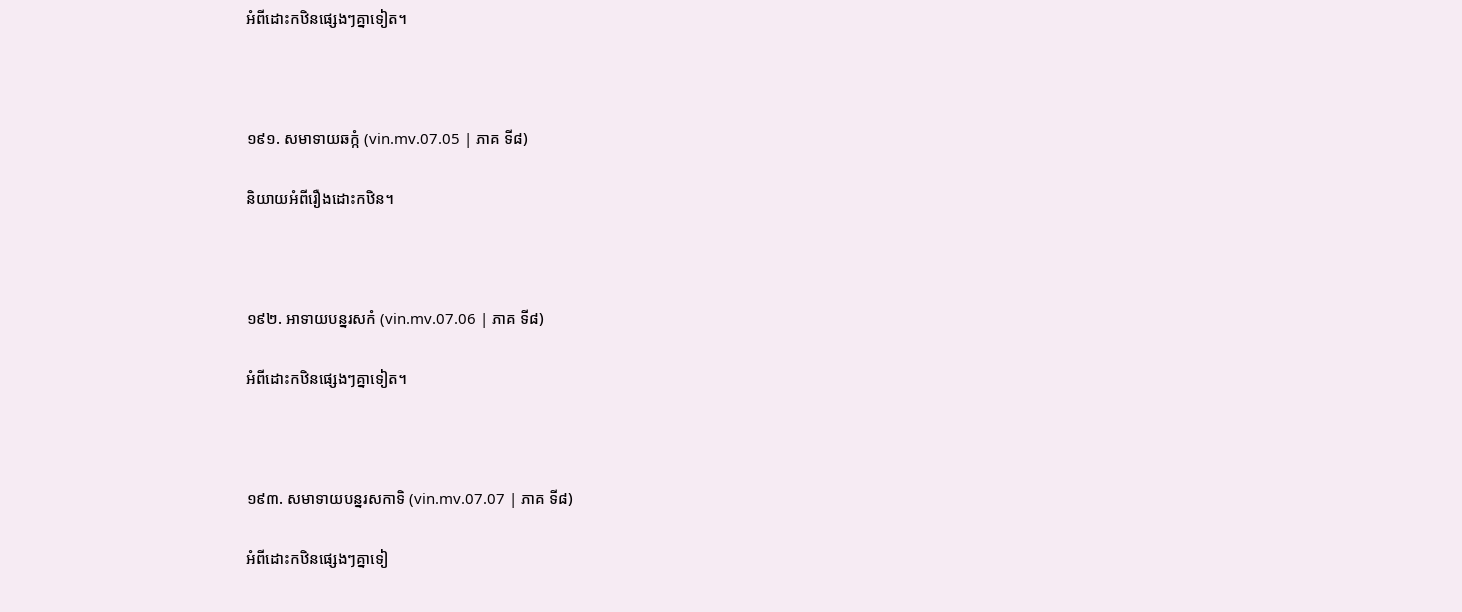អំពីដោះកឋិនផ្សេងៗគ្នាទៀត។



១៩១. សមាទាយឆក្កំ (vin.mv.07.05 | ភាគ ទី៨)

និយាយអំពីរឿងដោះកឋិន។



១៩២. អាទាយបន្នរសកំ (vin.mv.07.06 | ភាគ ទី៨)

អំពីដោះកឋិនផ្សេងៗគ្នាទៀត។



១៩៣. សមាទាយបន្នរសកាទិ (vin.mv.07.07 | ភាគ ទី៨)

អំពីដោះកឋិនផ្សេងៗគ្នាទៀ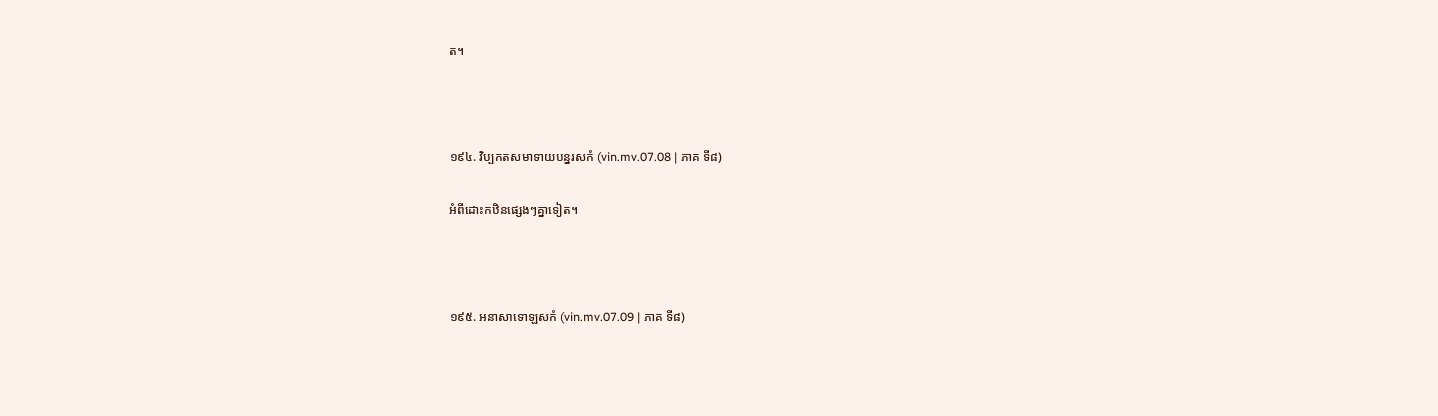ត។



១៩៤. វិប្បកតសមាទាយបន្នរសកំ (vin.mv.07.08 | ភាគ ទី៨)

អំពីដោះកឋិនផ្សេងៗគ្នាទៀត។



១៩៥. អនាសាទោឡសកំ (vin.mv.07.09 | ភាគ ទី៨)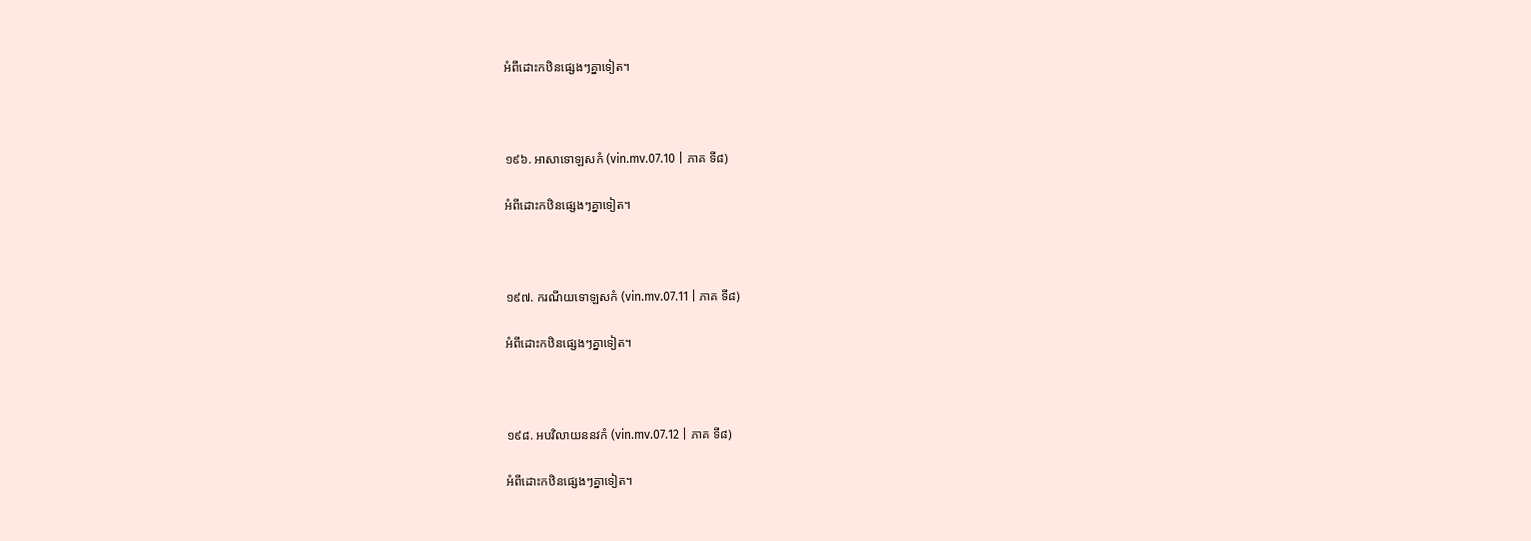អំពីដោះកឋិនផ្សេងៗគ្នាទៀត។



១៩៦. អាសាទោឡសកំ (vin.mv.07.10 | ភាគ ទី៨)

អំពីដោះកឋិនផ្សេងៗគ្នាទៀត។



១៩៧. ករណីយទោឡសកំ (vin.mv.07.11 | ភាគ ទី៨)

អំពីដោះកឋិនផ្សេងៗគ្នាទៀត។



១៩៨. អបវិលាយននវកំ (vin.mv.07.12 | ភាគ ទី៨)

អំពីដោះកឋិនផ្សេងៗគ្នាទៀត។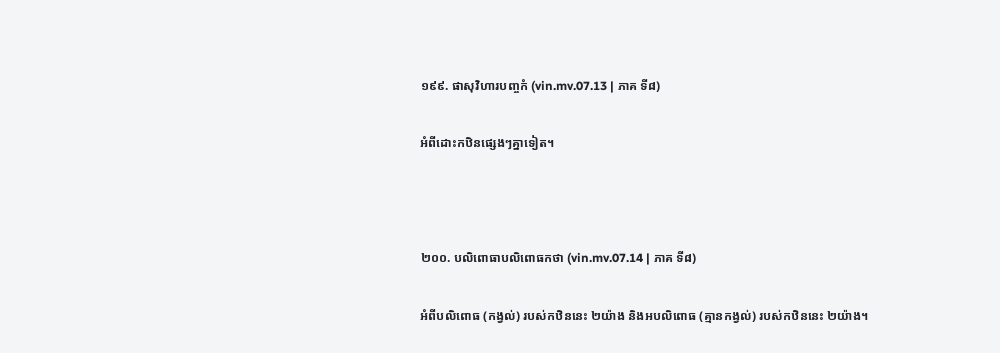១៩៩. ផាសុវិហារបញ្ចកំ (vin.mv.07.13 | ភាគ ទី៨)

អំពីដោះកឋិនផ្សេងៗគ្នាទៀត។



២០០. បលិពោធាបលិពោធកថា (vin.mv.07.14 | ភាគ ទី៨)

អំពីបលិពោធ (កង្វល់) របស់កឋិននេះ ២យ៉ាង និងអបលិពោធ (គ្មានកង្វល់) របស់កឋិននេះ ២យ៉ាង។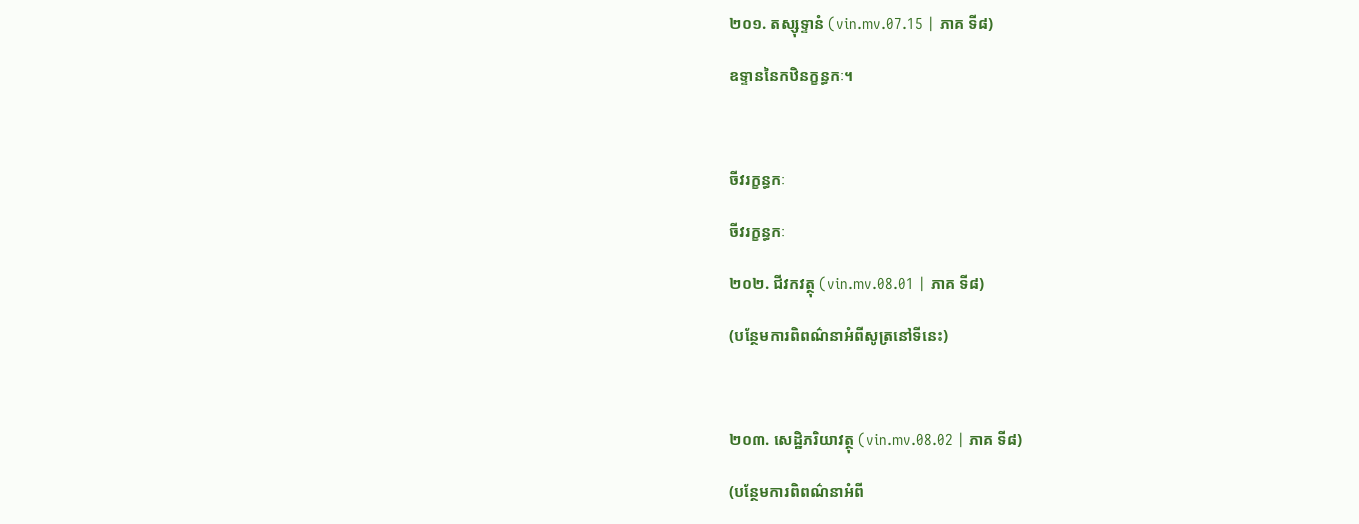២០១. តស្សុទ្ទានំ (vin.mv.07.15 | ភាគ ទី៨)

ឧទ្ទាននៃកឋិនក្ខន្ធកៈ។



ចីវរក្ខន្ធកៈ

ចីវរក្ខន្ធកៈ

២០២. ជីវកវត្ថុ (vin.mv.08.01 | ភាគ ទី៨)

(បន្ថែមការពិពណ៌នាអំពីសូត្រនៅទីនេះ)



២០៣. សេដ្ឋិភរិយាវត្ថុ (vin.mv.08.02 | ភាគ ទី៨)

(បន្ថែមការពិពណ៌នាអំពី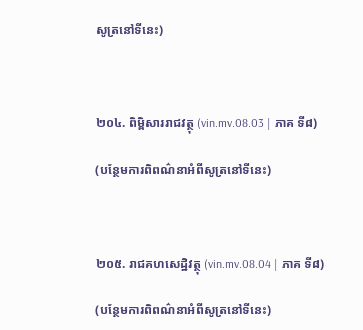សូត្រនៅទីនេះ)



២០៤. ពិម្ពិសាររាជវត្ថុ (vin.mv.08.03 | ភាគ ទី៨)

(បន្ថែមការពិពណ៌នាអំពីសូត្រនៅទីនេះ)



២០៥. រាជគហសេដ្ឋិវត្ថុ (vin.mv.08.04 | ភាគ ទី៨)

(បន្ថែមការពិពណ៌នាអំពីសូត្រនៅទីនេះ)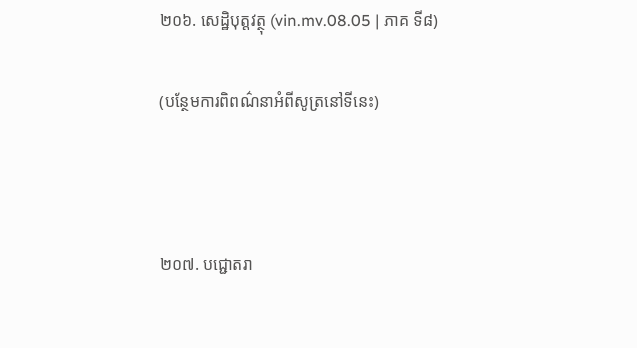២០៦. សេដ្ឋិបុត្តវត្ថុ (vin.mv.08.05 | ភាគ ទី៨)

(បន្ថែមការពិពណ៌នាអំពីសូត្រនៅទីនេះ)



២០៧. បជ្ជោតរា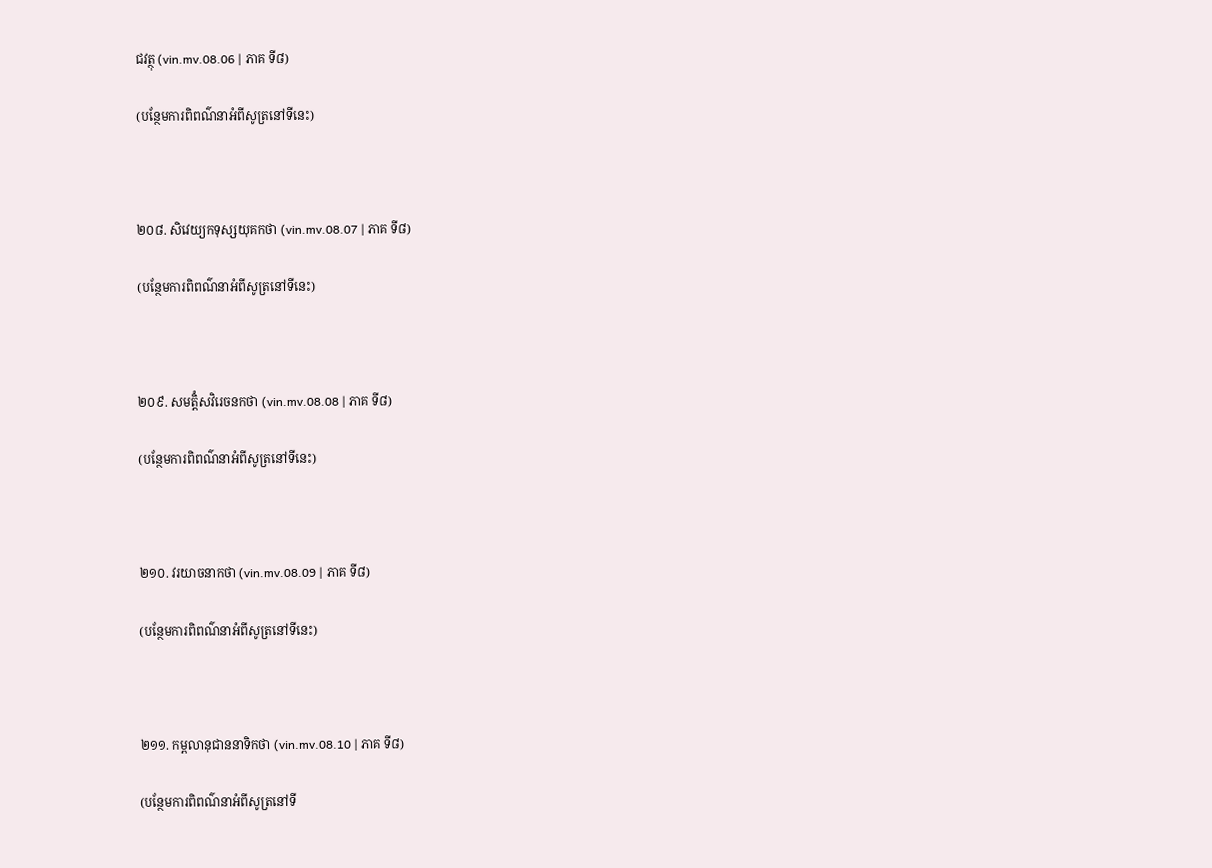ជវត្ថុ (vin.mv.08.06 | ភាគ ទី៨)

(បន្ថែមការពិពណ៌នាអំពីសូត្រនៅទីនេះ)



២០៨. សិវេយ្យកទុស្សយុគកថា (vin.mv.08.07 | ភាគ ទី៨)

(បន្ថែមការពិពណ៌នាអំពីសូត្រនៅទីនេះ)



២០៩. សមត្តិំសវិរេចនកថា (vin.mv.08.08 | ភាគ ទី៨)

(បន្ថែមការពិពណ៌នាអំពីសូត្រនៅទីនេះ)



២១០. វរយាចនាកថា (vin.mv.08.09 | ភាគ ទី៨)

(បន្ថែមការពិពណ៌នាអំពីសូត្រនៅទីនេះ)



២១១. កម្ពលានុជាននាទិកថា (vin.mv.08.10 | ភាគ ទី៨)

(បន្ថែមការពិពណ៌នាអំពីសូត្រនៅទី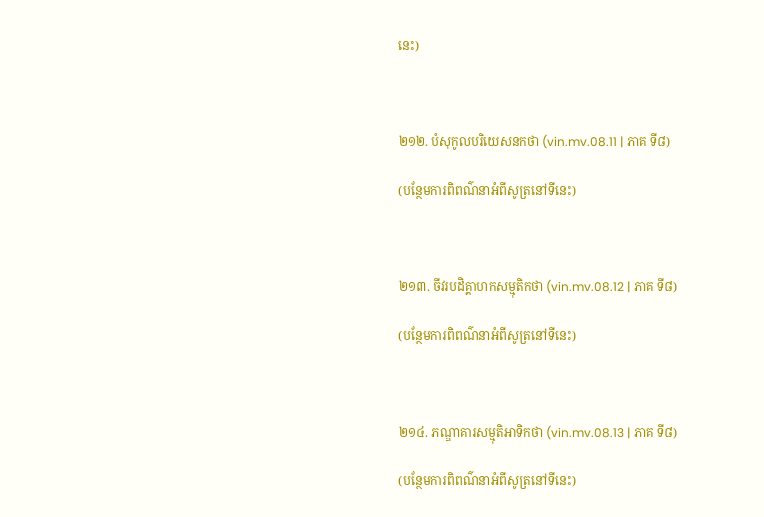នេះ)



២១២. បំសុកូលបរិយេសនកថា (vin.mv.08.11 | ភាគ ទី៨)

(បន្ថែមការពិពណ៌នាអំពីសូត្រនៅទីនេះ)



២១៣. ចីវរបដិគ្គាហកសម្មុតិកថា (vin.mv.08.12 | ភាគ ទី៨)

(បន្ថែមការពិពណ៌នាអំពីសូត្រនៅទីនេះ)



២១៤. ភណ្ឌាគារសម្មុតិអាទិកថា (vin.mv.08.13 | ភាគ ទី៨)

(បន្ថែមការពិពណ៌នាអំពីសូត្រនៅទីនេះ)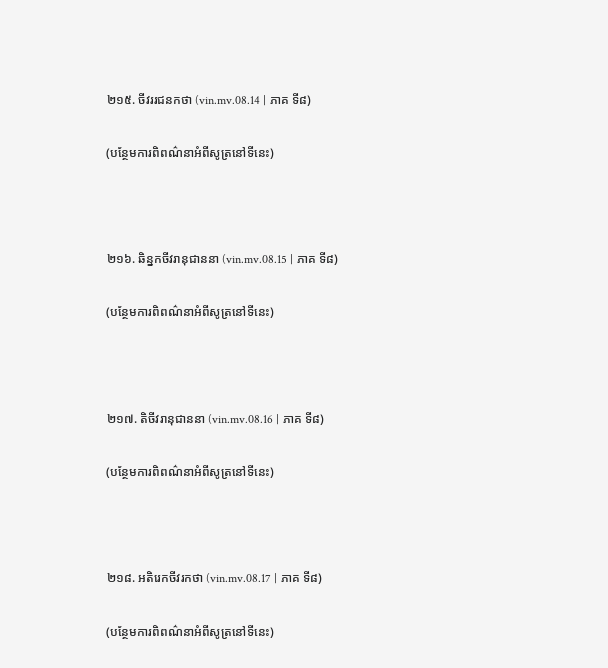២១៥. ចីវររជនកថា (vin.mv.08.14 | ភាគ ទី៨)

(បន្ថែមការពិពណ៌នាអំពីសូត្រនៅទីនេះ)



២១៦. ឆិន្នកចីវរានុជាននា (vin.mv.08.15 | ភាគ ទី៨)

(បន្ថែមការពិពណ៌នាអំពីសូត្រនៅទីនេះ)



២១៧. តិចីវរានុជាននា (vin.mv.08.16 | ភាគ ទី៨)

(បន្ថែមការពិពណ៌នាអំពីសូត្រនៅទីនេះ)



២១៨. អតិរេកចីវរកថា (vin.mv.08.17 | ភាគ ទី៨)

(បន្ថែមការពិពណ៌នាអំពីសូត្រនៅទីនេះ)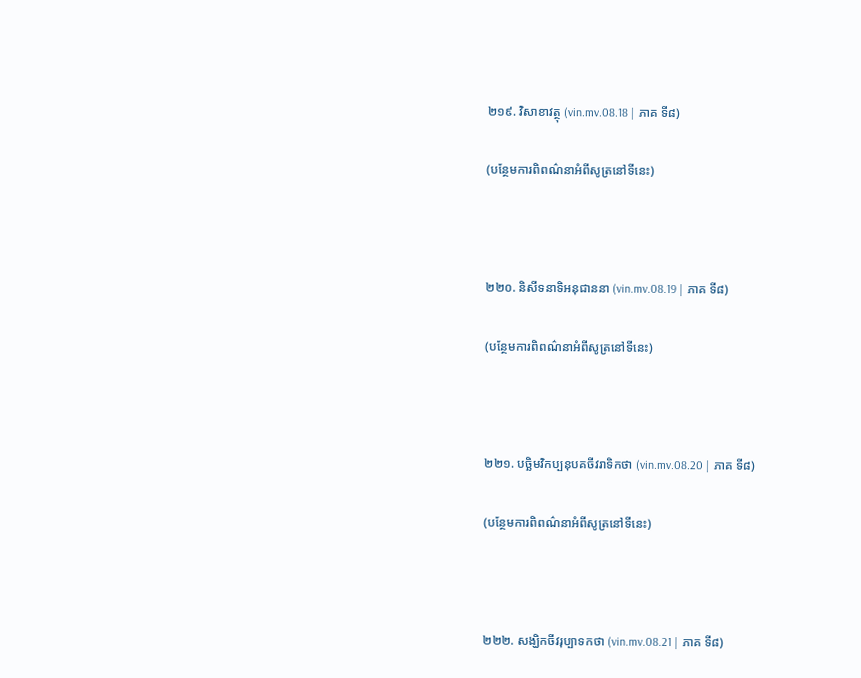២១៩. វិសាខាវត្ថុ (vin.mv.08.18 | ភាគ ទី៨)

(បន្ថែមការពិពណ៌នាអំពីសូត្រនៅទីនេះ)



២២០. និសីទនាទិអនុជាននា (vin.mv.08.19 | ភាគ ទី៨)

(បន្ថែមការពិពណ៌នាអំពីសូត្រនៅទីនេះ)



២២១. បច្ឆិមវិកប្បនុបគចីវរាទិកថា (vin.mv.08.20 | ភាគ ទី៨)

(បន្ថែមការពិពណ៌នាអំពីសូត្រនៅទីនេះ)



២២២. សង្ឃិកចីវរុប្បាទកថា (vin.mv.08.21 | ភាគ ទី៨)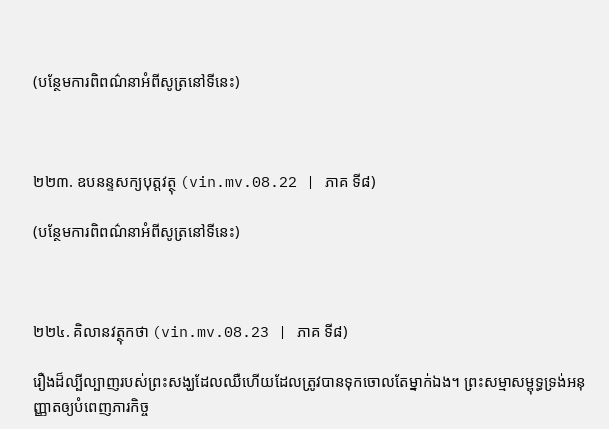(បន្ថែមការពិពណ៌នាអំពីសូត្រនៅទីនេះ)



២២៣. ឧបនន្ទសក្យបុត្តវត្ថុ (vin.mv.08.22 | ភាគ ទី៨)

(បន្ថែមការពិពណ៌នាអំពីសូត្រនៅទីនេះ)



២២៤. គិលានវត្ថុកថា (vin.mv.08.23 | ភាគ ទី៨)

រឿងដ៏ល្បីល្បាញរបស់ព្រះសង្ឃដែលឈឺហេីយដែលត្រូវបានទុកចោលតែម្នាក់ឯង។ ព្រះសម្មាសម្ពុទ្ធទ្រង់អនុញ្ញាតឲ្យបំពេញភារកិច្ច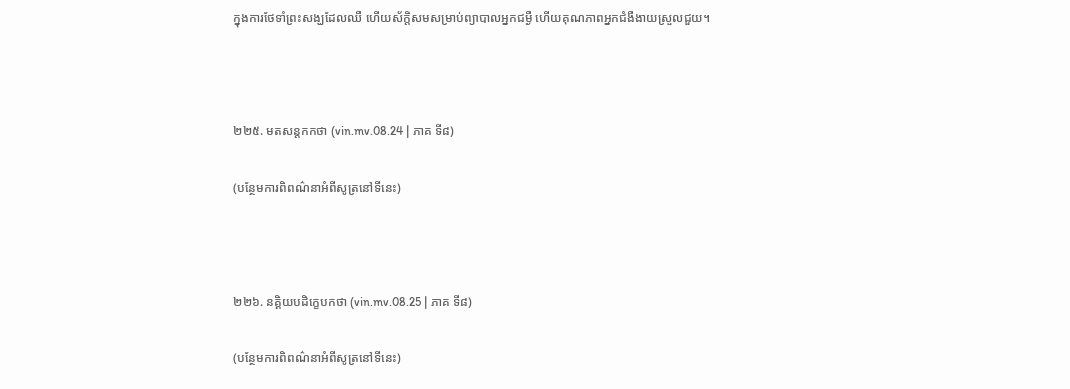ក្នុងការថែទាំព្រះសង្ឃដែលឈឺ ហើយស័ក្តិសមសម្រាប់ព្យាបាលអ្នកជម្ងឺ ហើយគុណភាពអ្នកជំងឺងាយស្រួលជួយ។



២២៥. មតសន្តកកថា (vin.mv.08.24 | ភាគ ទី៨)

(បន្ថែមការពិពណ៌នាអំពីសូត្រនៅទីនេះ)



២២៦. នគ្គិយបដិក្ខេបកថា (vin.mv.08.25 | ភាគ ទី៨)

(បន្ថែមការពិពណ៌នាអំពីសូត្រនៅទីនេះ)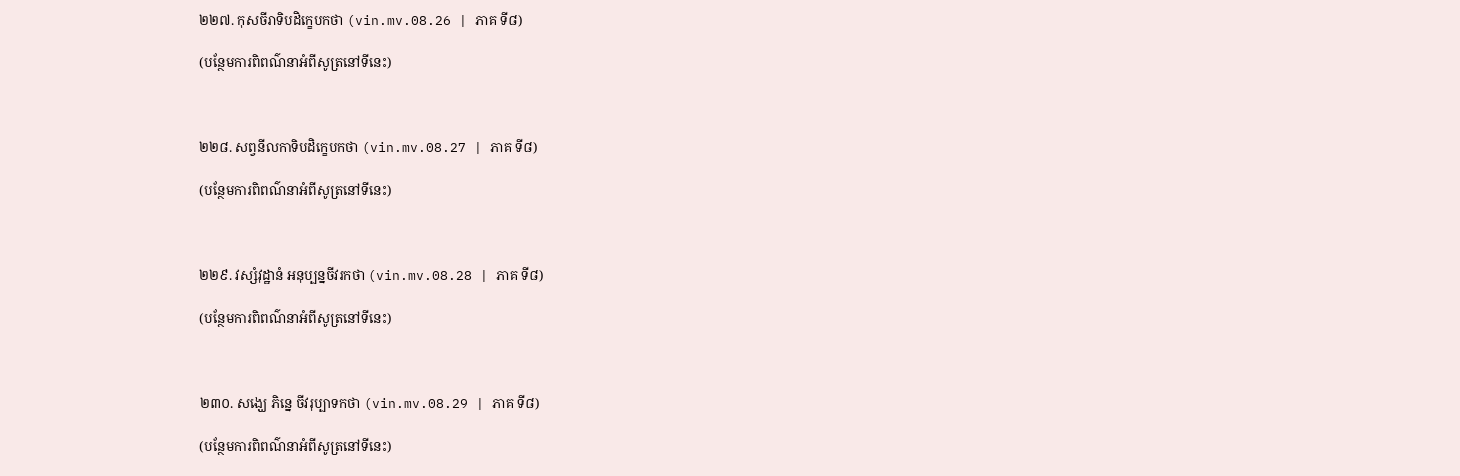២២៧. កុសចីរាទិបដិក្ខេបកថា (vin.mv.08.26 | ភាគ ទី៨)

(បន្ថែមការពិពណ៌នាអំពីសូត្រនៅទីនេះ)



២២៨. សព្វនីលកាទិបដិក្ខេបកថា (vin.mv.08.27 | ភាគ ទី៨)

(បន្ថែមការពិពណ៌នាអំពីសូត្រនៅទីនេះ)



២២៩. វស្សំវុដ្ឋានំ អនុប្បន្នចីវរកថា (vin.mv.08.28 | ភាគ ទី៨)

(បន្ថែមការពិពណ៌នាអំពីសូត្រនៅទីនេះ)



២៣០. សង្ឃេ ភិន្នេ ចីវរុប្បាទកថា (vin.mv.08.29 | ភាគ ទី៨)

(បន្ថែមការពិពណ៌នាអំពីសូត្រនៅទីនេះ)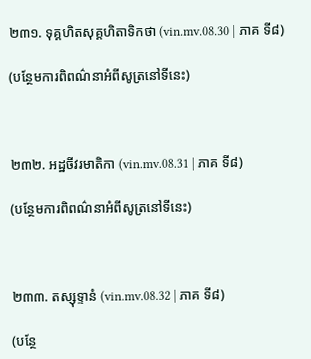២៣១. ទុគ្គហិតសុគ្គហិតាទិកថា (vin.mv.08.30 | ភាគ ទី៨)

(បន្ថែមការពិពណ៌នាអំពីសូត្រនៅទីនេះ)



២៣២. អដ្ឋចីវរមាតិកា (vin.mv.08.31 | ភាគ ទី៨)

(បន្ថែមការពិពណ៌នាអំពីសូត្រនៅទីនេះ)



២៣៣. តស្សុទ្ទានំ (vin.mv.08.32 | ភាគ ទី៨)

(បន្ថែ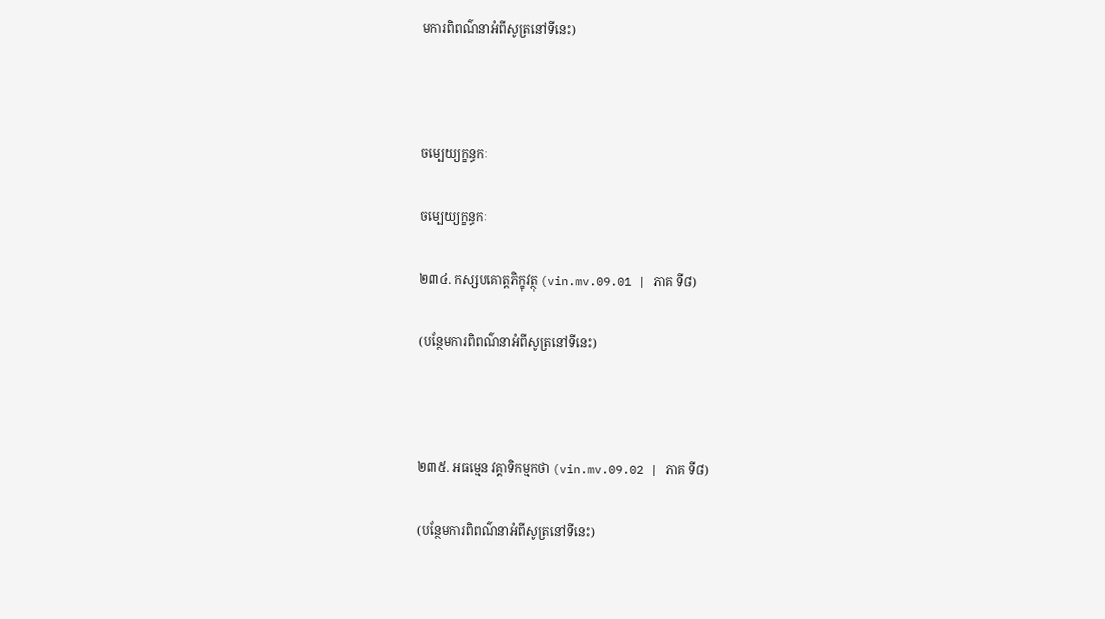មការពិពណ៌នាអំពីសូត្រនៅទីនេះ)



ចម្បេយ្យក្ខន្ធកៈ

ចម្បេយ្យក្ខន្ធកៈ

២៣៤. កស្សបគោត្តភិក្ខុវត្ថុ (vin.mv.09.01 | ភាគ ទី៨)

(បន្ថែមការពិពណ៌នាអំពីសូត្រនៅទីនេះ)



២៣៥. អធម្មេន វគ្គាទិកម្មកថា (vin.mv.09.02 | ភាគ ទី៨)

(បន្ថែមការពិពណ៌នាអំពីសូត្រនៅទីនេះ)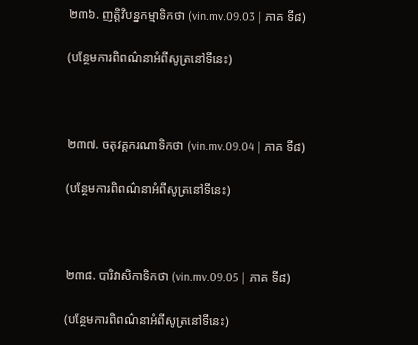២៣៦. ញត្តិវិបន្នកម្មាទិកថា (vin.mv.09.03 | ភាគ ទី៨)

(បន្ថែមការពិពណ៌នាអំពីសូត្រនៅទីនេះ)



២៣៧. ចតុវគ្គករណាទិកថា (vin.mv.09.04 | ភាគ ទី៨)

(បន្ថែមការពិពណ៌នាអំពីសូត្រនៅទីនេះ)



២៣៨. បារិវាសិកាទិកថា (vin.mv.09.05 | ភាគ ទី៨)

(បន្ថែមការពិពណ៌នាអំពីសូត្រនៅទីនេះ)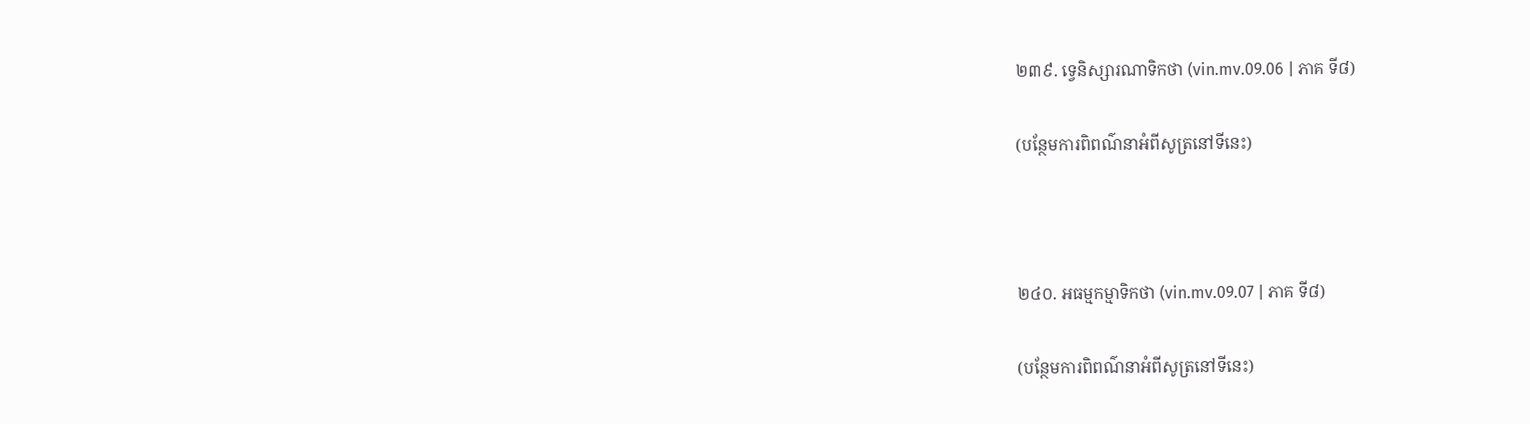២៣៩. ទ្វេនិស្សារណាទិកថា (vin.mv.09.06 | ភាគ ទី៨)

(បន្ថែមការពិពណ៌នាអំពីសូត្រនៅទីនេះ)



២៤០. អធម្មកម្មាទិកថា (vin.mv.09.07 | ភាគ ទី៨)

(បន្ថែមការពិពណ៌នាអំពីសូត្រនៅទីនេះ)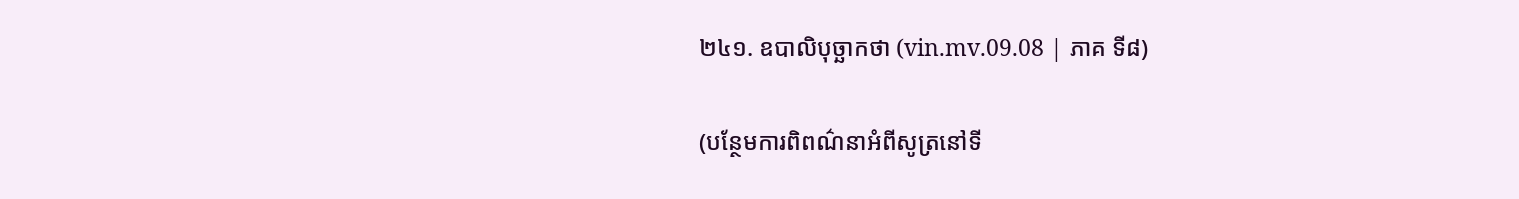២៤១. ឧបាលិបុច្ឆាកថា (vin.mv.09.08 | ភាគ ទី៨)

(បន្ថែមការពិពណ៌នាអំពីសូត្រនៅទី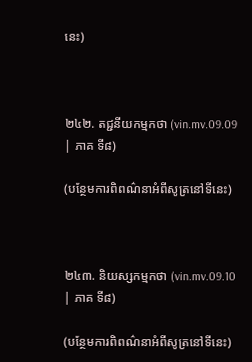នេះ)



២៤២. តជ្ជនីយកម្មកថា (vin.mv.09.09 | ភាគ ទី៨)

(បន្ថែមការពិពណ៌នាអំពីសូត្រនៅទីនេះ)



២៤៣. និយស្សកម្មកថា (vin.mv.09.10 | ភាគ ទី៨)

(បន្ថែមការពិពណ៌នាអំពីសូត្រនៅទីនេះ)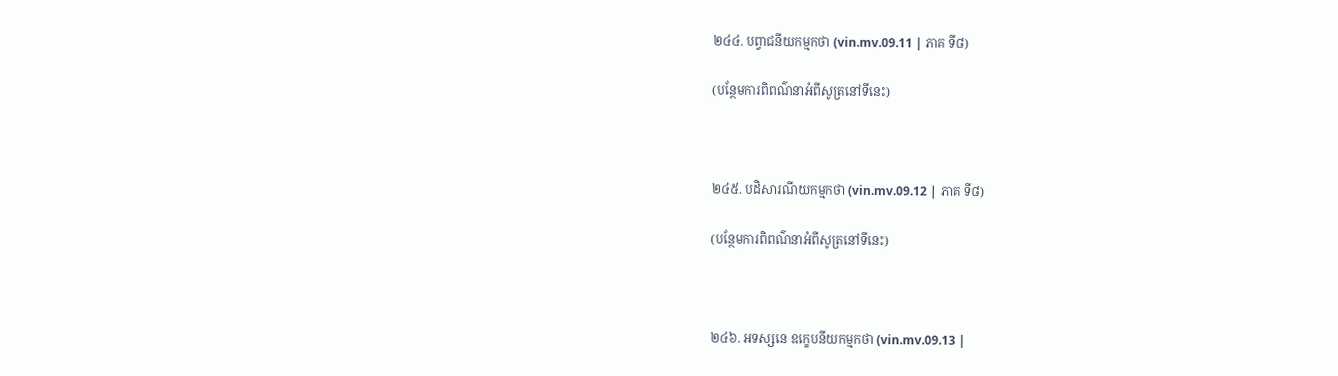២៤៤. បព្វាជនីយកម្មកថា (vin.mv.09.11 | ភាគ ទី៨)

(បន្ថែមការពិពណ៌នាអំពីសូត្រនៅទីនេះ)



២៤៥. បដិសារណីយកម្មកថា (vin.mv.09.12 | ភាគ ទី៨)

(បន្ថែមការពិពណ៌នាអំពីសូត្រនៅទីនេះ)



២៤៦. អទស្សនេ ឧក្ខេបនីយកម្មកថា (vin.mv.09.13 |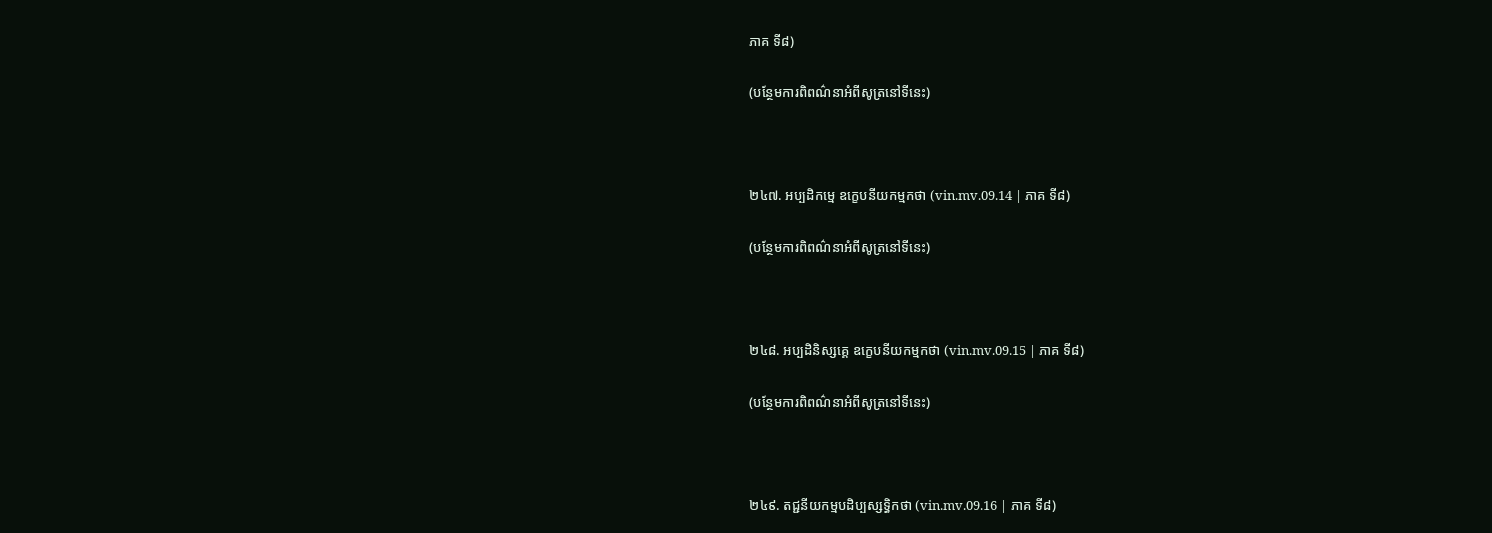ភាគ ទី៨)

(បន្ថែមការពិពណ៌នាអំពីសូត្រនៅទីនេះ)



២៤៧. អប្បដិកម្មេ ឧក្ខេបនីយកម្មកថា (vin.mv.09.14 | ភាគ ទី៨)

(បន្ថែមការពិពណ៌នាអំពីសូត្រនៅទីនេះ)



២៤៨. អប្បដិនិស្សគ្គេ ឧក្ខេបនីយកម្មកថា (vin.mv.09.15 | ភាគ ទី៨)

(បន្ថែមការពិពណ៌នាអំពីសូត្រនៅទីនេះ)



២៤៩. តជ្ជនីយកម្មបដិប្បស្សទ្ធិកថា (vin.mv.09.16 | ភាគ ទី៨)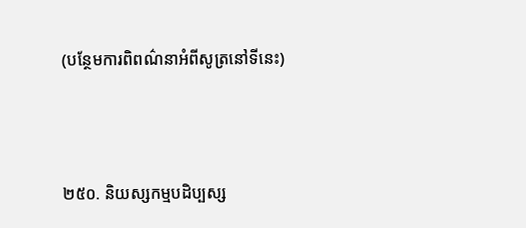(បន្ថែមការពិពណ៌នាអំពីសូត្រនៅទីនេះ)



២៥០. និយស្សកម្មបដិប្បស្ស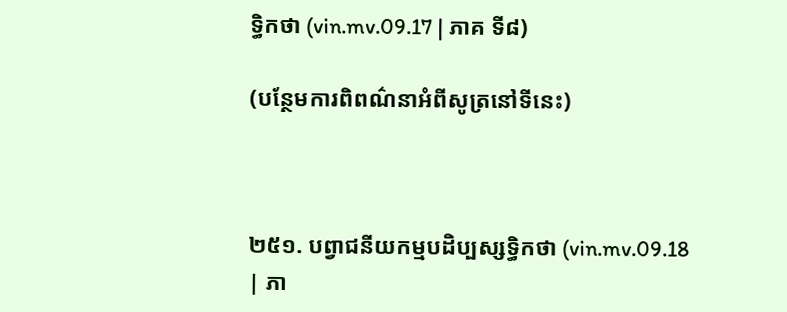ទ្ធិកថា (vin.mv.09.17 | ភាគ ទី៨)

(បន្ថែមការពិពណ៌នាអំពីសូត្រនៅទីនេះ)



២៥១. បព្វាជនីយកម្មបដិប្បស្សទ្ធិកថា (vin.mv.09.18 | ភា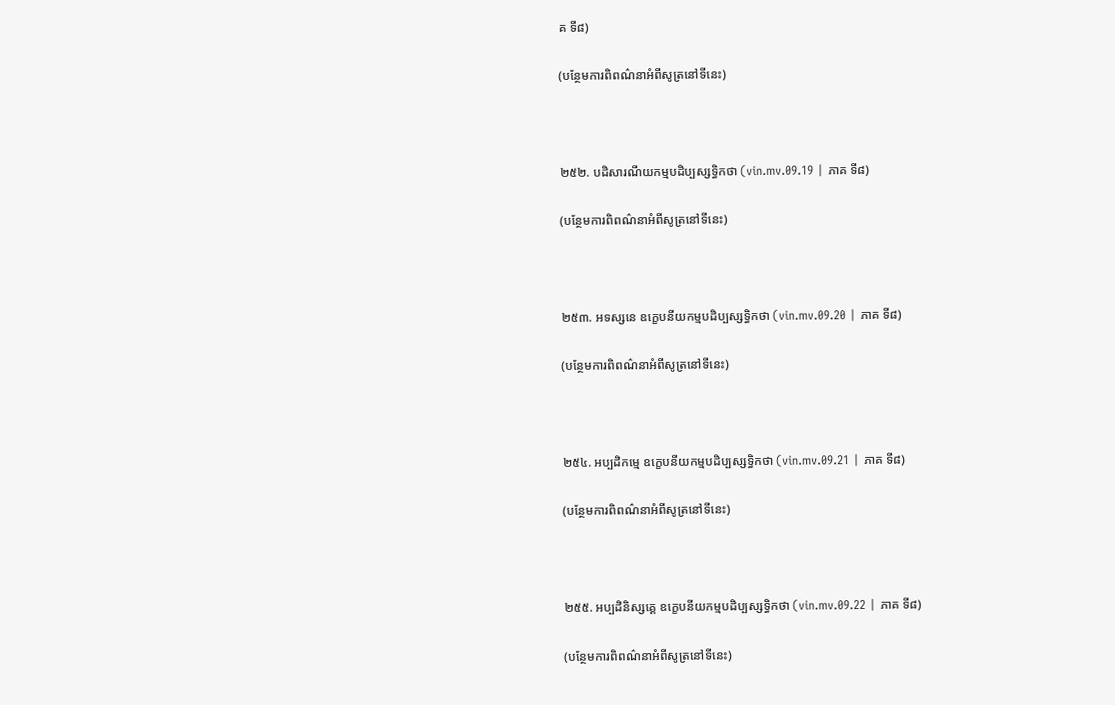គ ទី៨)

(បន្ថែមការពិពណ៌នាអំពីសូត្រនៅទីនេះ)



២៥២. បដិសារណីយកម្មបដិប្បស្សទ្ធិកថា (vin.mv.09.19 | ភាគ ទី៨)

(បន្ថែមការពិពណ៌នាអំពីសូត្រនៅទីនេះ)



២៥៣. អទស្សនេ ឧក្ខេបនីយកម្មបដិប្បស្សទ្ធិកថា (vin.mv.09.20 | ភាគ ទី៨)

(បន្ថែមការពិពណ៌នាអំពីសូត្រនៅទីនេះ)



២៥៤. អប្បដិកម្មេ ឧក្ខេបនីយកម្មបដិប្បស្សទ្ធិកថា (vin.mv.09.21 | ភាគ ទី៨)

(បន្ថែមការពិពណ៌នាអំពីសូត្រនៅទីនេះ)



២៥៥. អប្បដិនិស្សគ្គេ ឧក្ខេបនីយកម្មបដិប្បស្សទ្ធិកថា (vin.mv.09.22 | ភាគ ទី៨)

(បន្ថែមការពិពណ៌នាអំពីសូត្រនៅទីនេះ)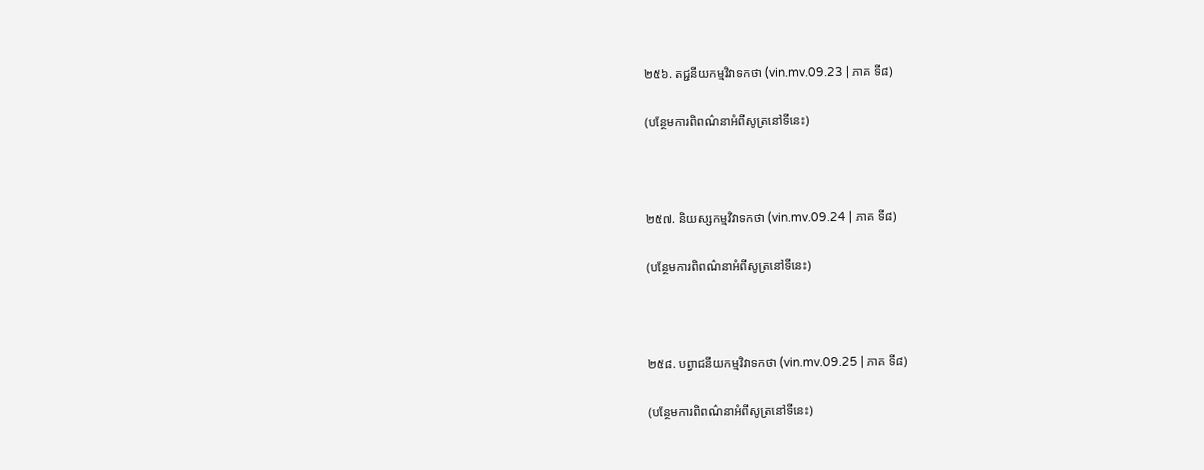២៥៦. តជ្ជនីយកម្មវិវាទកថា (vin.mv.09.23 | ភាគ ទី៨)

(បន្ថែមការពិពណ៌នាអំពីសូត្រនៅទីនេះ)



២៥៧. និយស្សកម្មវិវាទកថា (vin.mv.09.24 | ភាគ ទី៨)

(បន្ថែមការពិពណ៌នាអំពីសូត្រនៅទីនេះ)



២៥៨. បព្វាជនីយកម្មវិវាទកថា (vin.mv.09.25 | ភាគ ទី៨)

(បន្ថែមការពិពណ៌នាអំពីសូត្រនៅទីនេះ)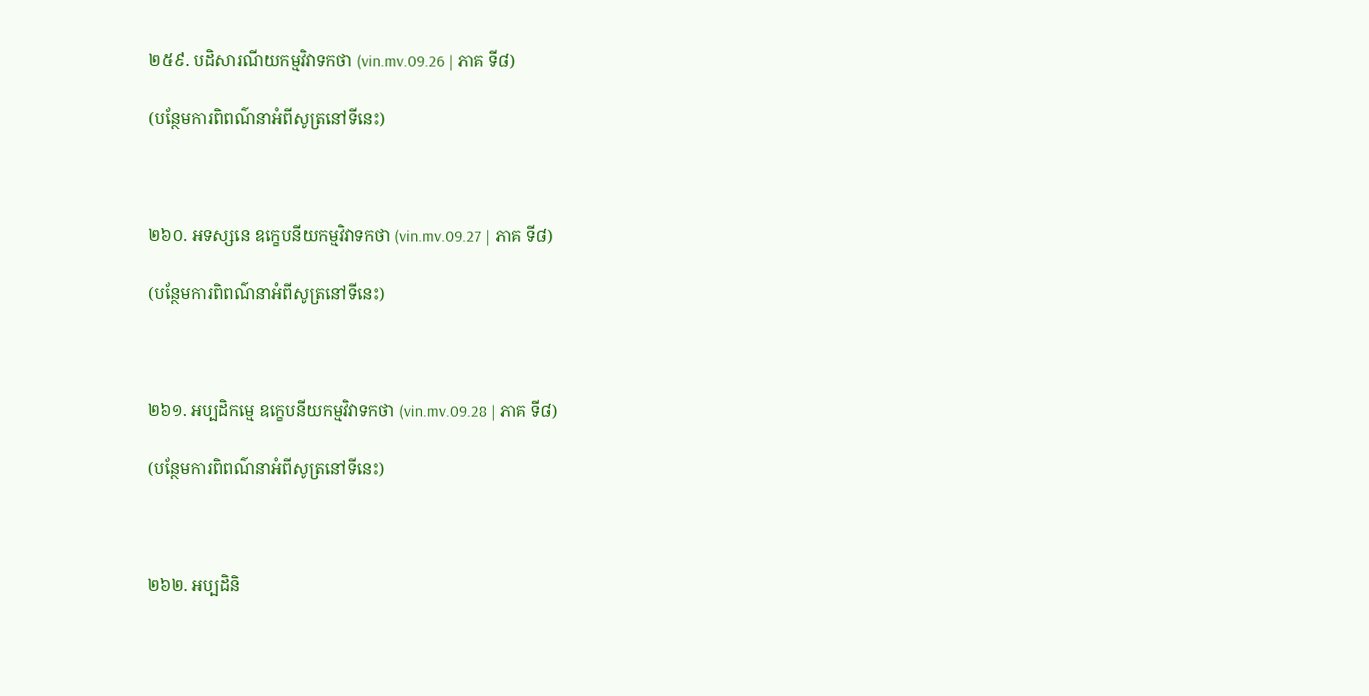២៥៩. បដិសារណីយកម្មវិវាទកថា (vin.mv.09.26 | ភាគ ទី៨)

(បន្ថែមការពិពណ៌នាអំពីសូត្រនៅទីនេះ)



២៦០. អទស្សនេ ឧក្ខេបនីយកម្មវិវាទកថា (vin.mv.09.27 | ភាគ ទី៨)

(បន្ថែមការពិពណ៌នាអំពីសូត្រនៅទីនេះ)



២៦១. អប្បដិកម្មេ ឧក្ខេបនីយកម្មវិវាទកថា (vin.mv.09.28 | ភាគ ទី៨)

(បន្ថែមការពិពណ៌នាអំពីសូត្រនៅទីនេះ)



២៦២. អប្បដិនិ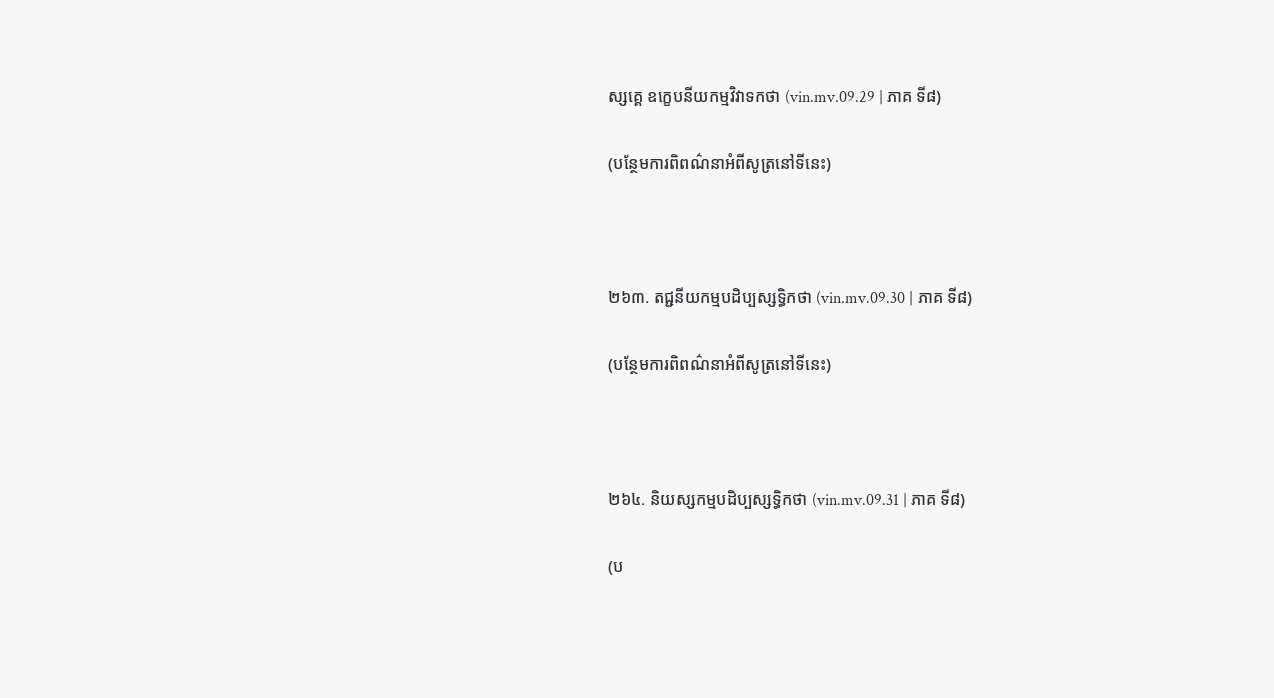ស្សគ្គេ ឧក្ខេបនីយកម្មវិវាទកថា (vin.mv.09.29 | ភាគ ទី៨)

(បន្ថែមការពិពណ៌នាអំពីសូត្រនៅទីនេះ)



២៦៣. តជ្ជនីយកម្មបដិប្បស្សទ្ធិកថា (vin.mv.09.30 | ភាគ ទី៨)

(បន្ថែមការពិពណ៌នាអំពីសូត្រនៅទីនេះ)



២៦៤. និយស្សកម្មបដិប្បស្សទ្ធិកថា (vin.mv.09.31 | ភាគ ទី៨)

(ប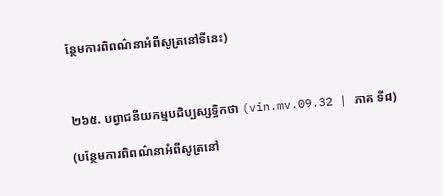ន្ថែមការពិពណ៌នាអំពីសូត្រនៅទីនេះ)



២៦៥. បព្វាជនីយកម្មបដិប្បស្សទ្ធិកថា (vin.mv.09.32 | ភាគ ទី៨)

(បន្ថែមការពិពណ៌នាអំពីសូត្រនៅ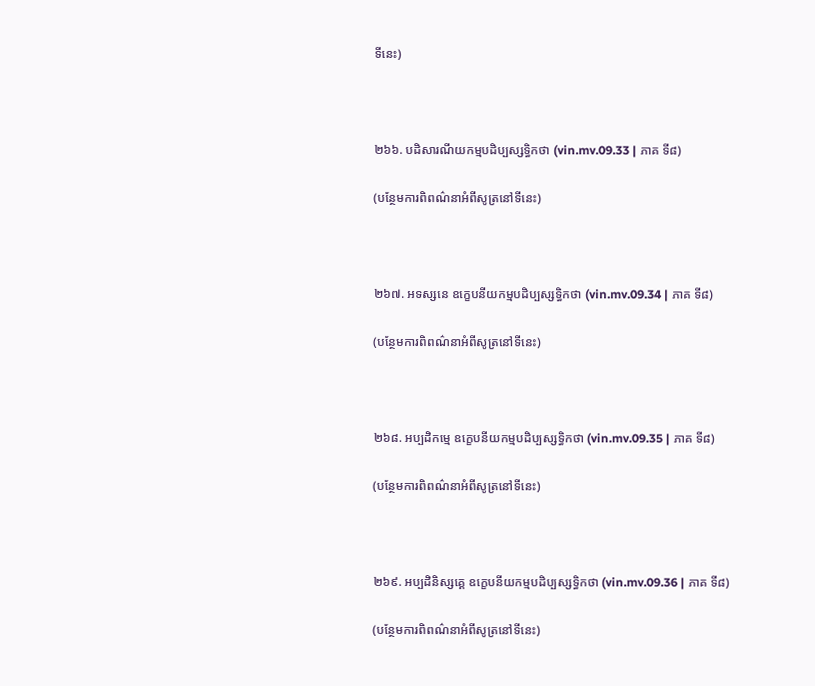ទីនេះ)



២៦៦. បដិសារណីយកម្មបដិប្បស្សទ្ធិកថា (vin.mv.09.33 | ភាគ ទី៨)

(បន្ថែមការពិពណ៌នាអំពីសូត្រនៅទីនេះ)



២៦៧. អទស្សនេ ឧក្ខេបនីយកម្មបដិប្បស្សទ្ធិកថា (vin.mv.09.34 | ភាគ ទី៨)

(បន្ថែមការពិពណ៌នាអំពីសូត្រនៅទីនេះ)



២៦៨. អប្បដិកម្មេ ឧក្ខេបនីយកម្មបដិប្បស្សទ្ធិកថា (vin.mv.09.35 | ភាគ ទី៨)

(បន្ថែមការពិពណ៌នាអំពីសូត្រនៅទីនេះ)



២៦៩. អប្បដិនិស្សគ្គេ ឧក្ខេបនីយកម្មបដិប្បស្សទ្ធិកថា (vin.mv.09.36 | ភាគ ទី៨)

(បន្ថែមការពិពណ៌នាអំពីសូត្រនៅទីនេះ)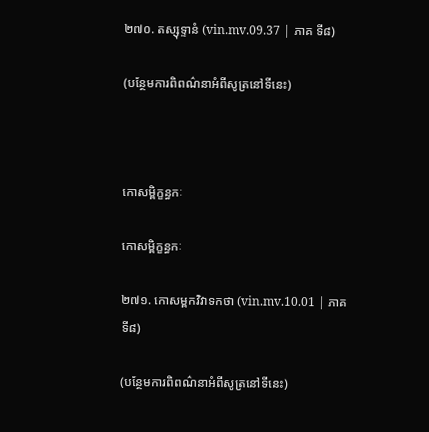២៧០. តស្សុទ្ទានំ (vin.mv.09.37 | ភាគ ទី៨)

(បន្ថែមការពិពណ៌នាអំពីសូត្រនៅទីនេះ)



កោសម្ពិក្ខន្ធកៈ

កោសម្ពិក្ខន្ធកៈ

២៧១. កោសម្ពកវិវាទកថា (vin.mv.10.01 | ភាគ ទី៨)

(បន្ថែមការពិពណ៌នាអំពីសូត្រនៅទីនេះ)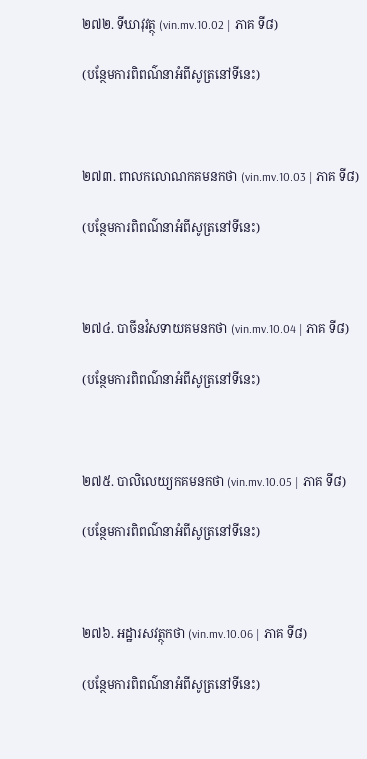២៧២. ទីឃាវុវត្ថុ (vin.mv.10.02 | ភាគ ទី៨)

(បន្ថែមការពិពណ៌នាអំពីសូត្រនៅទីនេះ)



២៧៣. ពាលកលោណកគមនកថា (vin.mv.10.03 | ភាគ ទី៨)

(បន្ថែមការពិពណ៌នាអំពីសូត្រនៅទីនេះ)



២៧៤. បាចីនវំសទាយគមនកថា (vin.mv.10.04 | ភាគ ទី៨)

(បន្ថែមការពិពណ៌នាអំពីសូត្រនៅទីនេះ)



២៧៥. បាលិលេយ្យកគមនកថា (vin.mv.10.05 | ភាគ ទី៨)

(បន្ថែមការពិពណ៌នាអំពីសូត្រនៅទីនេះ)



២៧៦. អដ្ឋារសវត្ថុកថា (vin.mv.10.06 | ភាគ ទី៨)

(បន្ថែមការពិពណ៌នាអំពីសូត្រនៅទីនេះ)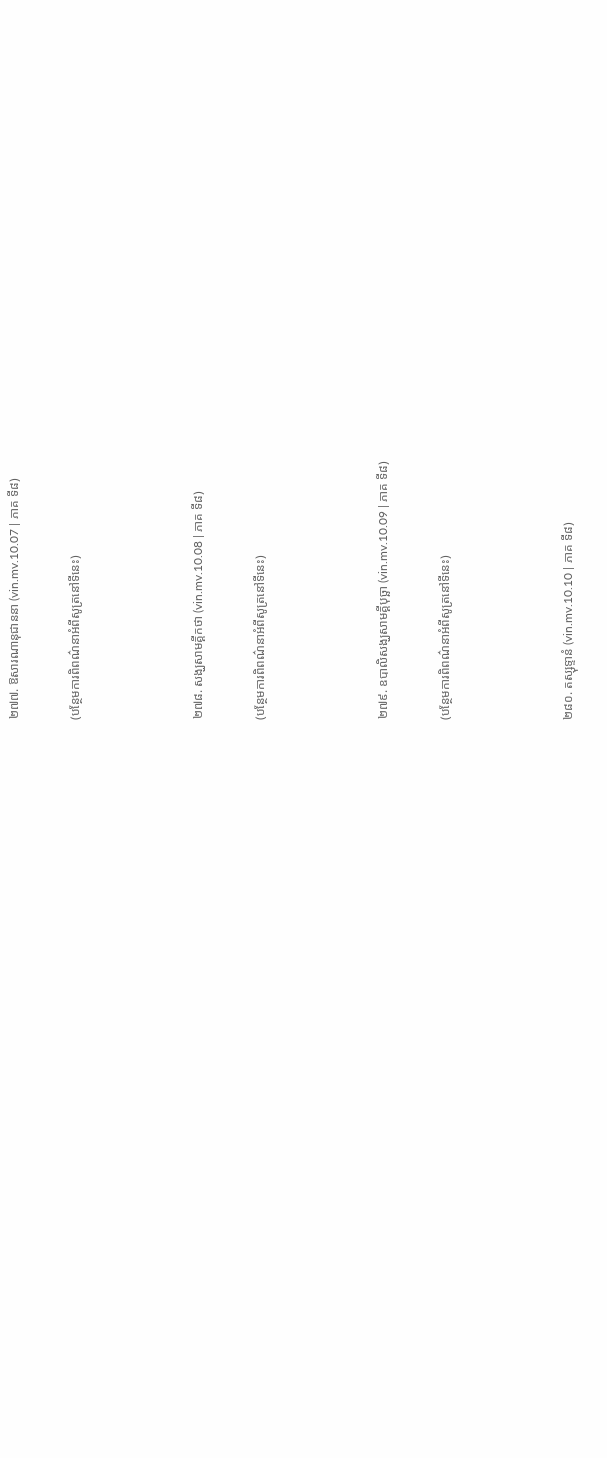២៧៧. ឱសារណានុជាននា (vin.mv.10.07 | ភាគ ទី៨)

(បន្ថែមការពិពណ៌នាអំពីសូត្រនៅទីនេះ)



២៧៨. សង្ឃសាមគ្គីកថា (vin.mv.10.08 | ភាគ ទី៨)

(បន្ថែមការពិពណ៌នាអំពីសូត្រនៅទីនេះ)



២៧៩. ឧបាលិសង្ឃសាមគ្គីបុច្ឆា (vin.mv.10.09 | ភាគ ទី៨)

(បន្ថែមការពិពណ៌នាអំពីសូត្រនៅទីនេះ)



២៨០. តស្សុទ្ទានំ (vin.mv.10.10 | ភាគ ទី៨)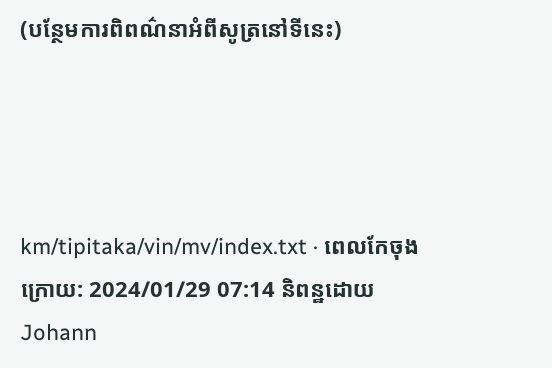(បន្ថែមការពិពណ៌នាអំពីសូត្រនៅទីនេះ)




km/tipitaka/vin/mv/index.txt · ពេលកែចុងក្រោយ: 2024/01/29 07:14 និពន្ឋដោយ Johann